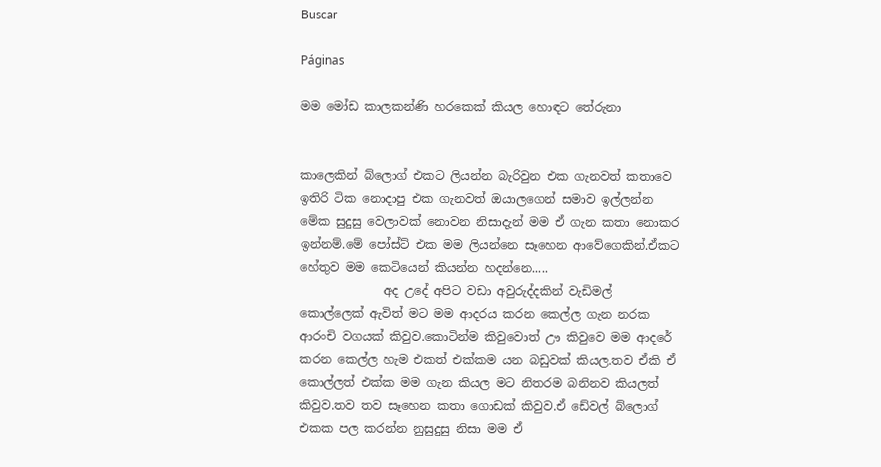Buscar

Páginas

මම මෝඩ කාලකන්ණි හරකෙක් කියල හොඳට තේරුනා


කාලෙකින් බ්ලොග් එකට ලියන්න බැරිවුන එක ගැනවත් කතාවෙ ඉතිරි ටික නොදාපු එක ගැනවත් ඔයාලගෙන් සමාව ඉල්ලන්න මේක සුදුසු වෙලාවක් නොවන නිසාදැන් මම ඒ ගැන කතා නොකර ඉන්නම්.මේ පෝස්ට් එක මම ලියන්නෙ සෑහෙන ආවේගෙකින්.ඒකට හේතුව මම කෙටියෙන් කියන්න හදන්නෙ.....
              අද උදේ අපිට වඩා අවුරුද්දකින් වැඩිමල් කොල්ලෙක් ඇවිත් මට මම ආදරය කරන කෙල්ල ගැන නරක ආරංචි වගයක් කිවුව.කොටින්ම කිවුවොත් ඌ කිවුවෙ මම ආදරේ කරන කෙල්ල හැම එකත් එක්කම යන බඩුවක් කියල.තව ඒකි ඒ කොල්ලත් එක්ක මම ගැන කියල මට නිතරම බනිනව කියලත් කිවුව.තව තව සෑහෙන කතා ගොඩක් කිවුව.ඒ ඩේවල් බ්ලොග් එකක පල කරන්න නුසුදුසු නිසා මම ඒ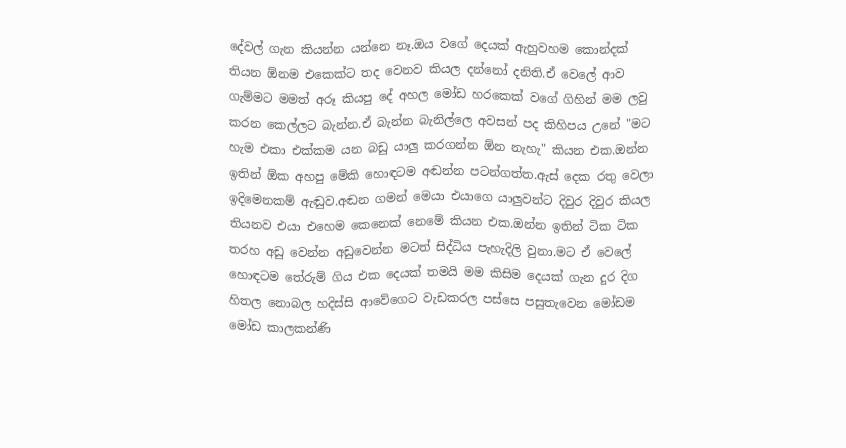දේවල් ගැන කියන්න යන්නෙ නෑ.ඔය වගේ දෙයක් ඇහුවහම කොන්දක් තියන ඕනම එකෙක්ට තද වෙනව කියල දන්නෝ දනිති.ඒ වෙලේ ආව ගැම්මට මමත් අරූ කියපු දේ අහල මෝඩ හරකෙක් වගේ ගිහින් මම ලවු කරන කෙල්ලට බැන්න.ඒ බැන්න බැනිල්ලෙ අවසන් පද කිහිපය උනේ "මට හැම එකා එක්කම යන බඩු යාලු කරගන්න ඕන නැහැ" කියන එක.ඔන්න ඉතින් ඕක අහපු මේකි හොඳටම අඬන්න පටන්ගත්ත.ඇස් දෙක රතු වෙලා ඉදිමෙනකම් ඇඬුව.අඬන ගමන් මෙයා එයාගෙ යාලුවන්ට දිවුර දිවුර කියල තියනව එයා එහෙම කෙනෙක් නෙමේ කියන එක.ඔන්න ඉතින් ටික ටික තරහ අඩු වෙන්න අඩුවෙන්න මටත් සිද්ධිය පැහැදිලි වුනා.මට ඒ වෙලේ හොඳටම තේරුම් ගිය එක දෙයක් තමයි මම කිසිම දෙයක් ගැන දුර දිග හිතල නොබල හදිස්සි ආවේගෙට වැඩකරල පස්සෙ පසුතැවෙන මෝඩම මෝඩ කාලකන්ණි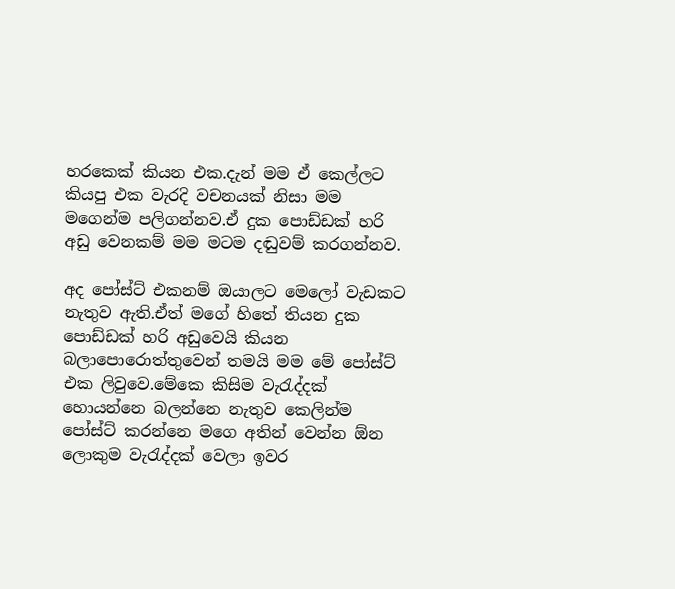හරකෙක් කියන එක.දැන් මම ඒ කෙල්ලට කියපු එක වැරදි වචනයක් නිසා මම මගෙන්ම පලිගන්නව.ඒ දුක පොඩ්ඩක් හරි අඩු වෙනකම් මම මටම දඬුවම් කරගන්නව.

අද පෝස්ට් එකනම් ඔයාලට මෙලෝ වැඩකට නැතුව ඇති.ඒත් මගේ හිතේ තියන දුක පොඩ්ඩක් හරි අඩුවෙයි කියන බලාපොරොත්තුවෙන් තමයි මම මේ පෝස්ට් එක ලිවුවෙ.මේකෙ කිසිම වැරැද්දක් හොයන්නෙ බලන්නෙ නැතුව කෙලින්ම පෝස්ට් කරන්නෙ මගෙ අතින් වෙන්න ඕන ලොකුම වැරැද්දක් වෙලා ඉවර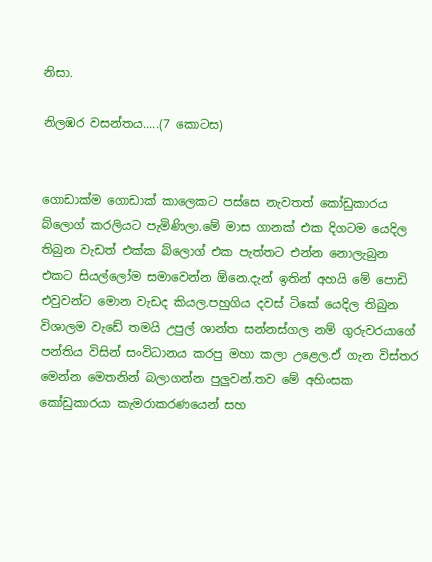නිසා.

නිලඹර වසන්තය.....(7 කොටස)


ගොඩාක්ම ගොඩාක් කාලෙකට පස්සෙ නැවතත් කෝඩුකාරය බ්ලොග් කරලියට පැමිණිලා.මේ මාස ගානක් එක දිගටම යෙදිල තිබුන වැඩත් එක්ක බ්ලොග් එක පැත්තට එන්න නොලැබුන එකට සියල්ලෝම සමාවෙන්න ඕනෙ.දැන් ඉතින් අහයි මේ පොඩි එවුවන්ට මොන වැඩද කියල.පහුගිය දවස් ටිකේ යෙදිල තිබුන විශාලම වැඩේ තමයි උපුල් ශාන්ත සන්නස්ගල නම් ගුරුවරයාගේ පන්තිය විසින් සංවිධානය කරපු මහා කලා උළෙල.ඒ ගැන විස්තර මෙන්න මෙතනින් බලාගන්න පුලුවන්.තව මේ අහිංසක කෝඩුකාරයා කැමරාකරණයෙන් සහ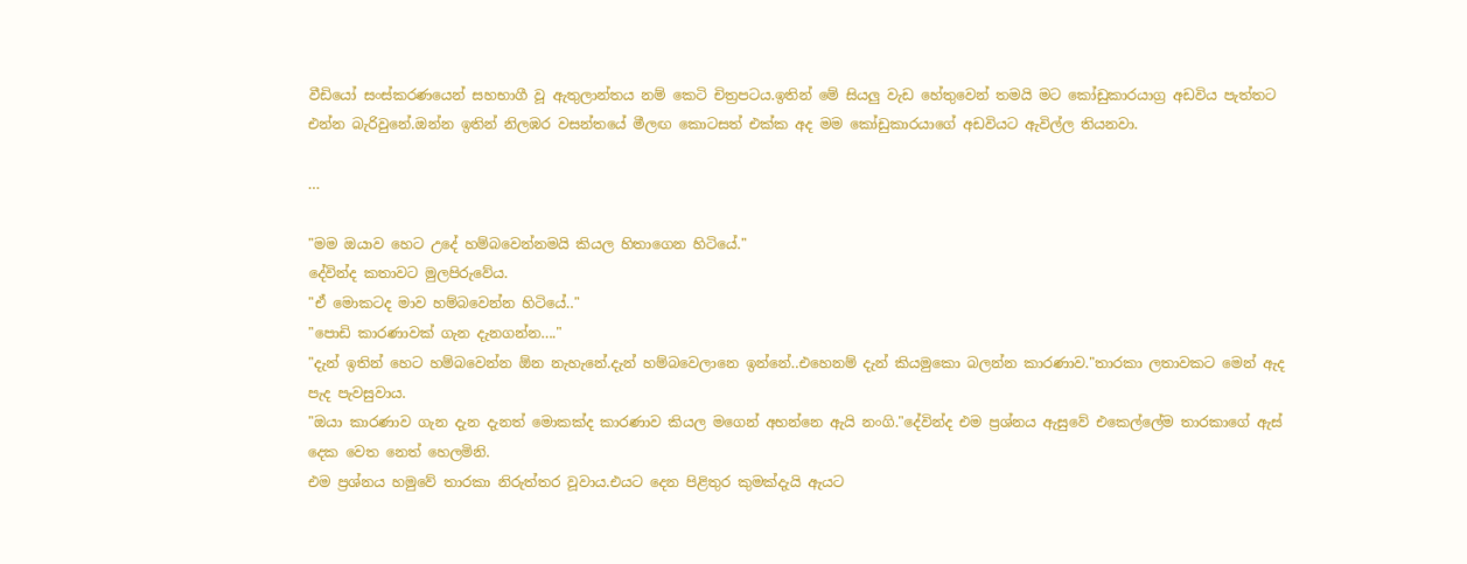වීඩියෝ සංස්කරණයෙන් සහභාගී වූ ඇතුලාන්තය නම් කෙටි චිත්‍රපටය.ඉතින් මේ සියලු වැඩ හේතුවෙන් තමයි මට කෝඩුකාරයාග්‍ර අඩවිය පැත්තට එන්න බැරිවුනේ.ඔන්න ඉතින් නිලඹර වසන්තයේ මීලඟ කොටසත් එක්ක අද මම කෝඩුකාරයාගේ අඩවියට ඇවිල්ල තියනවා.

...

"මම ඔයාව හෙට උදේ හම්බවෙන්නමයි කියල හිතාගෙන හිටියේ."
දේවින්ද කතාවට මුලපිරුවේය.
"ඒ මොකටද මාව හම්බවෙන්න හිටියේ.."
"පොඩි කාරණාවක් ගැන දැනගන්න...."
"දැන් ඉතින් හෙට හම්බවෙන්න ඕන නැහැනේ.දැන් හම්බවෙලානෙ ඉන්නේ..එහෙනම් දැන් කියමුකො බලන්න කාරණාව."තාරකා ලතාවකට මෙන් ඇද පැද පැවසුවාය.
"ඔයා කාරණාව ගැන දැන දැනත් මොකක්ද කාරණාව කියල මගෙන් අහන්නෙ ඇයි නංගි."දේවින්ද එම ප්‍රශ්නය ඇසුවේ එකෙල්ලේම තාරකාගේ ඇස් දෙක වෙත නෙත් හෙලමිනි.
එම ප්‍රශ්නය හමුවේ තාරකා නිරුත්තර වූවාය.එයට දෙන පිළිතුර කුමක්දැයි ඇයට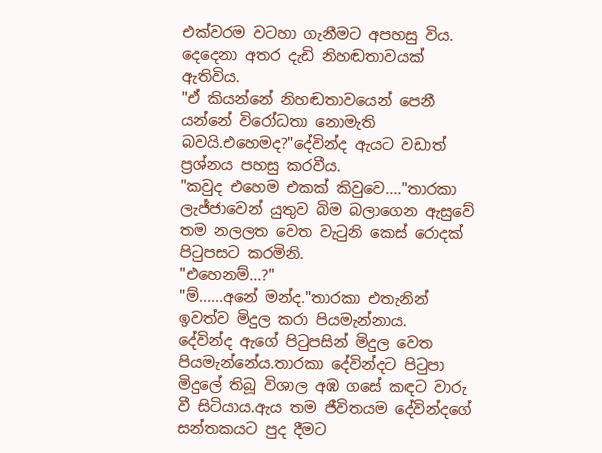එක්වරම වටහා ගැනීමට අපහසු විය.
දෙදෙනා අතර දැඩි නිහඬතාවයක් ඇතිවිය.
"ඒ කියන්නේ නිහඬතාවයෙන් පෙනී යන්නේ විරෝධතා නොමැති බවයි.එහෙමද?"දේවින්ද ඇයට වඩාත් ප්‍රශ්නය පහසු කරවීය.
"කවුද එහෙම එකක් කිවුවෙ...."තාරකා ලැජ්ජාවෙන් යුතුව බිම බලාගෙන ඇසුවේ තම නලලත වෙත වැටුනි කෙස් රොදක් පිටුපසට කරමිනි.
"එහෙනම්...?"
"ම්......අනේ මන්ද."තාරකා එතැනින් ඉවත්ව මිදුල කරා පියමැන්නාය.
දේවින්ද ඇගේ පිටුපසින් මිදුල වෙත පියමැන්නේය.තාරකා දේවින්දට පිටුපා මිදුලේ තිබූ විශාල අඹ ගසේ කඳට වාරු වී සිටියාය.ඇය තම ජීවිතයම දේවින්දගේ සන්තකයට පුද දීමට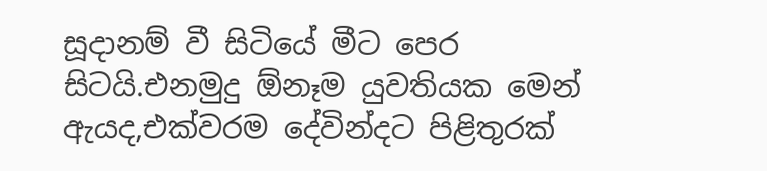සූදානම් වී සිටියේ මීට පෙර සිටයි.එනමුදු ඕනෑම යුවතියක මෙන් ඇයද,එක්වරම දේවින්දට පිළිතුරක්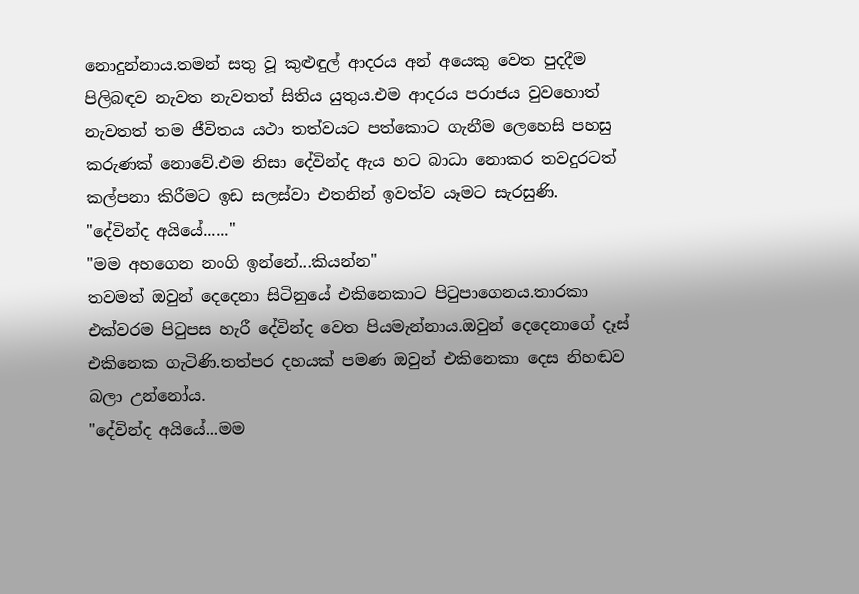නොදුන්නාය.තමන් සතු වූ කුළුඳුල් ආදරය අන් අයෙකු වෙත පුදදීම පිලිබඳව නැවත නැවතත් සිතිය යුතුය.එම ආදරය පරාජය වුවහොත් නැවතත් තම ජීවිතය යථා තත්වයට පත්කොට ගැනීම ලෙහෙසි පහසු කරුණක් නොවේ.එම නිසා දේවින්ද ඇය හට බාධා නොකර තවදුරටත් කල්පනා කිරීමට ඉඩ සලස්වා එතනින් ඉවත්ව යෑමට සැරසුණි.
"දේවින්ද අයියේ......"
"මම අහගෙන නංගි ඉන්නේ...කියන්න"
තවමත් ඔවුන් දෙදෙනා සිටිනුයේ එකිනෙකාට පිටුපාගෙනය.තාරකා එක්වරම පිටුපස හැරී දේවින්ද වෙත පියමැන්නාය.ඔවුන් දෙදෙනාගේ දෑස් එකිනෙක ගැටිණි.තත්පර දහයක් පමණ ඔවුන් එකිනෙකා දෙස නිහඬව බලා උන්නෝය.
"දේවින්ද අයියේ...මම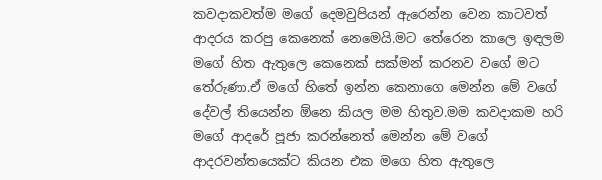කවදාකවත්ම මගේ දෙමවුපියන් ඇරෙන්න වෙන කාටවත් ආදරය කරපු කෙනෙක් නෙමෙයි.මට තේරෙන කාලෙ ඉඳලම මගේ හිත ඇතුලෙ කෙනෙක් සක්මන් කරනව වගේ මට තේරුණා.ඒ මගේ හිතේ ඉන්න කෙනාගෙ මෙන්න මේ වගේ දේවල් තියෙන්න ඕනෙ කියල මම හිතුව.මම කවදාකම හරි මගේ ආදරේ පූජා කරන්නෙත් මෙන්න මේ වගේ ආදරවන්තයෙක්ට කියන එක මගෙ හිත ඇතුලෙ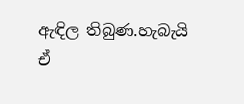ඇඳිල තිබුණ.හැබැයි ඒ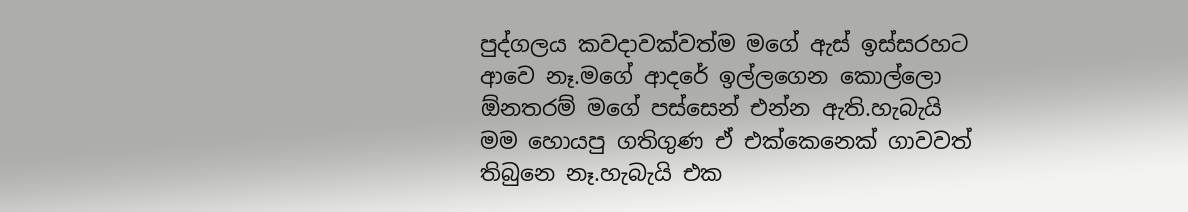පුද්ගලය කවදාවක්වත්ම මගේ ඇස් ඉස්සරහට ආවෙ නෑ.මගේ ආදරේ ඉල්ලගෙන කොල්ලො ඕනතරම් මගේ පස්සෙන් එන්න ඇති.හැබැයි මම හොයපු ගතිගුණ ඒ එක්කෙනෙක් ගාවවත් තිබුනෙ නෑ.හැබැයි එක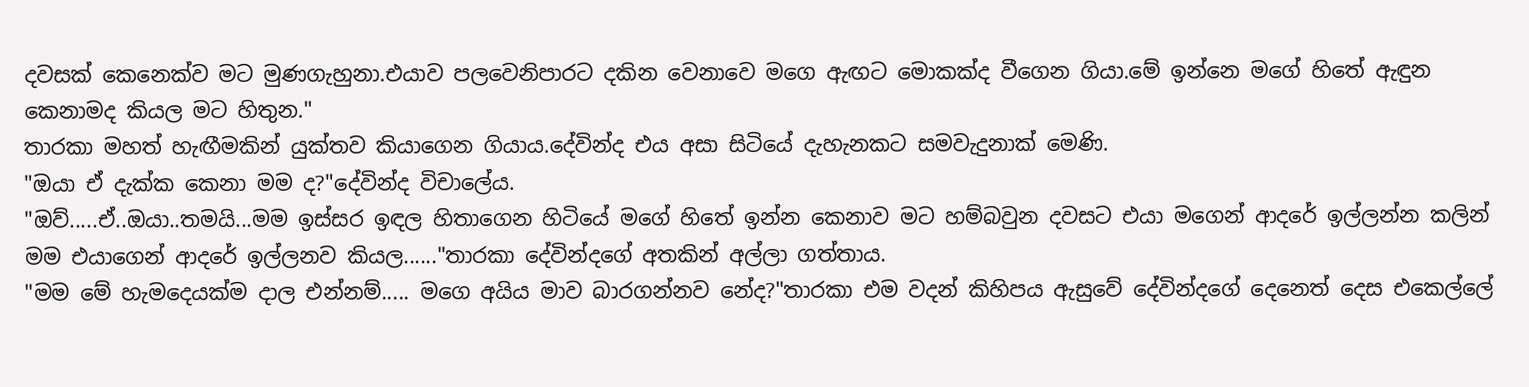දවසක් කෙනෙක්ව මට මුණගැහුනා.එයාව පලවෙනිපාරට දකින වෙනාවෙ මගෙ ඇඟට මොකක්ද වීගෙන ගියා.මේ ඉන්නෙ මගේ හිතේ ඇඳුන කෙනාමද කියල මට හිතුන."
තාරකා මහත් හැඟීමකින් යුක්තව කියාගෙන ගියාය.දේවින්ද එය අසා සිටියේ දැහැනකට සමවැදුනාක් මෙණි.
"ඔයා ඒ දැක්ක කෙනා මම ද?"දේවින්ද විචාලේය.
"ඔව්.....ඒ..ඔයා..තමයි...මම ඉස්සර ඉඳල හිතාගෙන හිටියේ මගේ හිතේ ඉන්න කෙනාව මට හම්බවුන දවසට එයා මගෙන් ආදරේ ඉල්ලන්න කලින් මම එයාගෙන් ආදරේ ඉල්ලනව කියල......"තාරකා දේවින්දගේ අතකින් අල්ලා ගත්තාය.
"මම මේ හැමදෙයක්ම දාල එන්නම්..... මගෙ අයිය මාව බාරගන්නව නේද?"තාරකා එම වදන් කිහිපය ඇසුවේ දේවින්දගේ දෙනෙත් දෙස එකෙල්ලේ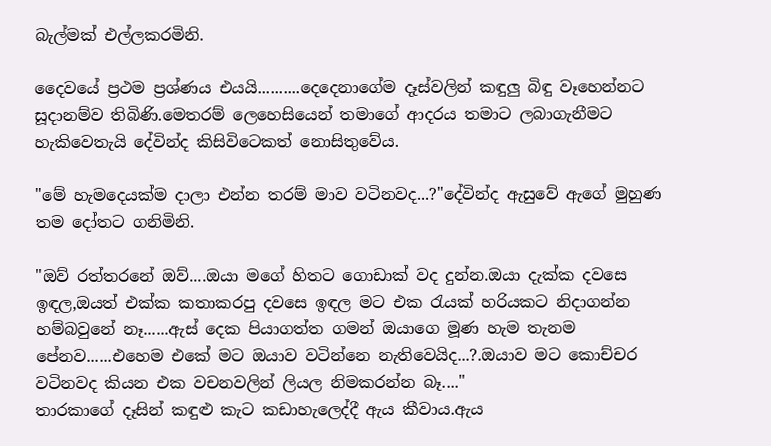බැල්මක් එල්ලකරමිනි.

දෛවයේ ප්‍රථම ප්‍රශ්ණය එයයි..........දෙදෙනාගේම දෑස්වලින් කඳුලු බිඳු වෑහෙන්නට සූදානම්ව තිබිණි.මෙතරම් ලෙහෙසියෙන් තමාගේ ආදරය තමාට ලබාගැනීමට හැකිවෙතැයි දේවින්ද කිසිවිටෙකත් නොසිතුවේය.

"මේ හැමදෙයක්ම දාලා එන්න තරම් මාව වටිනවද...?"දේවින්ද ඇසුවේ ඇගේ මුහුණ තම දෝතට ගනිමිනි.

"ඔව් රත්තරනේ ඔව්....ඔයා මගේ හිතට ගොඩාක් වද දුන්න.ඔයා දැක්ක දවසෙ ඉඳල,ඔයත් එක්ක කතාකරපු දවසෙ ඉඳල මට එක රැයක් හරියකට නිදාගන්න හම්බවුනේ නෑ......ඇස් දෙක පියාගත්ත ගමන් ඔයාගෙ මූණ හැම තැනම පේනව......එහෙම එකේ මට ඔයාව වටින්නෙ නැතිවෙයිද...?.ඔයාව මට කොච්චර වටිනවද කියන එක වචනවලින් ලියල නිමකරන්න බෑ...."
තාරකාගේ දෑසින් කඳුළු කැට කඩාහැලෙද්දී ඇය කීවාය.ඇය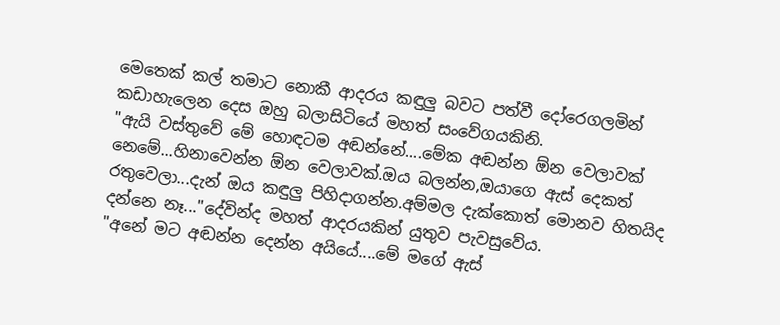මෙතෙක් කල් තමාට නොකී ආදරය කඳුලු බවට පත්වී දෝරෙගලමින් කඩාහැලෙන දෙස ඔහු බලාසිටියේ මහත් සංවේගයකිනි.
"ඇයි වස්තුවේ මේ හොඳටම අඬන්නේ....මේක අඬන්න ඕන වෙලාවක් නෙමේ...හිනාවෙන්න ඕන වෙලාවක්.ඔය බලන්න,ඔයාගෙ ඇස් දෙකත් රතුවෙලා...දැන් ඔය කඳුලු පිහිදාගන්න.අම්මල දැක්කොත් මොනව හිතයිද දන්නෙ නෑ..."දේවින්ද මහත් ආදරයකින් යුතුව පැවසුවේය.
"අනේ මට අඬන්න දෙන්න අයියේ....මේ මගේ ඇස්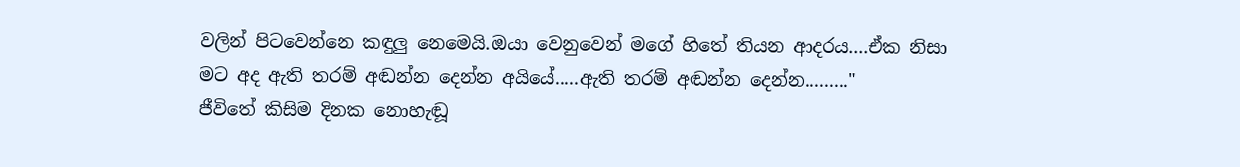වලින් පිටවෙන්නෙ කඳුලු නෙමෙයි.ඔයා වෙනුවෙන් මගේ හිතේ තියන ආදරය....ඒක නිසා මට අද ඇති තරම් අඬන්න දෙන්න අයියේ.....ඇති තරම් අඬන්න දෙන්න........."
ජීවිතේ කිසිම දිනක නොහැඬූ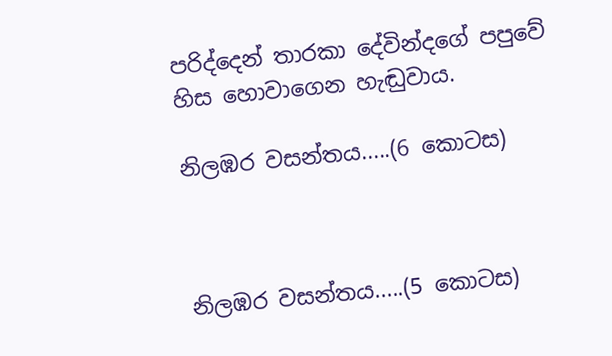පරිද්දෙන් තාරකා දේවින්දගේ පපුවේ හිස හොවාගෙන හැඬුවාය.

නිලඹර වසන්තය.....(6 කොටස)



නිලඹර වසන්තය.....(5 කොටස)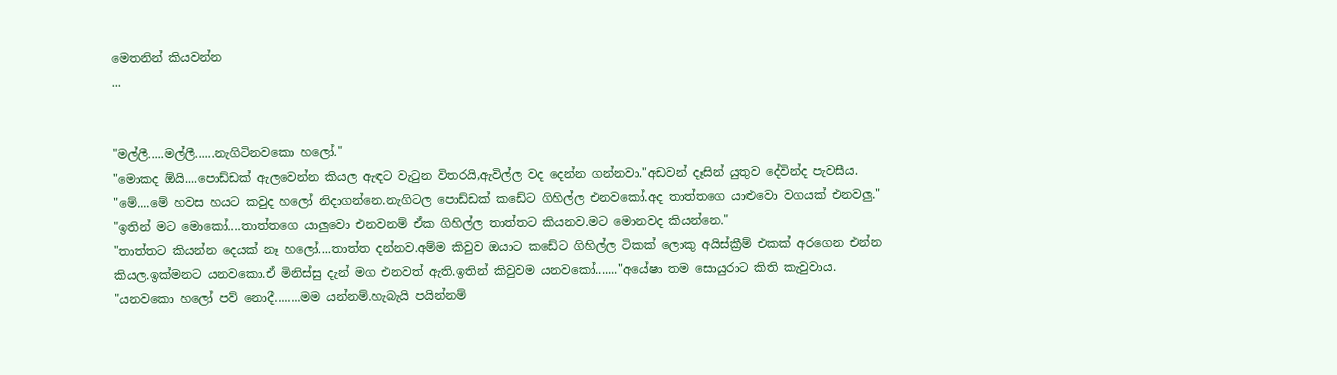මෙතනින් කියවන්න
...


"මල්ලී.....මල්ලී......නැගිටිනවකො හලෝ."
"මොකද ඕයි....පොඩ්ඩක් ඇලවෙන්න කියල ඇඳට වැටුන විතරයි,ඇවිල්ල වද දෙන්න ගන්නවා."අඩවන් දෑසින් යුතුව දේවින්ද පැවසීය.
"මේ....මේ හවස හයට කවුද හලෝ නිදාගන්නෙ.නැගිටල පොඩ්ඩක් කඩේට ගිහිල්ල එනවකෝ.අද තාත්තගෙ යාළුවො වගයක් එනවලු."
"ඉතින් මට මොකෝ....තාත්තගෙ යාලුවො එනවනම් ඒක ගිහිල්ල තාත්තට කියනව.මට මොනවද කියන්නෙ."
"තාත්තට කියන්න දෙයක් නෑ හලෝ....තාත්ත දන්නව.අම්ම කිවුව ඔයාට කඩේට ගිහිල්ල ටිකක් ලොකු අයිස්ක්‍රීම් එකක් අරගෙන එන්න කියල.ඉක්මනට යනවකො.ඒ මිනිස්සු දැන් මග එනවත් ඇති.ඉතින් කිවුවම යනවකෝ......."අයේෂා තම සොයුරාට කිති කැවුවාය.
"යනවකො හලෝ පව් නොදී........මම යන්නම්.හැබැයි පයින්නම්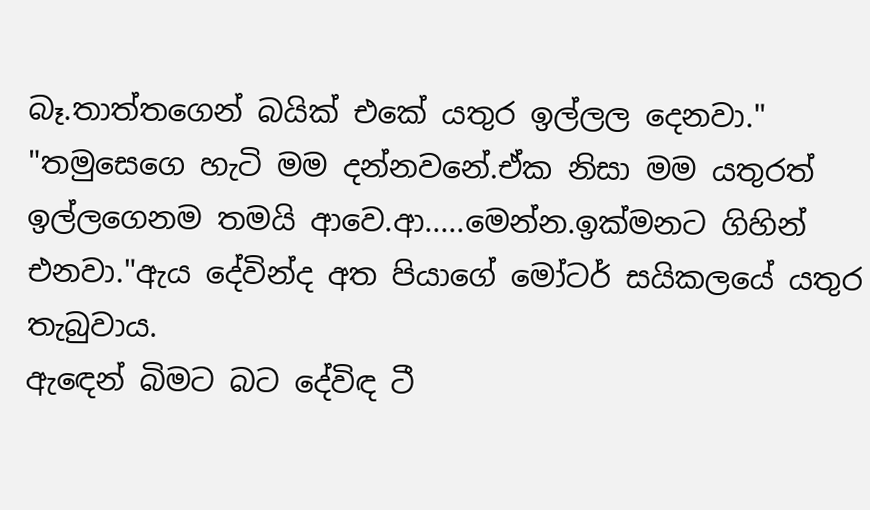බෑ.තාත්තගෙන් බයික් එකේ යතුර ඉල්ලල දෙනවා."
"තමුසෙගෙ හැටි මම දන්නවනේ.ඒක නිසා මම යතුරත් ඉල්ලගෙනම තමයි ආවෙ.ආ.....මෙන්න.ඉක්මනට ගිහින් එනවා."ඇය දේවින්ද අත පියාගේ මෝටර් සයිකලයේ යතුර තැබුවාය.
ඇඳෙන් බිමට බට දේවිඳ ටී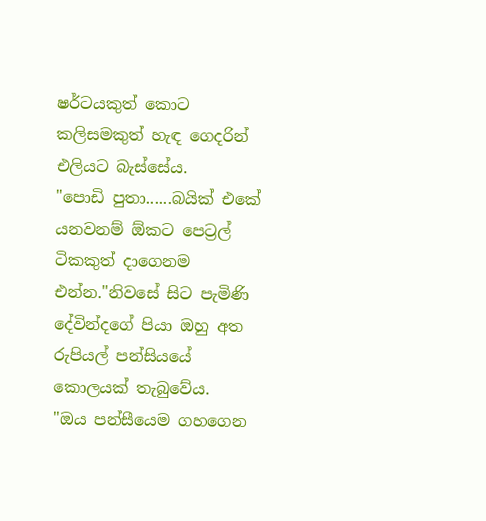ෂර්ටයකුත් කොට කලිසමකුත් හැඳ ගෙදරින් එලියට බැස්සේය.
"පොඩි පුතා......බයික් එකේ යනවනම් ඕකට පෙට්‍රල් ටිකකුත් දාගෙනම එන්න."නිවසේ සිට පැමිණි දේවින්දගේ පියා ඔහු අත රුපියල් පන්සියයේ කොලයක් තැබුවේය.
"ඔය පන්සීයෙම ගහගෙන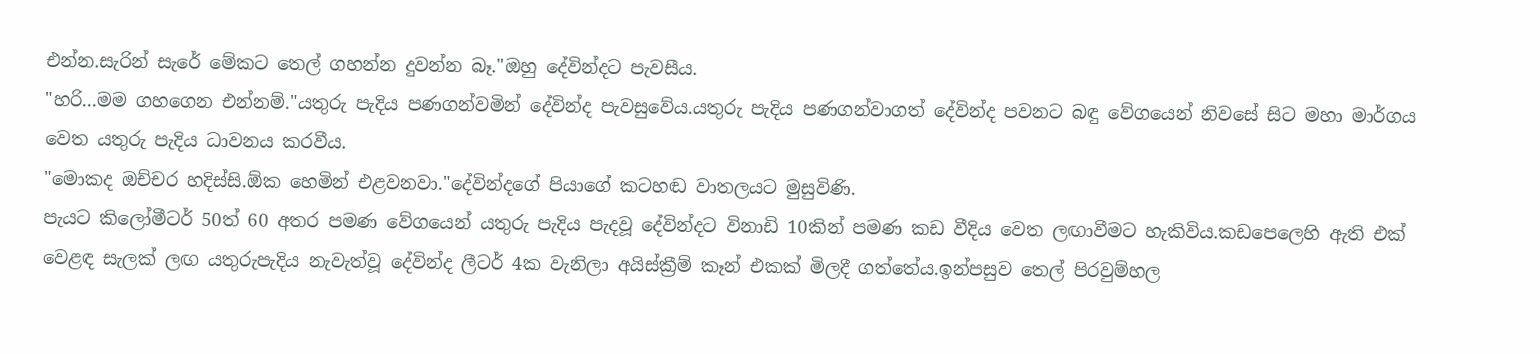එන්න.සැරින් සැරේ මේකට තෙල් ගහන්න දුවන්න බෑ."ඔහු දේවින්දට පැවසීය.
"හරි...මම ගහගෙන එන්නම්."යතුරු පැදිය පණගන්වමින් දේවින්ද පැවසුවේය.යතුරු පැදිය පණගන්වාගත් දේවින්ද පවනට බඳු වේගයෙන් නිවසේ සිට මහා මාර්ගය වෙත යතුරු පැදිය ධාවනය කරවීය.
"මොකද ඔච්චර හදිස්සි.ඕක හෙමින් එළවනවා."දේවින්දගේ පියාගේ කටහඬ වාතලයට මුසුවිණි.
පැයට කිලෝමීටර් 50ත් 60 අතර පමණ වේගයෙන් යතුරු පැදිය පැදවූ දේවින්දට විනාඩි 10කින් පමණ කඩ වීදිය වෙත ලඟාවීමට හැකිවිය.කඩපෙලෙහි ඇති එක් වෙළඳ සැලක් ලඟ යතුරුපැදිය නැවැත්වූ දේවින්ද ලීටර් 4ක වැනිලා අයිස්ක්‍රීම් කෑන් එකක් මිලදී ගත්තේය.ඉන්පසුව තෙල් පිරවුම්හල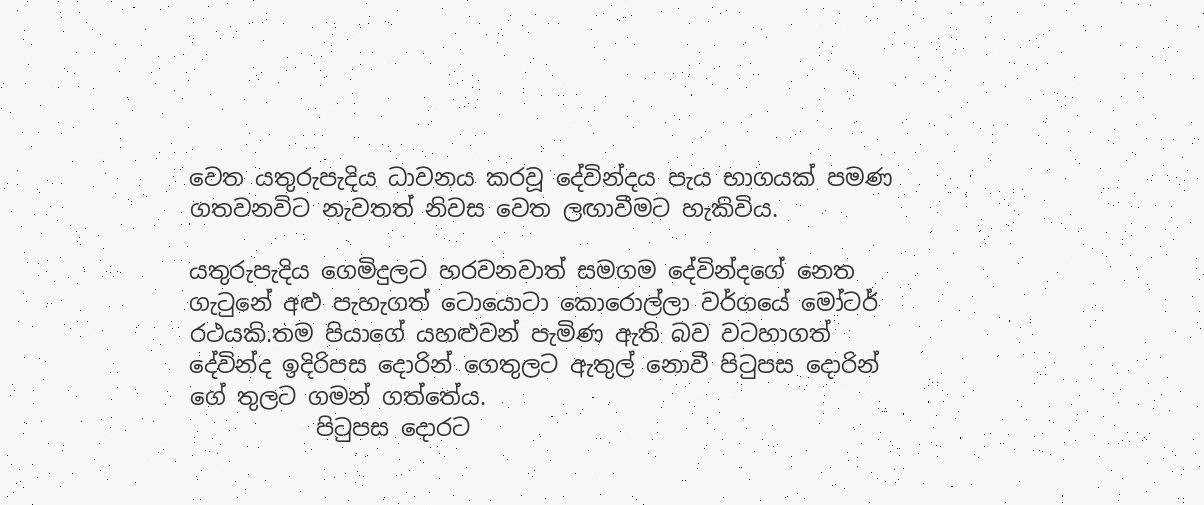වෙත යතුරුපැදිය ධාවනය කරවූ දේවින්දය පැය භාගයක් පමණ ගතවනවිට නැවතත් නිවස වෙත ලඟාවීමට හැකිවිය.

යතුරුපැදිය ගෙමිදුලට හරවනවාත් සමගම දේවින්දගේ නෙත ගැටුනේ අළු පැහැගත් ටොයොටා කොරොල්ලා වර්ගයේ මෝටර් රථයකි.තම පියාගේ යහළුවන් පැමිණ ඇති බව වටහාගත් දේවින්ද ඉදිරිපස දොරින් ගෙතුලට ඇතුල් නොවී පිටුපස දොරින් ගේ තුලට ගමන් ගත්තේය.
           පිටුපස දොරට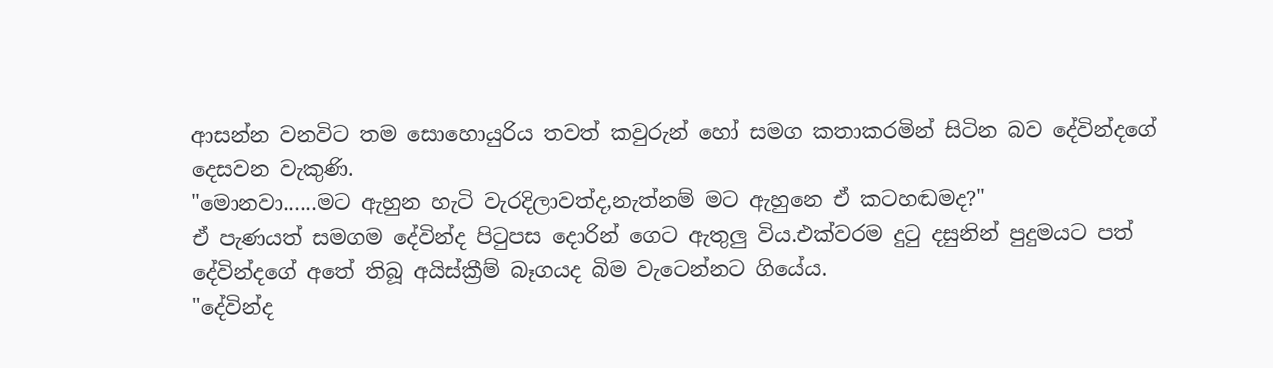ආසන්න වනවිට තම සොහොයුරිය තවත් කවුරුන් හෝ සමග කතාකරමින් සිටින බව දේවින්දගේ දෙසවන වැකුණි.
"මොනවා......මට ඇහුන හැටි වැරදිලාවත්ද,නැත්නම් මට ඇහුනෙ ඒ කටහඬමද?"
ඒ පැණයත් සමගම දේවින්ද පිටුපස දොරින් ගෙට ඇතුලු විය.එක්වරම දුටු දසුනින් පුදුමයට පත් දේවින්දගේ අතේ තිබූ අයිස්ක්‍රීම් බෑගයද බිම වැටෙන්නට ගියේය.
"දේවින්ද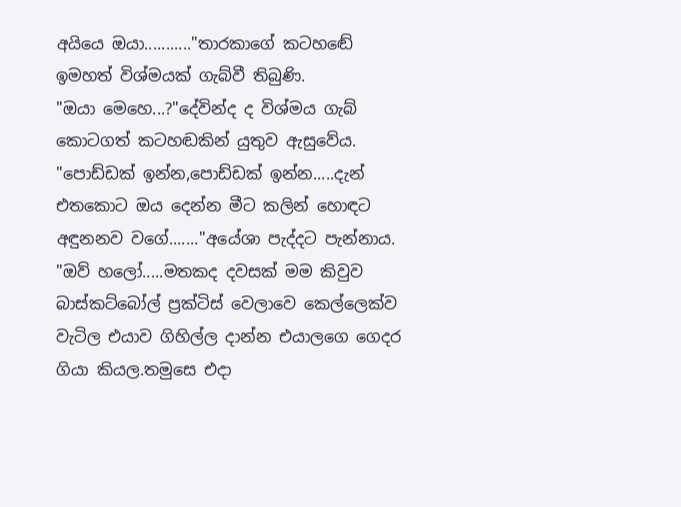අයියෙ ඔයා..........."තාරකාගේ කටහඬේ ඉමහත් විශ්මයක් ගැබ්වී තිබුණි.
"ඔයා මෙහෙ...?"දේවින්ද ද විශ්මය ගැබ් කොටගත් කටහඬකින් යුතුව ඇසුවේය.
"පොඩ්ඩක් ඉන්න,පොඩ්ඩක් ඉන්න.....දැන් එතකොට ඔය දෙන්න මීට කලින් හොඳට අඳුනනව වගේ......."අයේශා පැද්දට පැන්නාය.
"ඔව් හලෝ.....මතකද දවසක් මම කිවුව බාස්කට්බෝල් ප්‍රක්ටිස් වෙලාවෙ කෙල්ලෙක්ව වැටිල එයාව ගිහිල්ල දාන්න එයාලගෙ ගෙදර ගියා කියල.තමුසෙ එදා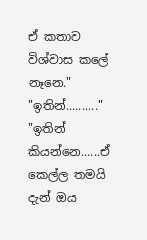ඒ කතාව විශ්වාස කලේ නෑනෙ."
"ඉතින්.........."
"ඉතින් කියන්නෙ......ඒ කෙල්ල තමයි දැන් ඔය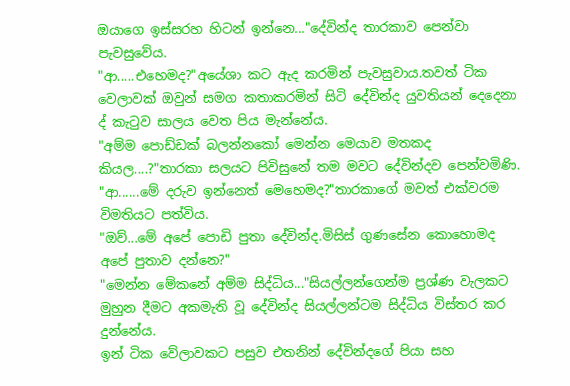ඔයාගෙ ඉස්සරහ හිටන් ඉන්නෙ..."දේවින්ද තාරකාව පෙන්වා පැවසුවේය.
"ආ.....එහෙමද?"අයේශා කට ඇද කරමින් පැවසුවාය.තවත් ටික වෙලාවක් ඔවුන් සමග කතාකරමින් සිටි දේවින්ද යුවතියන් දෙදෙනා ද් කැටුව සාලය වෙත පිය මැන්නේය.
"අම්ම පොඩ්ඩක් බලන්නකෝ මෙන්න මෙයාව මතකද කියල....?"තාරකා සලයට පිවිසුනේ තම මවට දේවින්දව පෙන්වමිණි.
"ආ......මේ දරුව ඉන්නෙත් මෙහෙමද?"තාරකාගේ මවත් එක්වරම විමතියට පත්විය.
"ඔව්...මේ අපේ පොඩි පුතා දේවින්ද.මිසිස් ගුණසේන කොහොමද අපේ පුතාව දන්නෙ?"
"මෙන්න මේකනේ අම්ම සිද්ධිය..."සියල්ලන්ගෙන්ම ප්‍රශ්ණ වැලකට මුහුන දීමට අකමැති වූ දේවින්ද සියල්ලන්ටම සිද්ධිය විස්තර කර දුන්නේය.
ඉන් ටික වේලාවකට පසුව එතනින් දේවින්දගේ පියා සහ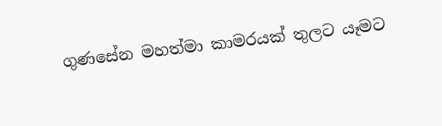ගුණසේන මහත්මා කාමරයක් තුලට යෑමට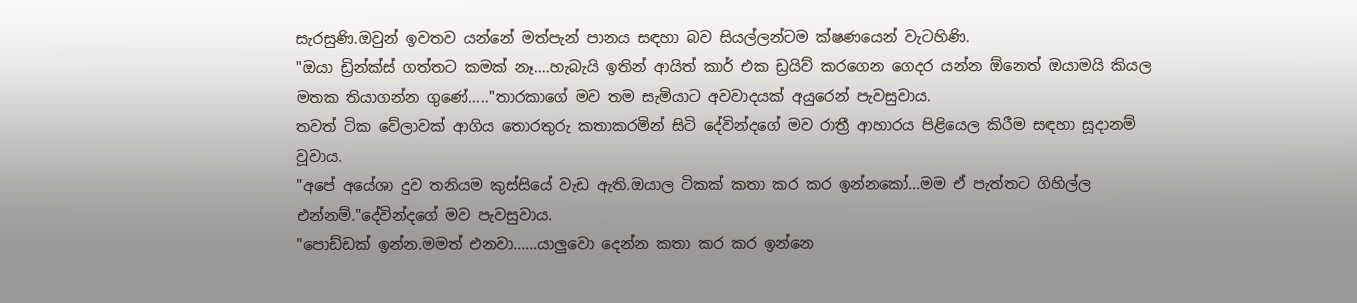සැරසුණි.ඔවුන් ඉවතව යන්නේ මත්පැන් පානය සඳහා බව සියල්ලන්ටම ක්ෂණයෙන් වැටහිණි.
"ඔයා ඩ්‍රින්ක්ස් ගත්තට කමක් නෑ....හැබැයි ඉතින් ආයිත් කාර් එක ඩ්‍රයිව් කරගෙන ගෙදර යන්න ඕනෙත් ඔයාමයි කියල මතක තියාගන්න ගුණේ....."තාරකාගේ මව තම සැමියාට අවවාදයක් අයුරෙන් පැවසුවාය.
තවත් ටික වේලාවක් ආගිය තොරතුරු කතාකරමින් සිටි දේවින්දගේ මව රාත්‍රී ආහාරය පිළියෙල කිරීම සඳහා සූදානම් වූවාය.
"අපේ අයේශා දුව තනියම කුස්සියේ වැඩ ඇති.ඔයාල ටිකක් කතා කර කර ඉන්නකෝ...මම ඒ පැත්තට ගිහිල්ල එන්නම්."දේවින්දගේ මව පැවසුවාය.
"පොඩ්ඩක් ඉන්න.මමත් එනවා......යාලුවො දෙන්න කතා කර කර ඉන්නෙ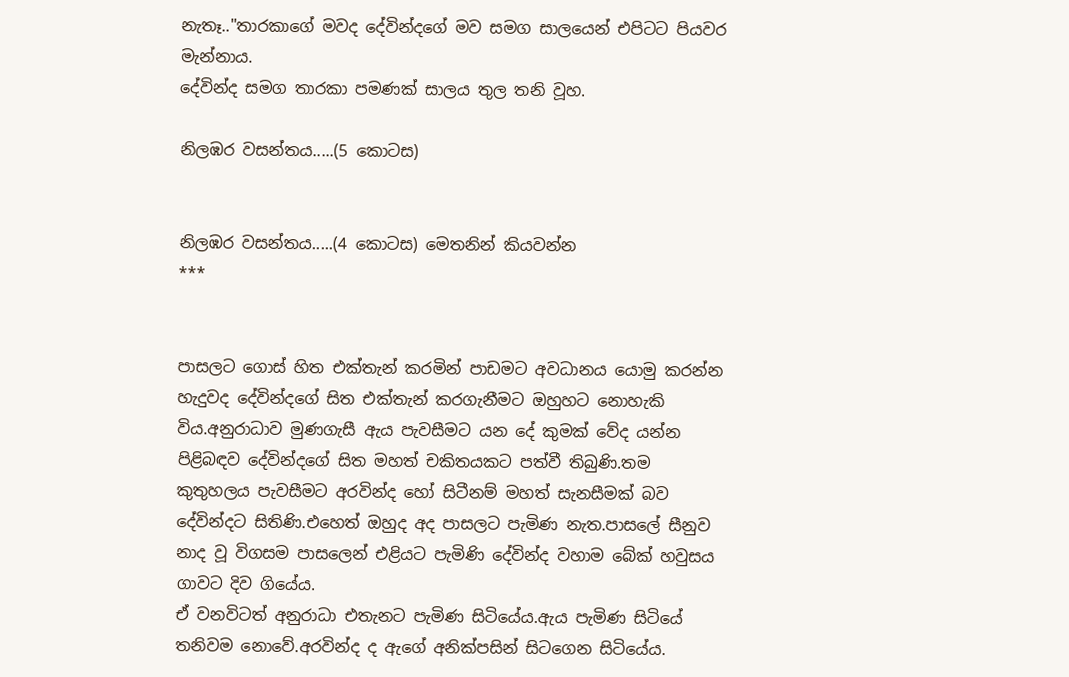නැතෑ.."තාරකාගේ මවද දේවින්දගේ මව සමග සාලයෙන් එපිටට පියවර මැන්නාය.
දේවින්ද සමග තාරකා පමණක් සාලය තුල තනි වූහ.

නිලඹර වසන්තය.....(5 කොටස)


නිලඹර වසන්තය.....(4 කොටස) මෙතනින් කියවන්න
***


පාසලට ගොස් හිත එක්තැන් කරමින් පාඩමට අවධානය යොමු කරන්න හැදුවද දේවින්දගේ සිත එක්තැන් කරගැනීමට ඔහුහට නොහැකි විය.අනුරාධාව මුණගැසී ඇය පැවසීමට යන දේ කුමක් වේද යන්න පිළිබඳව දේවින්දගේ සිත මහත් චකිතයකට පත්වී තිබුණි.තම කුතුහලය පැවසීමට අරවින්ද හෝ සිටීනම් මහත් සැනසීමක් බව දේවින්දට සිතිණි.එහෙත් ඔහුද අද පාසලට පැමිණ නැත.පාසලේ සීනුව නාද වූ විගසම පාසලෙන් එළියට පැමිණි දේවින්ද වහාම බේක් හවුසය ගාවට දිව ගියේය.
ඒ වනවිටත් අනුරාධා එතැනට පැමිණ සිටියේය.ඇය පැමිණ සිටියේ තනිවම නොවේ.අරවින්ද ද ඇගේ අනික්පසින් සිටගෙන සිටියේය.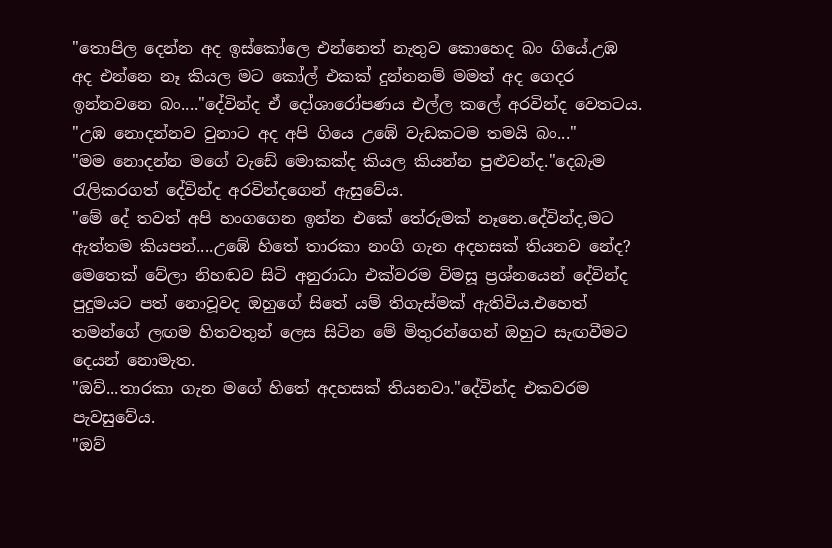"තොපිල දෙන්න අද ඉස්කෝලෙ එන්නෙත් නැතුව කොහෙද බං ගියේ.උඹ අද එන්නෙ නෑ කියල මට කෝල් එකක් දුන්නනම් මමත් අද ගෙදර ඉන්නවනෙ බං...."දේවින්ද ඒ දෝශාරෝපණය එල්ල කලේ අරවින්ද වෙතටය.
"උඹ නොදන්නව වුනාට අද අපි ගියෙ උඹේ වැඩකටම තමයි බං..."
"මම නොදන්න මගේ වැඩේ මොකක්ද කියල කියන්න පුළුවන්ද."දෙබැම රැලිකරගත් දේවින්ද අරවින්දගෙන් ඇසුවේය.
"මේ දේ තවත් අපි හංගගෙන ඉන්න එකේ තේරුමක් නෑනෙ.දේවින්ද,මට ඇත්තම කියපන්....උඹේ හිතේ තාරකා නංගි ගැන අදහසක් තියනව නේද?
මෙතෙක් වේලා නිහඬව සිටි අනුරාධා එක්වරම විමසූ ප්‍රශ්නයෙන් දේවින්ද පුදුමයට පත් නොවූවද ඔහුගේ සිතේ යම් තිගැස්මක් ඇතිවිය.එහෙත් තමන්ගේ ලඟම හිතවතුන් ලෙස සිටින මේ මිතුරන්ගෙන් ඔහුට සැඟවීමට දෙයන් නොමැත.
"ඔව්...තාරකා ගැන මගේ හිතේ අදහසක් තියනවා."දේවින්ද එකවරම පැවසුවේය.
"ඔව්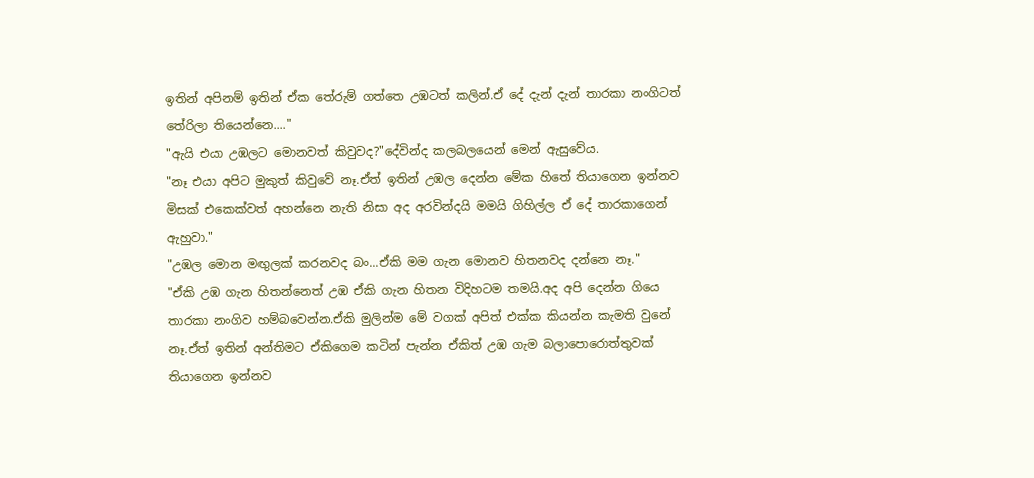ඉතින් අපිනම් ඉතින් ඒක තේරුම් ගත්තෙ උඹටත් කලින්.ඒ දේ දැන් දැන් තාරකා නංගිටත් තේරිලා තියෙන්නෙ...."
"ඇයි එයා උඹලට මොනවත් කිවුවද?"දේවින්ද කලබලයෙන් මෙන් ඇසුවේය.
"නෑ එයා අපිට මුකුත් කිවුවේ නෑ.ඒත් ඉතින් උඹල දෙන්න මේක හිතේ තියාගෙන ඉන්නව මිසක් එකෙක්වත් අහන්නෙ නැති නිසා අද අරවින්දයි මමයි ගිහිල්ල ඒ දේ තාරකාගෙන් ඇහුවා."
"උඹල මොන මඟුලක් කරනවද බං...ඒකි මම ගැන මොනව හිතනවද දන්නෙ නෑ."
"ඒකි උඹ ගැන හිතන්නෙත් උඹ ඒකි ගැන හිතන විදිහටම තමයි.අද අපි දෙන්න ගියෙ තාරකා නංගිව හම්බවෙන්න.ඒකි මුලින්ම මේ වගක් අපිත් එක්ක කියන්න කැමති වුනේ නෑ.ඒත් ඉතින් අන්තිමට ඒකිගෙම කටින් පැන්න ඒකිත් උඹ ගැම බලාපොරොත්තුවක් තියාගෙන ඉන්නව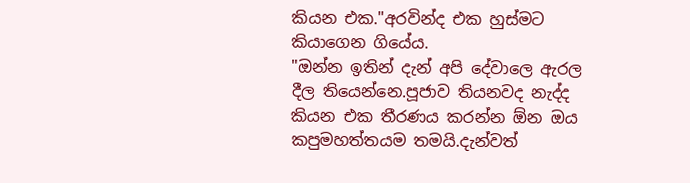කියන එක."අරවින්ද එක හුස්මට කියාගෙන ගියේය.
"ඔන්න ඉතින් දැන් අපි දේවාලෙ ඇරල දීල තියෙන්නෙ.පූජාව තියනවද නැද්ද කියන එක තීරණය කරන්න ඕන ඔය කපුමහත්තයම තමයි.දැන්වත්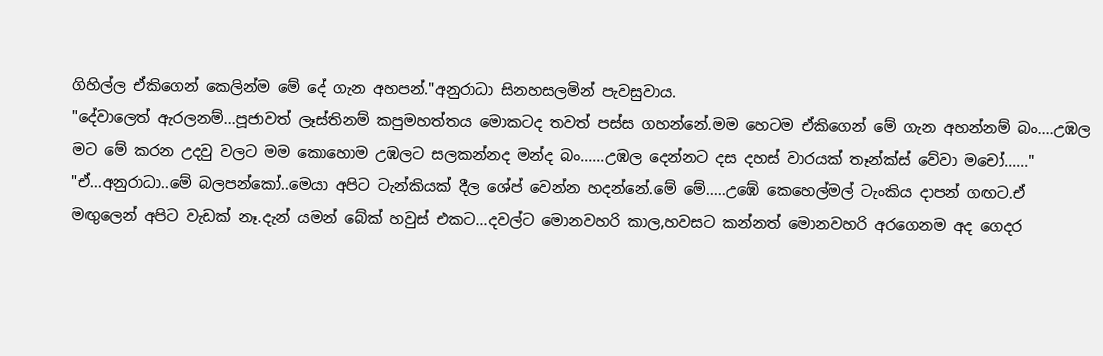ගිහිල්ල ඒකිගෙන් කෙලින්ම මේ දේ ගැන අහපන්."අනුරාධා සිනහසලමින් පැවසුවාය.
"දේවාලෙත් ඇරලනම්...පූජාවත් ලෑස්තිනම් කපුමහත්තය මොකටද තවත් පස්ස ගහන්නේ.මම හෙටම ඒකිගෙන් මේ ගැන අහන්නම් බං....උඹල මට මේ කරන උදවු වලට මම කොහොම උඹලට සලකන්නද මන්ද බං......උඹල දෙන්නට දස දහස් වාරයක් තෑන්ක්ස් වේවා මචෝ......"
"ඒ...අනුරාධා..මේ බලපන්කෝ..මෙයා අපිට ටැන්කියක් දීල ශේප් වෙන්න හදන්නේ.මේ මේ.....උඹේ කෙහෙල්මල් ටැංකිය දාපන් ගඟට.ඒ මඟුලෙන් අපිට වැඩක් නෑ.දැන් යමන් බේක් හවුස් එකට...දවල්ට මොනවහරි කාල,හවසට කන්නත් මොනවහරි අරගෙනම අද ගෙදර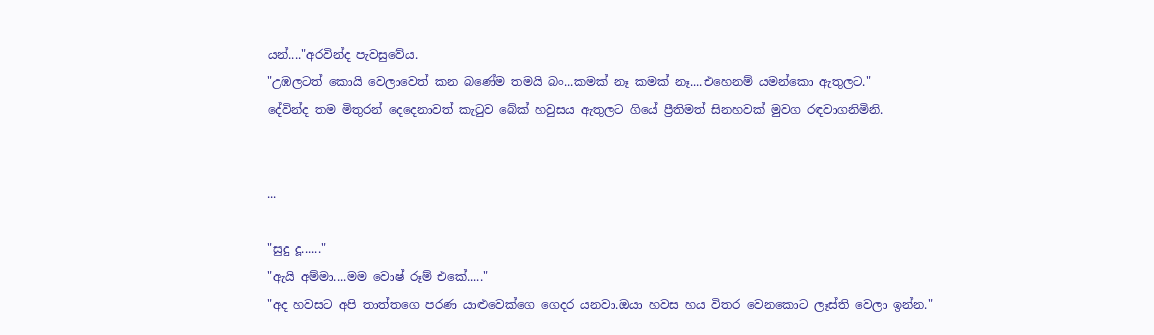යන්...."අරවින්ද පැවසුවේය.
"උඹලටත් කොයි වෙලාවෙත් කන බණේම තමයි බං...කමක් නෑ කමක් නෑ....එහෙනම් යමන්කො ඇතුලට."
දේවින්ද තම මිතුරන් දෙදෙනාවත් කැටුව බේක් හවුසය ඇතුලට ගියේ ප්‍රීතිමත් සිනහවක් මුවග රඳවාගනිමිනි.


...

"සුදු දූ......"
"ඇයි අම්මා....මම වොෂ් රූම් එකේ....."
"අද හවසට අපි තාත්තගෙ පරණ යාළුවෙක්ගෙ ගෙදර යනවා.ඔයා හවස හය විතර වෙනකොට ලෑස්ති වෙලා ඉන්න."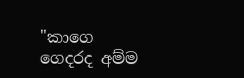"කාගෙ ගෙදරද අම්ම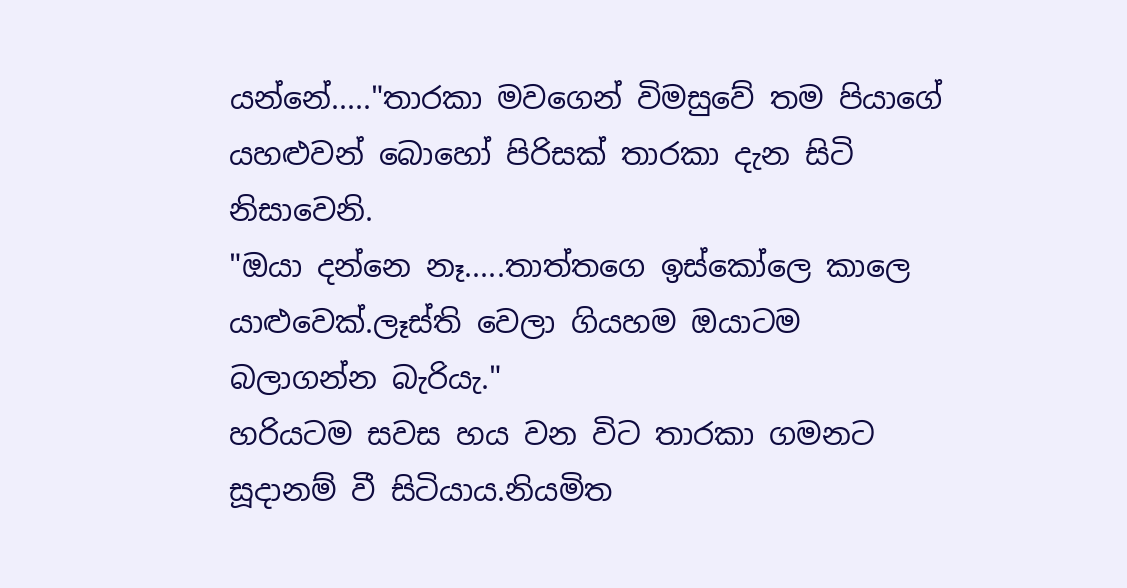යන්නේ....."තාරකා මවගෙන් විමසුවේ තම පියාගේ යහළුවන් බොහෝ පිරිසක් තාරකා දැන සිටි නිසාවෙනි.
"ඔයා දන්නෙ නෑ.....තාත්තගෙ ඉස්කෝලෙ කාලෙ යාළුවෙක්.ලෑස්ති වෙලා ගියහම ඔයාටම බලාගන්න බැරියැ."
හරියටම සවස හය වන විට තාරකා ගමනට සූදානම් වී සිටියාය.නියමිත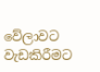වේලාවට වැඩකිරීමට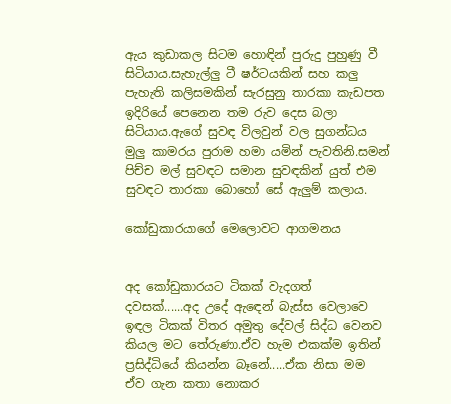ඇය කුඩාකල සිටම හොඳින් පුරුදු පුහුණු වී සිටියාය.සැහැල්ලු ටී ෂර්ටයකින් සහ කලු පැහැති කලිසමකින් සැරසුනු තාරකා කැඩපත ඉදිරියේ පෙනෙන තම රුව දෙස බලා සිටියාය.ඇගේ සුවඳ විලවුන් වල සුගන්ධය මුලු කාමරය පුරාම හමා යමින් පැවතිනි.සමන් පිච්ච මල් සුවඳට සමාන සුවඳකින් යුත් එම සුවඳට තාරකා බොහෝ සේ ඇලුම් කලාය.

කෝඩුකාරයාගේ මෙලොවට ආගමනය


අද කෝඩුකාරයට ටිකක් වැදගත් දවසක්......අද උදේ ඇඳෙන් බැස්ස වෙලාවෙ ඉඳල ටිකක් විතර අමුතු දේවල් සිද්ධ වෙනව කියල මට තේරුණා.ඒව හැම එකක්ම ඉතින් ප්‍රසිද්ධියේ කියන්න බෑනේ.....ඒක නිසා මම ඒව ගැන කතා නොකර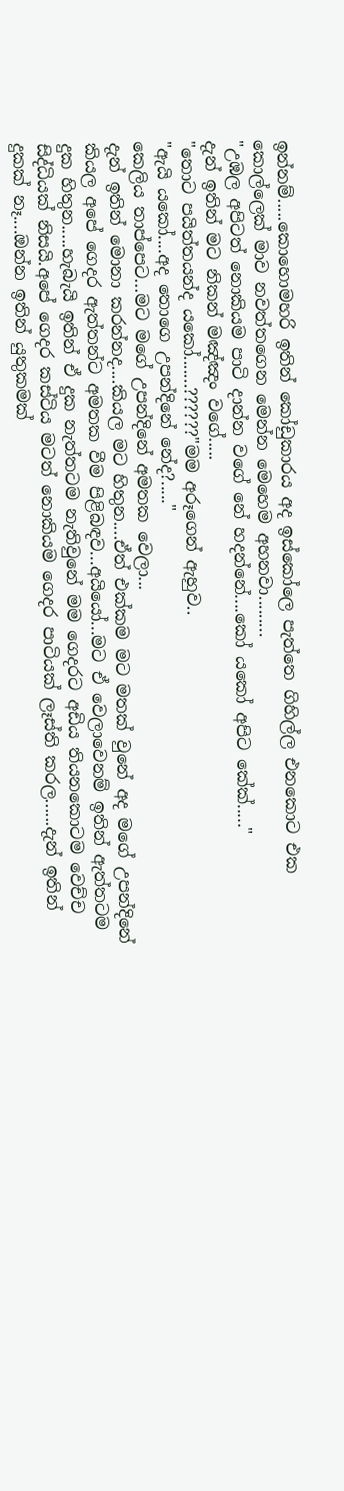ඉන්නම්.....කොහොමහරි ඉතින් කෝඩුකාරය අද ඉස්කෝලෙ පැත්තෙ ගිහිල්ල එනකොට එක කොල්ලෙක් මාව නවත්තගෙන මෙන්න මෙහෙම අහනවා.........
"උඹල අපිටත් නොකියම පාටි දාන්න වගේ නේ හදන්නේ....කෝ යකෝ අපිට කේක්....."
දැන් ඉතින් මට නිකන් මඤ්ඤං වගේ.....
"තොට පයිත්තයන්ද යකෝ.......??????"මම අරූගෙන් ඇහුව..
"ඇයි යකෝ....අද තොගෙ උපන්දිනේ නේද?....."
කෙලිය තාප්පෙට...මට මගේ උපන්දිනේ අමතක වෙලා...
දැන් ඉතින් මොනා කරන්නද....කියල මට හිතුන....ඒත් එක්කම මට මතක් වුනේ අද මගේ උපන්දිනේ කියල අපේ ගෙදර ඇත්තන්ට අමතක වීම පිළිබඳව...අයියෝ...මට ඒ වෙලාවෙනම් ඉතින් ඇත්තටම දුක හිතුන.....හැබැයි ඉතින් ඒ දුක නැත්තටම නැතිවුනේ මම ගෙදරට අඩිය තියනකොටම වෙච්ච සිද්ධියක් නිසයි.අපේ ගෙදර කස්ටිය මටත් නොකියම ගෙදර පාටියක් ලෑස්ති කරල......දැන් ඉතින් දුකක් නෑ....ඔන්න ඉතින් යුතුකමක්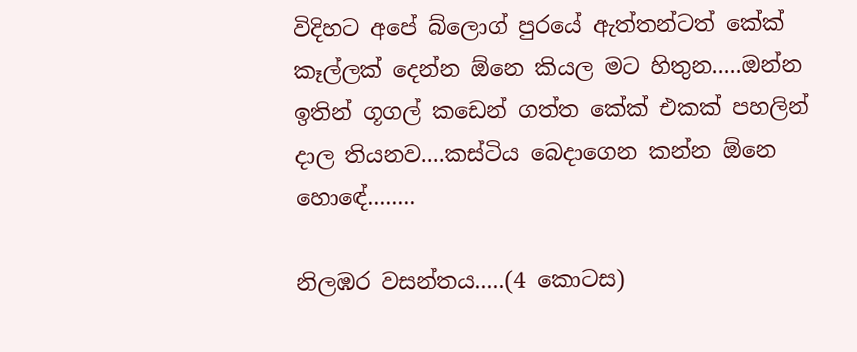විදිහට අපේ බ්ලොග් පුරයේ ඇත්තන්ටත් කේක් කෑල්ලක් දෙන්න ඕනෙ කියල මට හිතුන.....ඔන්න ඉතින් ගූගල් කඩෙන් ගත්ත කේක් එකක් පහලින් දාල තියනව....කස්ටිය බෙදාගෙන කන්න ඕනෙ හොඳේ........

නිලඹර වසන්තය.....(4 කොටස)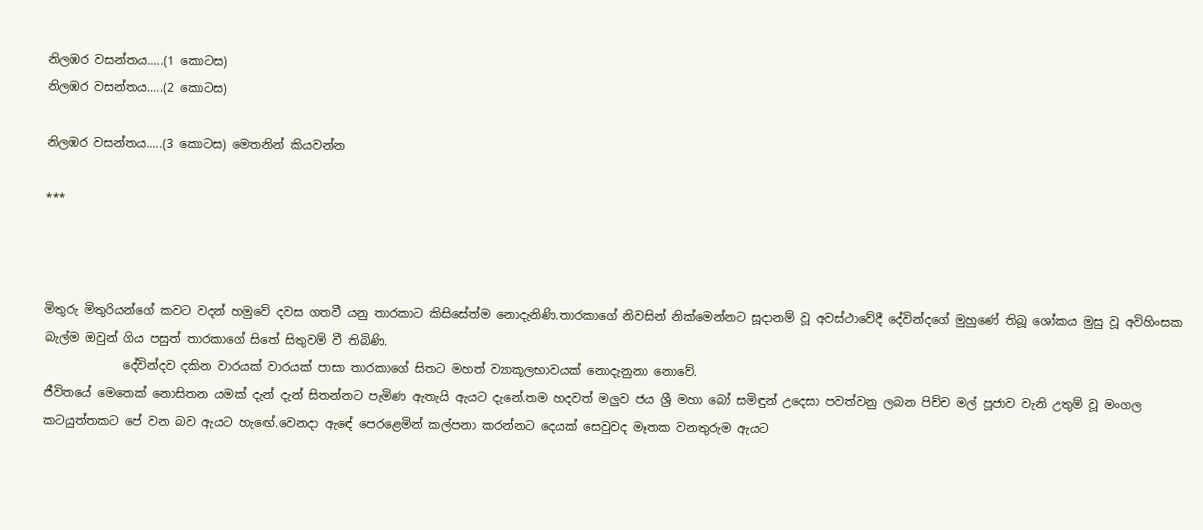නිලඹර වසන්තය.....(1 කොටස)
නිලඹර වසන්තය.....(2 කොටස)

නිලඹර වසන්තය.....(3 කොටස) මෙතනින් කියවන්න

***



මිතුරු මිතුරියන්ගේ කවට වදන් හමුවේ දවස ගතවී යනු තාරකාට කිසිසේත්ම නොදැනිණි.තාරකාගේ නිවසින් නික්මෙන්නට සූදානම් වූ අවස්ථාවේදී දේවින්දගේ මුහුණේ තිබූ ශෝකය මුසු වූ අවිහිංසක බැල්ම ඔවුන් ගිය පසුත් තාරකාගේ සිතේ සිතුවම් වී තිබිණි.
             දේවින්දව දකින වාරයක් වාරයක් පාසා තාරකාගේ සිතට මහත් ව්‍යාකූලභාවයක් නොදැනුනා නොවේ.
ජීවිතයේ මෙතෙක් නොසිතන යමක් දැන් දැන් සිතන්නට පැමිණ ඇතැයි ඇයට දැනේ.තම හදවත් මලුව ජය ශ්‍රී මහා බෝ සමිඳුන් උදෙසා පවත්වනු ලබන පිච්ච මල් පූජාව වැනි උතුම් වූ මංගල කටයුත්තකට පේ වන බව ඇයට හැඟේ.වෙනදා ඇඳේ පෙරළෙමින් කල්පනා කරන්නට දෙයක් සෙවුවද මෑතක වනතුරුම ඇයට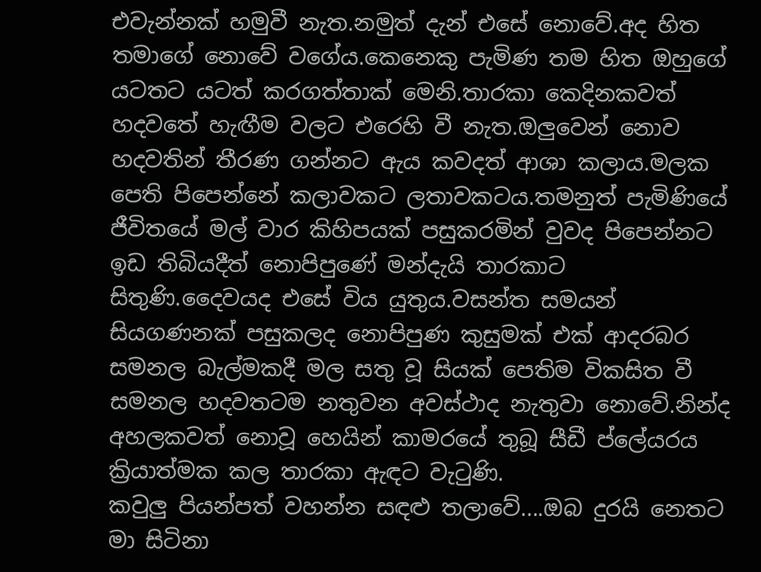එවැන්නක් හමුවී නැත.නමුත් දැන් එසේ නොවේ.අද හිත තමාගේ නොවේ වගේය.කෙනෙකු පැමිණ තම හිත ඔහුගේ යටතට යටත් කරගත්තාක් මෙනි.තාරකා කෙදිනකවත් හදවතේ හැඟීම වලට එරෙහි වී නැත.ඔලුවෙන් නොව හදවතින් තීරණ ගන්නට ඇය කවදත් ආශා කලාය.මලක පෙති පිපෙන්නේ කලාවකට ලතාවකටය.තමනුත් පැමිණියේ ජීවිතයේ මල් වාර කිහිපයක් පසුකරමින් වුවද පිපෙන්නට ඉඩ තිබියදීත් නොපිපුණේ මන්දැයි තාරකාට සිතුණි.දෛවයද එසේ විය යුතුය.වසන්ත සමයන් සියගණනක් පසුකලද නොපිපුණ කුසුමක් එක් ආදරබර සමනල බැල්මකදී මල සතු වූ සියක් පෙතිම විකසිත වී සමනල හදවතටම නතුවන අවස්ථාද නැතුවා නොවේ.නින්ද අහලකවත් නොවූ හෙයින් කාමරයේ තුබූ සීඩී ප්ලේයරය ක්‍රියාත්මක කල තාරකා ඇඳට වැටුණි.
කවුලු පියන්පත් වහන්න සඳළු තලාවේ....ඔබ දුරයි නෙතට මා සිටිනා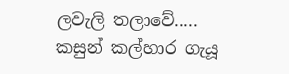ලවැලි තලාවේ.....
කසුන් කල්හාර ගැයූ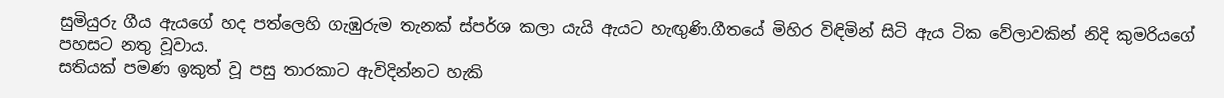සුමියුරු ගීය ඇයගේ හද පත්ලෙහි ගැඹුරුම තැනක් ස්පර්ශ කලා යැයි ඇයට හැඟුණි.ගීතයේ මිහිර විඳිමින් සිටි ඇය ටික වේලාවකින් නිදි කුමරියගේ පහසට නතු වූවාය.
සතියක් පමණ ඉකුත් වූ පසු තාරකාට ඇවිදින්නට හැකි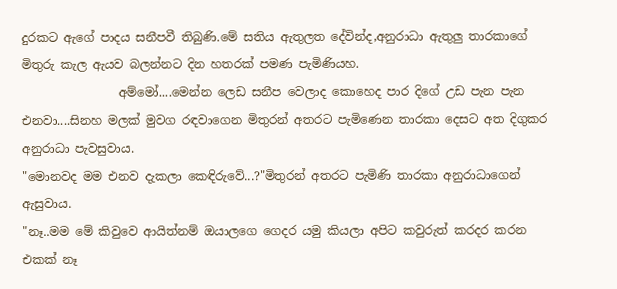දුරකට ඇගේ පාදය සනීපවී තිබුණි.මේ සතිය ඇතුලත දේවින්ද,අනුරාධා ඇතුලු තාරකාගේ මිතුරු කැල ඇයව බලන්නට දින හතරක් පමණ පැමිණියහ.
                අම්මෝ....මෙන්න ලෙඩ සනීප වෙලාද කොහෙද පාර දිගේ උඩ පැන පැන එනවා....සිනහ මලක් මුවග රඳවාගෙන මිතුරන් අතරට පැමිණෙන තාරකා දෙසට අත දිගුකර අනුරාධා පැවසුවාය.
"මොනවද මම එනව දැකලා කෙඳිරුවේ...?"මිතුරන් අතරට පැමිණි තාරකා අනුරාධාගෙන් ඇසුවාය.
"නෑ..මම මේ කිවුවෙ ආයිත්නම් ඔයාලගෙ ගෙදර යමු කියලා අපිට කවුරුත් කරදර කරන එකක් නෑ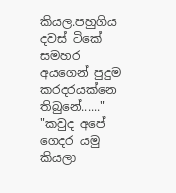කියල.පහුගිය දවස් ටිකේ සමහර අයගෙන් පුදුම කරදරයක්නෙ තිබුනේ......"
"කවුද අපේ ගෙදර යමු කියලා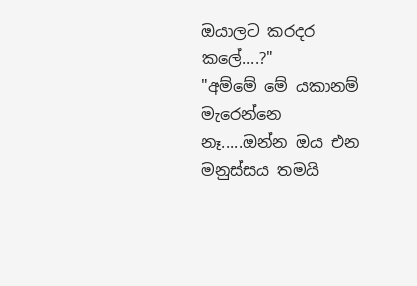ඔයාලට කරදර කලේ....?"
"අම්මේ මේ යකානම් මැරෙන්නෙ නෑ.....ඔන්න ඔය එන මනුස්සය තමයි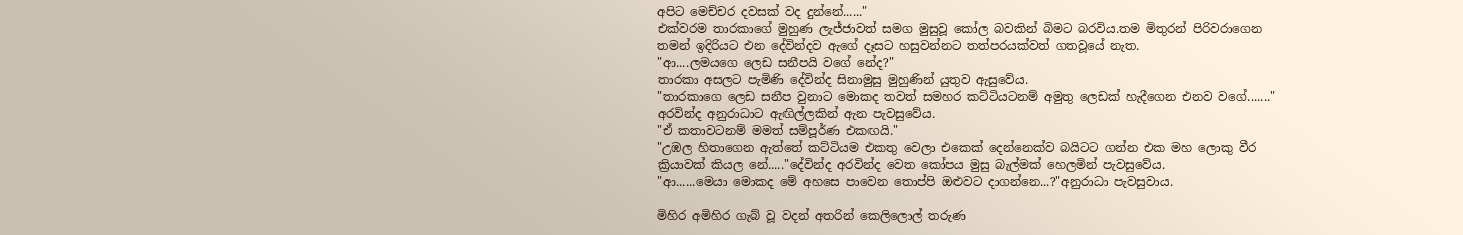අපිට මෙච්චර දවසක් වද දුන්නේ......"
එක්වරම තාරකාගේ මුහුණ ලැජ්ජාවත් සමග මුසුවූ කෝල බවකින් බිමට බරවිය.තම මිතුරන් පිරිවරාගෙන තමන් ඉදිරියට එන දේවින්දව ඇගේ දෑසට හසුවන්නට තත්පරයක්වත් ගතවූයේ නැත.
"ආ....ලමයගෙ ලෙඩ සනීපයි වගේ නේද?"
තාරකා අසලට පැමිණි දේවින්ද සිනාමුසු මුහුණින් යුතුව ඇසුවේය.
"තාරකාගෙ ලෙඩ සනීප වුනාට මොකද තවත් සමහර කට්ටියටනම් අමුතු ලෙඩක් හැදීගෙන එනව වගේ......."
අරවින්ද අනුරාධාට ඇඟිල්ලකින් ඇන පැවසුවේය.
"ඒ කතාවටනම් මමත් සම්පූර්ණ එකඟයි."
"උඹල හිතාගෙන ඇත්තේ කට්ටියම එකතු වෙලා එකෙක් දෙන්නෙක්ව බයිටට ගන්න එක මහ ලොකු වීර ක්‍රියාවක් කියල නේ....."දේවින්ද අරවින්ද වෙත කෝපය මුසු බැල්මක් හෙලමින් පැවසුවේය.
"ආ......මෙයා මොකද මේ අහසෙ පාවෙන තොප්පි ඔළුවට දාගන්නෙ...?"අනුරාධා පැවසුවාය.

මිහිර අමිහිර ගැබ් වූ වදන් අතරින් කෙලිලොල් තරුණ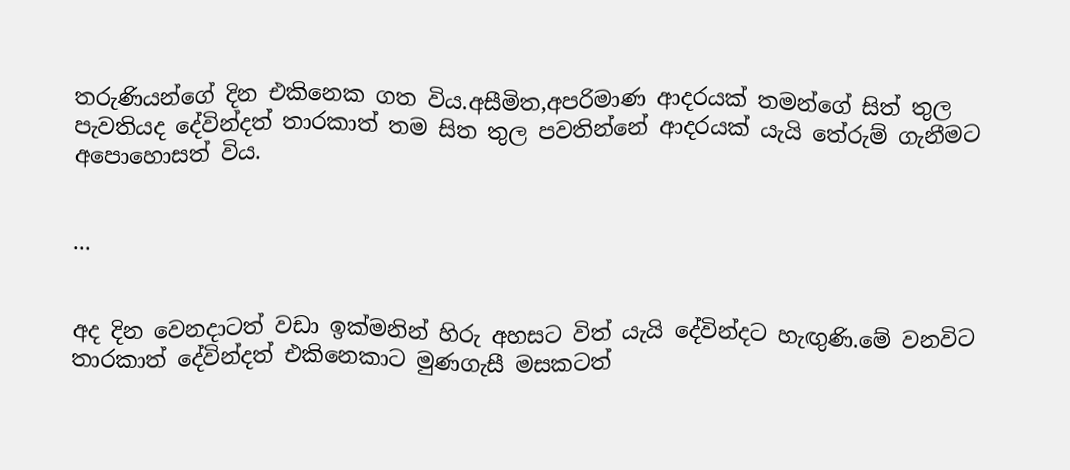තරුණියන්ගේ දින එකිනෙක ගත විය.අසීමිත,අපරිමාණ ආදරයක් තමන්ගේ සිත් තුල පැවතියද දේවින්දත් තාරකාත් තම සිත තුල පවතින්නේ ආදරයක් යැයි තේරුම් ගැනීමට අපොහොසත් විය.


...


අද දින වෙනදාටත් වඩා ඉක්මනින් හිරු අහසට විත් යැයි දේවින්දට හැඟුණි.මේ වනවිට තාරකාත් දේවින්දත් එකිනෙකාට මුණගැසී මසකටත්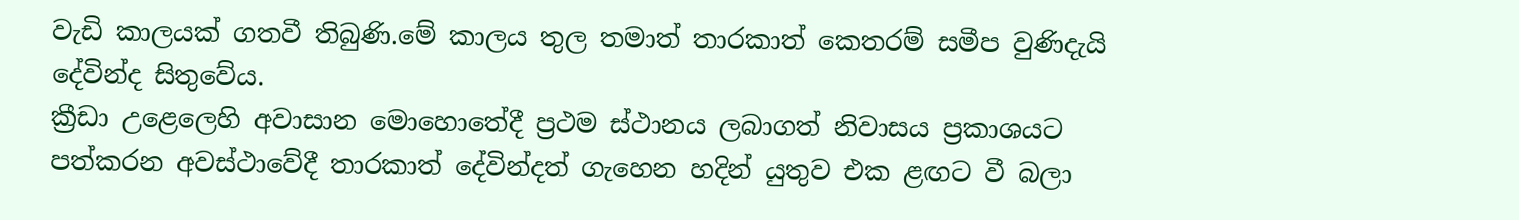වැඩි කාලයක් ගතවී තිබුණි.මේ කාලය තුල තමාත් තාරකාත් කෙතරම් සමීප වුණිදැයි දේවින්ද සිතුවේය.
ක්‍රීඩා උළෙලෙහි අවාසාන මොහොතේදී ප්‍රථම ස්ථානය ලබාගත් නිවාසය ප්‍රකාශයට පත්කරන අවස්ථාවේදී තාරකාත් දේවින්දත් ගැහෙන හදින් යුතුව එක ළඟට වී බලා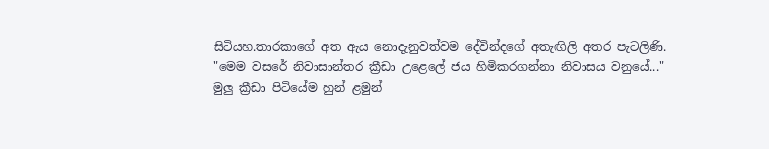සිටියහ.තාරකාගේ අත ඇය නොදැනුවත්වම දේවින්දගේ අතැඟිලි අතර පැටලිණි.
"මෙම වසරේ නිවාසාන්තර ක්‍රීඩා උළෙලේ ජය හිමිකරගන්නා නිවාසය වනුයේ..."
මුලු ක්‍රීඩා පිටියේම හුන් ළමුන්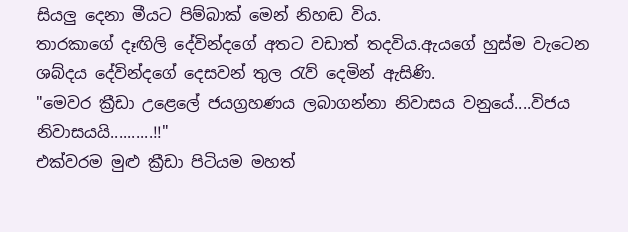සියලු දෙනා මීයට පිම්බාක් මෙන් නිහඬ විය.
තාරකාගේ දෑඟිලි දේවින්දගේ අතට වඩාත් තදවිය.ඇයගේ හුස්ම වැටෙන ශබ්දය දේවින්දගේ දෙසවන් තුල රැව් දෙමින් ඇසිණි.
"මෙවර ක්‍රීඩා උළෙලේ ජයග්‍රහණය ලබාගන්නා නිවාසය වනුයේ....විජය නිවාසයයි..........!!"
එක්වරම මුළු ක්‍රීඩා පිටියම මහත්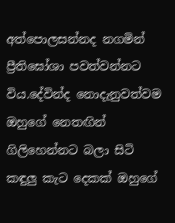අත්පොලසන්නද නගමින් ප්‍රීතිඝෝශා පවත්වන්නට විය.දේවින්ද නොදැනුවත්වම ඔහුගේ නෙතඟින් ගිලිහෙන්නට බලා සිටි කඳුලු කැට දෙකක් ඔහුගේ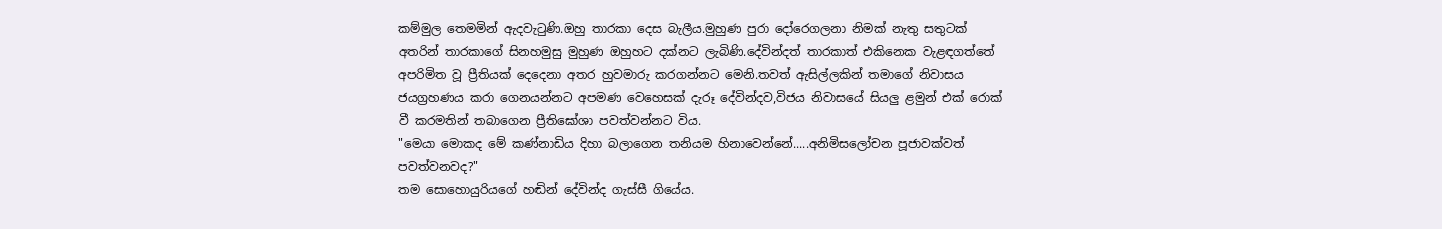කම්මුල තෙමමින් ඇදවැටුණි.ඔහු තාරකා දෙස බැලීය.මුහුණ පුරා දෝරෙගලනා නිමක් නැතු සතුටක් අතරින් තාරකාගේ සිනහමුසු මුහුණ ඔහුහට දක්නට ලැබිණි.දේවින්දත් තාරකාත් එකිනෙක වැළඳගත්තේ අපරිමිත වූ ප්‍රීතියක් දෙදෙනා අතර හුවමාරු කරගන්නට මෙනි.තවත් ඇසිල්ලකින් තමාගේ නිවාසය ජයග්‍රහණය කරා ගෙනයන්නට අපමණ වෙහෙසක් දැරූ දේවින්දව,විජය නිවාසයේ සියලු ළමුන් එක් රොක් වී කරමතින් තබාගෙන ප්‍රීතිඝෝශා පවත්වන්නට විය.
"මෙයා මොකද මේ කණ්නාඩිය දිහා බලාගෙන තනියම හිනාවෙන්නේ.....අනිමිසලෝචන පූජාවක්වත් පවත්වනවද?"
තම සොහොයුරියගේ හඬින් දේවින්ද ගැස්සී ගියේය.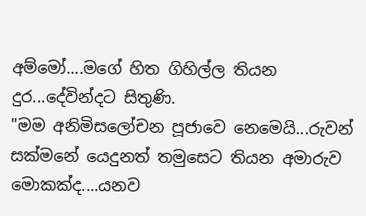අම්මෝ....මගේ හිත ගිහිල්ල තියන දුර...දේවින්දට සිතුණි.
"මම අනිමිසලෝචන පූජාවෙ නෙමෙයි...රුවන් සක්මනේ යෙදුනත් තමුසෙට තියන අමාරුව මොකක්ද....යනව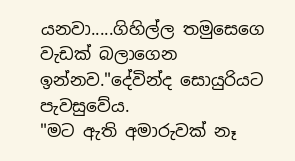යනවා.....ගිහිල්ල තමුසෙගෙ වැඩක් බලාගෙන ඉන්නව."දේවින්ද සොයුරියට පැවසුවේය.
"මට ඇති අමාරුවක් නෑ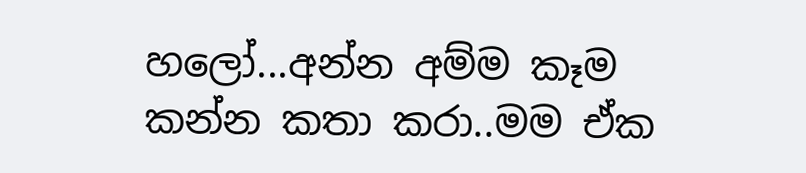හලෝ...අන්න අම්ම කෑම කන්න කතා කරා..මම ඒක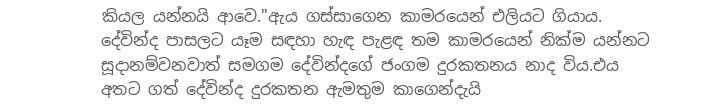කියල යන්නයි ආවෙ."ඇය ගස්සාගෙන කාමරයෙන් එලියට ගියාය.
දේවින්ද පාසලට යෑම සඳහා හැඳ පැළඳ තම කාමරයෙන් නික්ම යන්නට සූදානම්වනවාත් සමගම දේවින්දගේ ජංගම දුරකතනය නාද විය.එය අතට ගත් දේවින්ද දුරකතන ඇමතුම කාගෙන්දැයි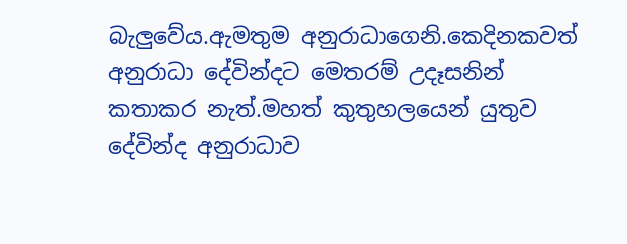බැලුවේය.ඇමතුම අනුරාධාගෙනි.කෙදිනකවත් අනුරාධා දේවින්දට මෙතරම් උදෑසනින් කතාකර නැත්.මහත් කුතුහලයෙන් යුතුව දේවින්ද අනුරාධාව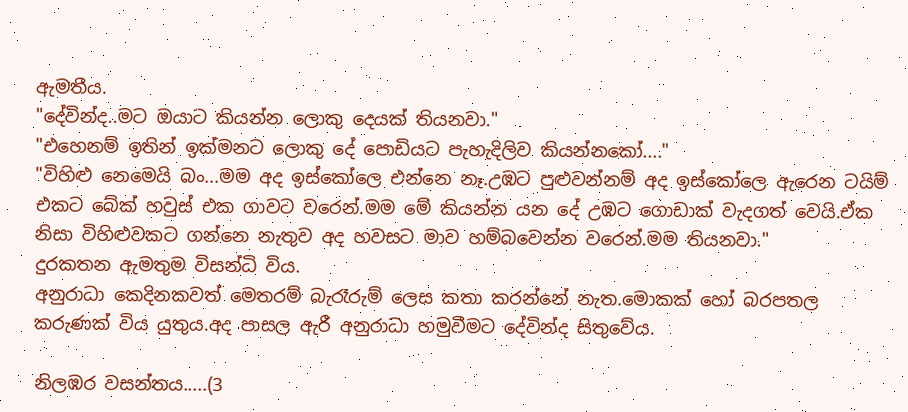ඇමතීය.
"දේවින්ද..මට ඔයාට කියන්න ලොකු දෙයක් තියනවා."
"එහෙනම් ඉතින් ඉක්මනට ලොකු දේ පොඩියට පැහැදිලිව කියන්නකෝ...."
"විහිළු නෙමෙයි බං...මම අද ඉස්කෝලෙ එන්නෙ නෑ.උඹට පුළුවන්නම් අද ඉස්කෝලෙ ඇරෙන ටයිම් එකට බේක් හවුස් එක ගාවට වරෙන්.මම මේ කියන්න යන දේ උඹට ගොඩාක් වැදගත් වෙයි.ඒක නිසා විහිළුවකට ගන්නෙ නැතුව අද හවසට මාව හම්බවෙන්න වරෙන්.මම තියනවා."
දුරකතන ඇමතුම විසන්ධි විය.
අනුරාධා කෙදිනකවත් මෙතරම් බැරෑරුම් ලෙස කතා කරන්නේ නැත.මොකක් හෝ බරපතල කරුණක් විය යුතුය.අද පාසල ඇරී අනුරාධා හමුවීමට දේවින්ද සිතුවේය.

නිලඹර වසන්තය.....(3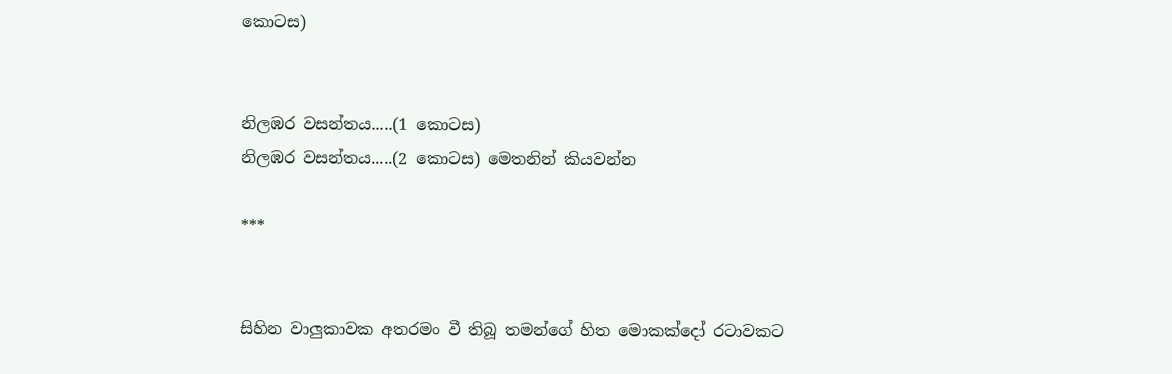කොටස)


නිලඹර වසන්තය.....(1 කොටස)
නිලඹර වසන්තය.....(2 කොටස) මෙතනින් කියවන්න

***


සිහින වාලුකාවක අතරමං වී තිබූ තමන්ගේ හිත මොකක්දෝ රටාවකට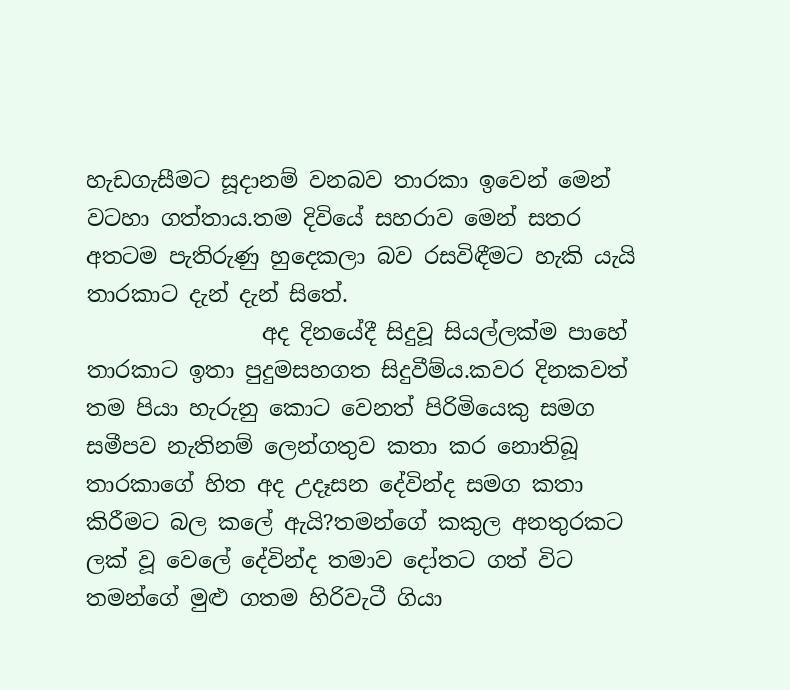හැඩගැසීමට සූදානම් වනබව තාරකා ඉවෙන් මෙන් වටහා ගත්තාය.තම දිවියේ සහරාව මෙන් සතර අතටම පැතිරුණු හුදෙකලා බව රසවිඳීමට හැකි යැයි තාරකාට දැන් දැන් සිතේ.
                අද දිනයේදී සිදුවූ සියල්ලක්ම පාහේ තාරකාට ඉතා පුදුමසහගත සිදුවීම්ය.කවර දිනකවත් තම පියා හැරුනු කොට වෙනත් පිරිමියෙකු සමග සමීපව නැතිනම් ලෙන්ගතුව කතා කර නොතිබූ තාරකාගේ හිත අද උදෑසන දේවින්ද සමග කතා කිරීමට බල කලේ ඇයි?තමන්ගේ කකුල අනතුරකට ලක් වූ වෙලේ දේවින්ද තමාව දෝතට ගත් විට තමන්ගේ මුළු ගතම හිරිවැටී ගියා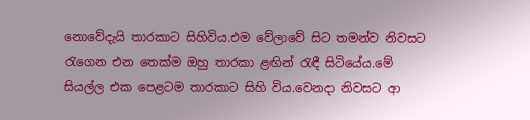නොවේදැයි තාරකාට සිහිවිය.එම වේලාවේ සිට තමන්ව නිවසට රැගෙන එන තෙක්ම ඔහු තාරකා ළඟින් රැඳී සිටියේය.මේ සියල්ල එක පෙළටම තාරකාට සිහි විය.වෙනදා නිවසට ආ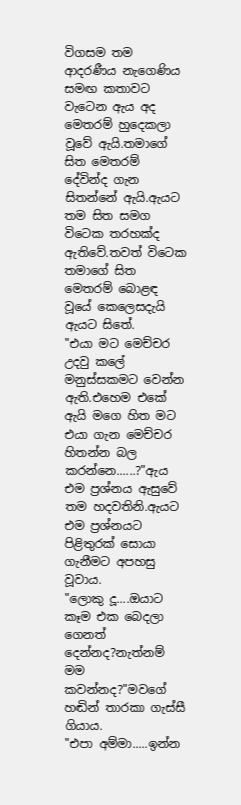විගසම තම ආදරණීය නැගෙණිය සමඟ කතාවට වැටෙන ඇය අද මෙතරම් හුදෙකලා වූවේ ඇයි.තමාගේ සිත මෙතරම් දේවින්ද ගැන සිතන්නේ ඇයි.ඇයට තම සිත සමග විටෙක තරහක්ද ඇතිවේ.තවත් විටෙක තමාගේ සිත මෙතරම් බොළඳ වූයේ කෙලෙසදැයි ඇයට සිතේ.
"එයා මට මෙච්චර උදවු කලේ මනුස්සකමට වෙන්න ඇති.එහෙම එකේ ඇයි මගෙ හිත මට එයා ගැන මෙච්චර හිතන්න බල කරන්නෙ......?"ඇය එම ප්‍රශ්නය ඇසුවේ තම හදවතිනි.ඇයට එම ප්‍රශ්නයට පිළිතුරක් සොයා ගැනීමට අපහසු වූවාය.
"ලොකු දූ....ඔයාට කෑම එක බෙදලා ගෙනත් දෙන්නද?නැත්නම් මම කවන්නද?"මවගේ හඬින් තාරකා ගැස්සී ගියාය.
"එපා අම්මා.....ඉන්න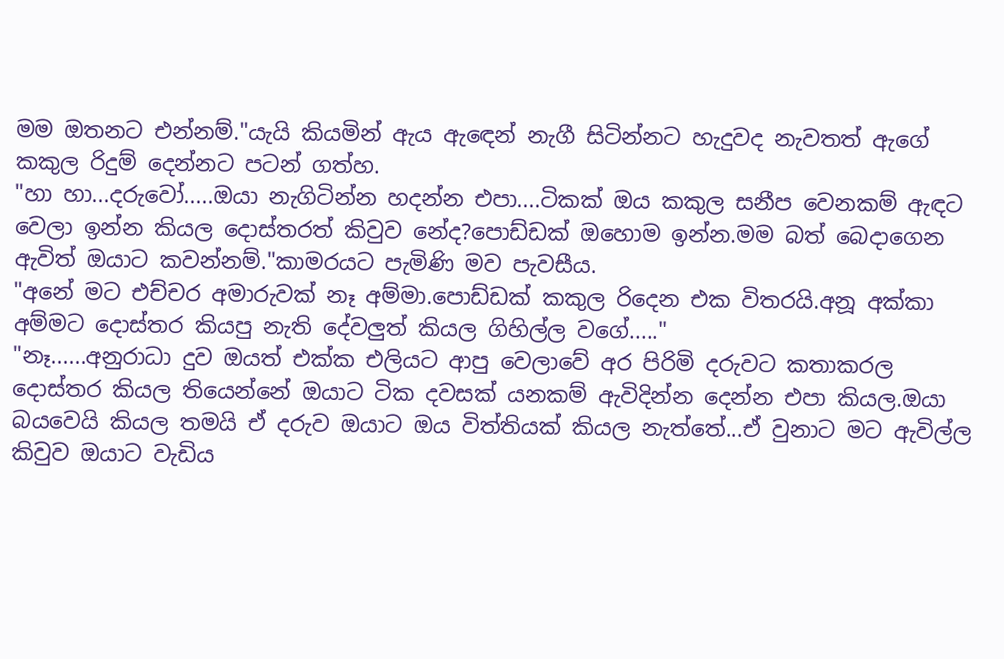මම ඔතනට එන්නම්."යැයි කියමින් ඇය ඇඳෙන් නැගී සිටින්නට හැදුවද නැවතත් ඇගේ කකුල රිදුම් දෙන්නට පටන් ගත්හ.
"හා හා...දරුවෝ.....ඔයා නැගිටින්න හදන්න එපා....ටිකක් ඔය කකුල සනීප වෙනකම් ඇඳට වෙලා ඉන්න කියල දොස්තරත් කිවුව නේද?පොඩ්ඩක් ඔහොම ඉන්න.මම බත් බෙදාගෙන ඇවිත් ඔයාට කවන්නම්."කාමරයට පැමිණි මව පැවසීය.
"අනේ මට එච්චර අමාරුවක් නෑ අම්මා.පොඩ්ඩක් කකුල රිදෙන එක විතරයි.අනූ අක්කා අම්මට දොස්තර කියපු නැති දේවලුත් කියල ගිහිල්ල වගේ....."
"නෑ......අනුරාධා දුව ඔයත් එක්ක එලියට ආපු වෙලාවේ අර පිරිමි දරුවට කතාකරල දොස්තර කියල තියෙන්නේ ඔයාට ටික දවසක් යනකම් ඇවිදින්න දෙන්න එපා කියල.ඔයා බයවෙයි කියල තමයි ඒ දරුව ඔයාට ඔය විත්තියක් කියල නැත්තේ...ඒ වුනාට මට ඇවිල්ල කිවුව ඔයාට වැඩිය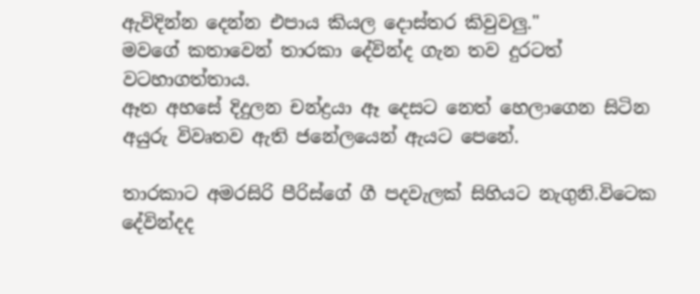ඇවිදින්න දෙන්න එපාය කියල දොස්තර කිවුවලු."
මවගේ කතාවෙන් තාරකා දේවින්ද ගැන තව දුරටත් වටහාගත්තාය.
ඈත අහසේ දිදුලන චන්ද්‍රයා ඈ දෙසට නෙත් හෙලාගෙන සිටින අයුරු විවෘතව ඇති ජනේලයෙන් ඇයට පෙනේ.

තාරකාට අමරසිරි පීරිස්ගේ ගී පදවැලක් සිහියට නැගුනි.විටෙක දේවින්දද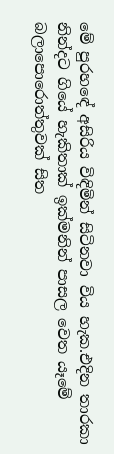මේ පුරහඳේ අසිරිය විඳිමින් සිටිනවා විය හැක.එදින තාරකා නින්දට ගියේ හැකිතාක් ඉක්මනින් පාසල වෙත යෑමේ බලාපොරොත්තුවක් සිත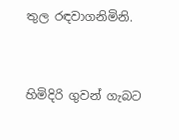තුල රඳවාගනිමිනි.


හිමිදිරි ගුවන් ගැබට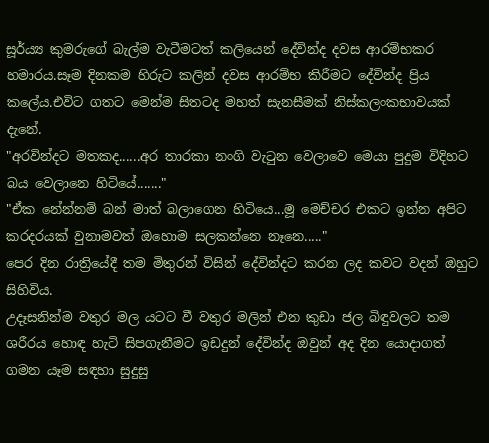සූර්ය්‍ය කුමරුගේ බැල්ම වැටීමටත් කලියෙන් දේවින්ද දවස ආරම්භකර හමාරය.සෑම දිනකම හිරුට කලින් දවස ආරම්භ කිරීමට දේවින්ද ප්‍රිය කලේය.එවිට ගතට මෙන්ම සිතටද මහත් සැනසීමක් නිස්කලංකභාවයක් දැනේ.
"අරවින්දට මතකද......අර තාරකා නංගි වැටුන වෙලාවෙ මෙයා පුදුම විදිහට බය වෙලානෙ හිටියේ......."
"ඒක නේන්නම් බන් මාත් බලාගෙන හිටියෙ...මූ මෙච්චර එකට ඉන්න අපිට කරදරයක් වුනාමවත් ඔහොම සලකන්නෙ නෑනෙ....."
පෙර දින රාත්‍රියේදී තම මිතුරන් විසින් දේවින්දට කරන ලද කවට වදන් ඔහුට සිහිවිය.
උදෑසනින්ම වතුර මල යටට වී වතුර මලින් එන කුඩා ජල බිඳුවලට තම ශරීරය හොඳ හැටි සිපගැනීමට ඉඩදුන් දේවින්ද ඔවුන් අද දින යොදාගත් ගමන යෑම සඳහා සුදුසු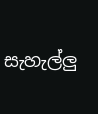සැහැල්ලු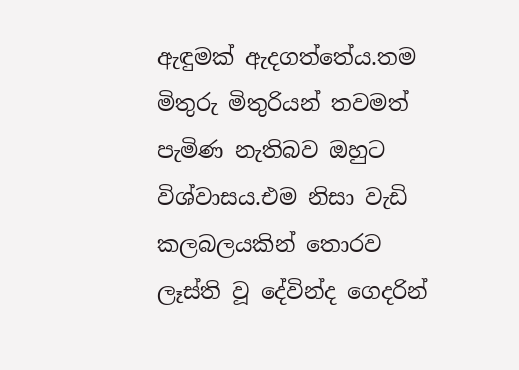ඇඳුමක් ඇදගත්තේය.තම මිතුරු මිතුරියන් තවමත් පැමිණ නැතිබව ඔහුට විශ්වාසය.එම නිසා වැඩි කලබලයකින් තොරව ලෑස්ති වූ දේවින්ද ගෙදරින්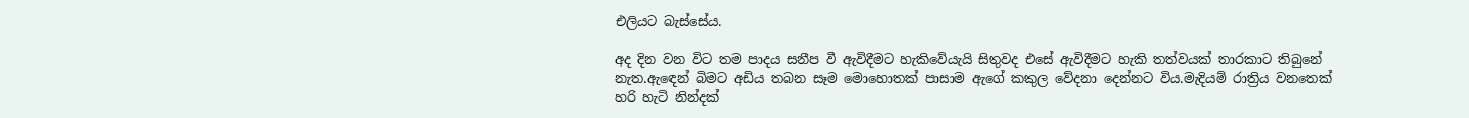එලියට බැස්සේය.

අද දින වන විට තම පාදය සනීප වී ඇවිදීමට හැකිවේයැයි සිතුවද එසේ ඇවිදීමට හැකි තත්වයක් තාරකාට තිබුනේ නැත.ඇඳෙන් බිමට අඩිය තබන සෑම මොහොතක් පාසාම ඇගේ කකුල වේදනා දෙන්නට විය.මැදියම් රාත්‍රිය වනතෙක් හරි හැටි නින්දක්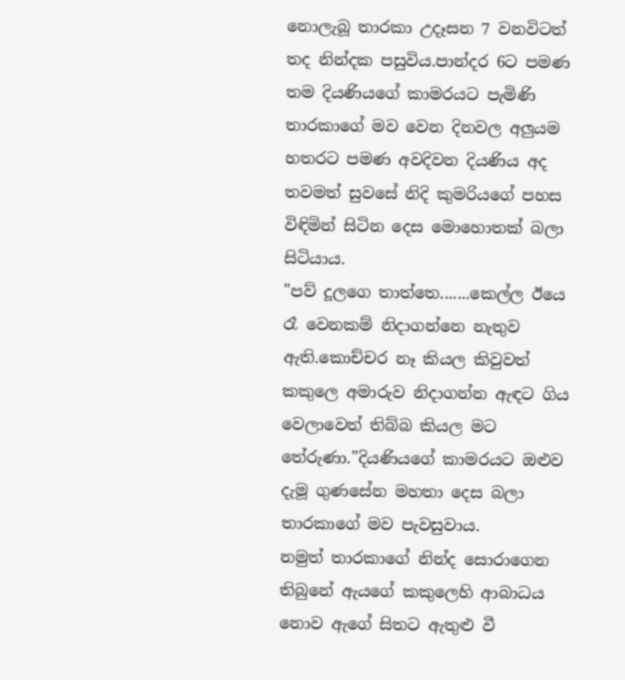නොලැබූ තාරකා උදෑසන 7 වනවිටත් තද නින්දක පසුවිය.පාන්දර 6ට පමණ තම දියණියගේ කාමරයට පැමිණි තාරකාගේ මව වෙන දිනවල අලුයම හතරට පමණ අවදිවන දියණිය අද තවමත් සුවසේ නිදි කුමරියගේ පහස විඳිමින් සිටින දෙස මොහොතක් බලා සිටියාය.
"පව් දූලගෙ තාත්තෙ.......කෙල්ල ඊයෙ රෑ වෙනකම් නිදාගන්නෙ නැතුව ඇති.කොච්චර නෑ කියල කිවුවත් කකුලෙ අමාරුව නිදාගන්න ඇඳට ගිය වෙලාවෙත් තිබ්බ කියල මට තේරුණා."දියණියගේ කාමරයට ඔළුව දැමූ ගුණසේන මහතා දෙස බලා තාරකාගේ මව පැවසුවාය.
නමුත් තාරකාගේ නින්ද සොරාගෙන තිබුනේ ඇයගේ කකුලෙහි ආබාධය නොව ඇගේ සිතට ඇතුළු වී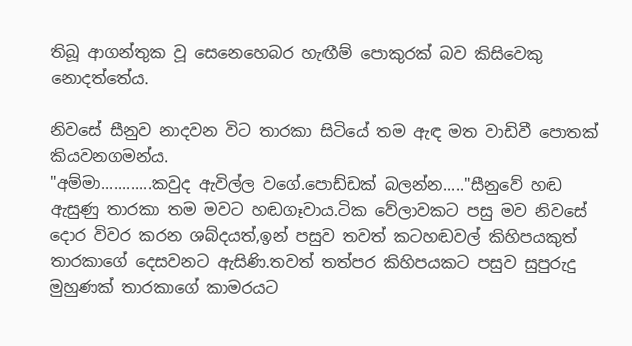තිබූ ආගන්තුක වූ සෙනෙහෙබර හැඟීම් පොකුරක් බව කිසිවෙකු නොදත්තේය.

නිවසේ සීනුව නාදවන විට තාරකා සිටියේ තම ඇඳ මත වාඩිවී පොතක් කියවනගමන්ය.
"අම්මා............කවුද ඇවිල්ල වගේ.පොඩ්ඩක් බලන්න....."සීනුවේ හඬ ඇසුණු තාරකා තම මවට හඬගෑවාය.ටික වේලාවකට පසු මව නිවසේ දොර විවර කරන ශබ්දයත්,ඉන් පසුව තවත් කටහඬවල් කිහිපයකුත් තාරකාගේ දෙසවනට ඇසිණි.තවත් තත්පර කිහිපයකට පසුව සුපුරුදු මුහුණක් තාරකාගේ කාමරයට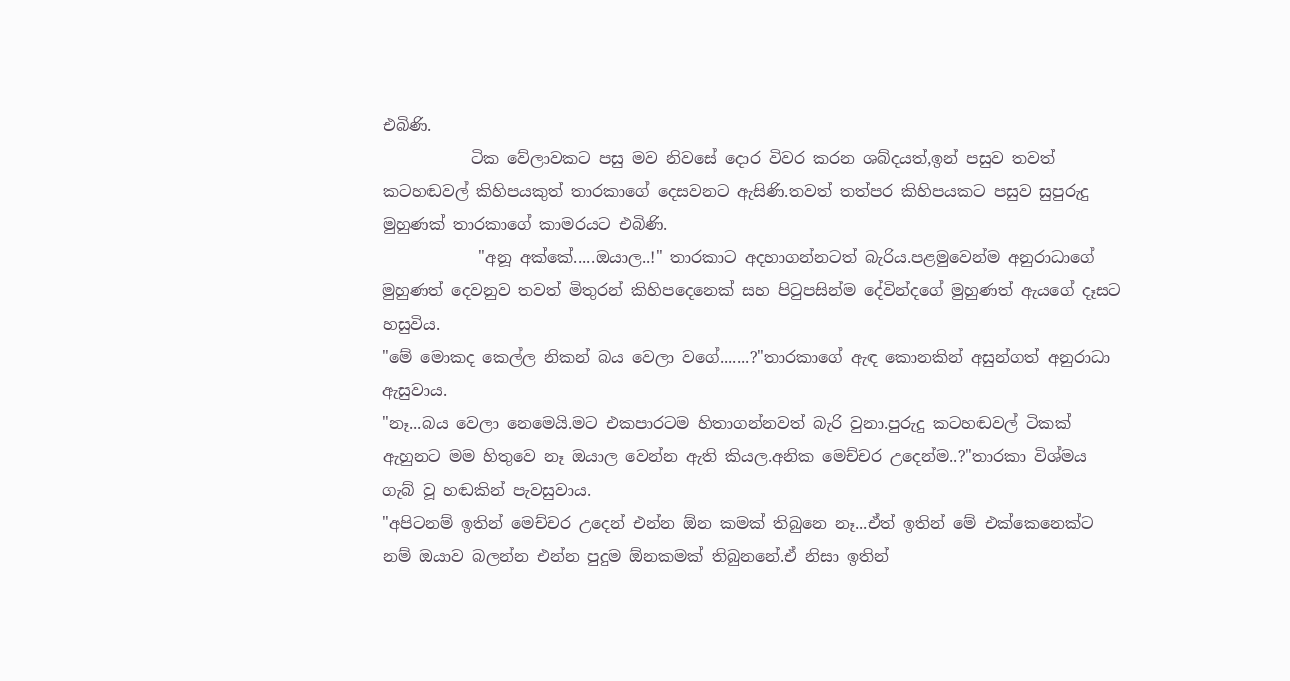එබිණි.
           ටික වේලාවකට පසු මව නිවසේ දොර විවර කරන ශබ්දයත්,ඉන් පසුව තවත් කටහඬවල් කිහිපයකුත් තාරකාගේ දෙසවනට ඇසිණි.තවත් තත්පර කිහිපයකට පසුව සුපුරුදු මුහුණක් තාරකාගේ කාමරයට එබිණි.
            "අනූ අක්කේ.....ඔයාල..!" තාරකාට අදහාගන්නටත් බැරිය.පළමුවෙන්ම අනුරාධාගේ මුහුණත් දෙවනුව තවත් මිතුරන් කිහිපදෙනෙක් සහ පිටුපසින්ම දේවින්දගේ මුහුණත් ඇයගේ දෑසට හසුවිය.
"මේ මොකද කෙල්ල නිකන් බය වෙලා වගේ.......?"තාරකාගේ ඇඳ කොනකින් අසුන්ගත් අනුරාධා ඇසුවාය.
"නෑ...බය වෙලා නෙමෙයි.මට එකපාරටම හිතාගන්නවත් බැරි වුනා.පුරුදු කටහඬවල් ටිකක් ඇහුනට මම හිතුවෙ නෑ ඔයාල වෙන්න ඇති කියල.අනික මෙච්චර උදෙන්ම..?"තාරකා විශ්මය ගැබ් වූ හඬකින් පැවසුවාය.
"අපිටනම් ඉතින් මෙච්චර උදෙන් එන්න ඕන කමක් තිබුනෙ නෑ...ඒත් ඉතින් මේ එක්කෙනෙක්ට නම් ඔයාව බලන්න එන්න පුදුම ඕනකමක් තිබුනනේ.ඒ නිසා ඉතින්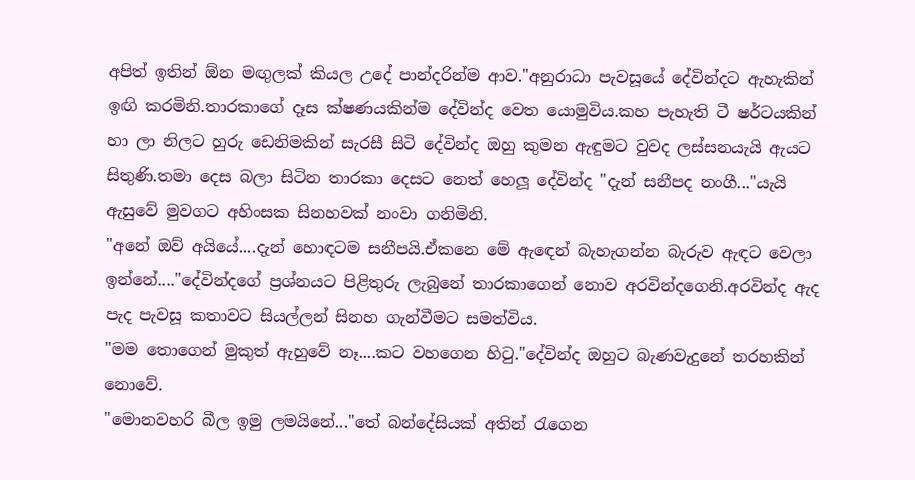අපිත් ඉතින් ඕන මඟුලක් කියල උදේ පාන්දරින්ම ආව."අනුරාධා පැවසූයේ දේවින්දට ඇහැකින් ඉඟි කරමිනි.තාරකාගේ දෑස ක්ෂණයකින්ම දේවින්ද වෙත යොමුවිය.කහ පැහැති ටී ෂර්ටයකින් හා ලා නිලට හුරු ඩෙනිමකින් සැරසී සිටි දේවින්ද ඔහු කුමන ඇඳුමට වුවද ලස්සනයැයි ඇයට සිතුණි.තමා දෙස බලා සිටින තාරකා දෙසට නෙත් හෙලූ දේවින්ද "දැන් සනීපද නංගී..."යැයි ඇසුවේ මුවගට අහිංසක සිනහවක් නංවා ගනිමිනි.
"අනේ ඔව් අයියේ....දැන් හොඳටම සනීපයි.ඒකනෙ මේ ඇඳෙන් බැහැගන්න බැරුව ඇඳට වෙලා ඉන්නේ...."දේවින්දගේ ප්‍රශ්නයට පිළිතුරු ලැබුනේ තාරකාගෙන් නොව අරවින්දගෙනි.අරවින්ද ඇද පැද පැවසූ කතාවට සියල්ලන් සිනහ ගැන්වීමට සමත්විය.
"මම තොගෙන් මුකුත් ඇහුවේ නෑ....කට වහගෙන හිටු."දේවින්ද ඔහුට බැණවැදුනේ තරහකින් නොවේ.
"මොනවහරි බීල ඉමු ලමයිනේ..."තේ බන්දේසියක් අතින් රැගෙන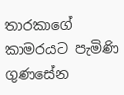තාරකාගේ කාමරයට පැමිණි ගුණසේන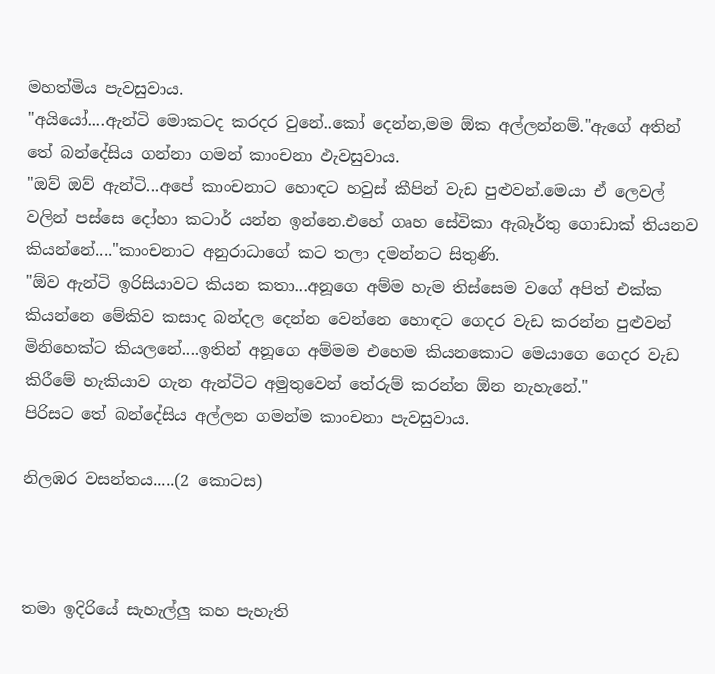මහත්මිය පැවසුවාය.
"අයියෝ....ඇන්ටි මොකටද කරදර වුනේ..කෝ දෙන්න,මම ඕක අල්ලන්නම්."ඇගේ අතින් තේ බන්දේසිය ගන්නා ගමන් කාංචනා ඵැවසුවාය.
"ඔව් ඔව් ඇන්ටි...අපේ කාංචනාට හොඳට හවුස් කීපින් වැඩ පුළුවන්.මෙයා ඒ ලෙවල් වලින් පස්සෙ දෝහා කටාර් යන්න ඉන්නෙ.එහේ ගෘහ සේවිකා ඇබෑර්තු ගොඩාක් තියනව කියන්නේ...."කාංචනාට අනුරාධාගේ කට තලා දමන්නට සිතුණි.
"ඕව ඇන්ටි ඉරිසියාවට කියන කතා...අනූගෙ අම්ම හැම තිස්සෙම වගේ අපිත් එක්ක කියන්නෙ මේකිව කසාද බන්දල දෙන්න වෙන්නෙ හොඳට ගෙදර වැඩ කරන්න පුළුවන් මිනිහෙක්ට කියලනේ....ඉතින් අනූගෙ අම්මම එහෙම කියනකොට මෙයාගෙ ගෙදර වැඩ කිරීමේ හැකියාව ගැන ඇන්ටිට අමුතුවෙන් තේරුම් කරන්න ඕන නැහැනේ."
පිරිසට තේ බන්දේසිය අල්ලන ගමන්ම කාංචනා පැවසුවාය.

නිලඹර වසන්තය.....(2 කොටස)



තමා ඉදිරියේ සැහැල්ලු කහ පැහැති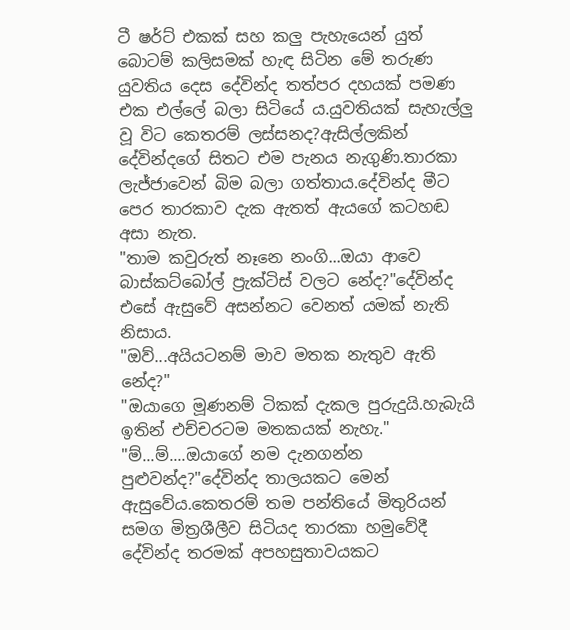ටී ෂර්ට් එකක් සහ කලු පැහැයෙන් යුත් බොටම් කලිසමක් හැඳ සිටින මේ තරුණ යුවතිය දෙස දේවින්ද තත්පර දහයක් පමණ එක එල්ලේ බලා සිටියේ ය.යුවතියක් සැහැල්ලු වූ විට කෙතරම් ලස්සනද?ඇසිල්ලකින් දේවින්දගේ සිතට එම පැනය නැගුණි.තාරකා ලැජ්ජාවෙන් බිම බලා ගත්තාය.දේවින්ද මීට පෙර තාරකාව දැක ඇතත් ඇයගේ කටහඬ අසා නැත.
"තාම කවුරුත් නෑනෙ නංගි...ඔයා ආවෙ බාස්කට්බෝල් ප්‍රැක්ටිස් වලට නේද?"දේවින්ද එසේ ඇසුවේ අසන්නට වෙනත් යමක් නැති නිසාය.
"ඔව්...අයියටනම් මාව මතක නැතුව ඇති නේද?"
"ඔයාගෙ මූණනම් ටිකක් දැකල පුරුදුයි.හැබැයි ඉතින් එච්චරටම මතකයක් නැහැ."
"ම්...ම්....ඔයාගේ නම දැනගන්න පුළුවන්ද?"දේවින්ද තාලයකට මෙන් ඇසුවේය.කෙතරම් තම පන්තියේ මිතුරියන් සමග මිත්‍රශීලීව සිටියද තාරකා හමුවේදී දේවින්ද තරමක් අපහසුතාවයකට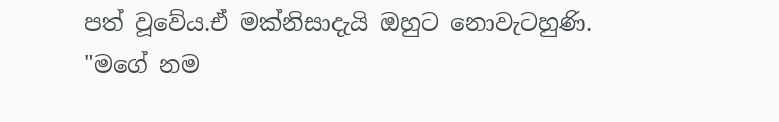පත් වූවේය.ඒ මක්නිසාදැයි ඔහුට නොවැටහුණි.
"මගේ නම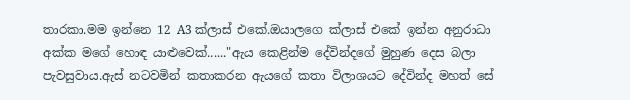තාරකා.මම ඉන්නෙ 12 A3 ක්ලාස් එකේ.ඔයාලගෙ ක්ලාස් එකේ ඉන්න අනුරාධා අක්ක මගේ හොඳ යාළුවෙක්......"ඇය කෙළින්ම දේවින්දගේ මුහුණ දෙස බලා පැවසුවාය.ඇස් නටවමින් කතාකරන ඇයගේ කතා විලාශයට දේවින්ද මහත් සේ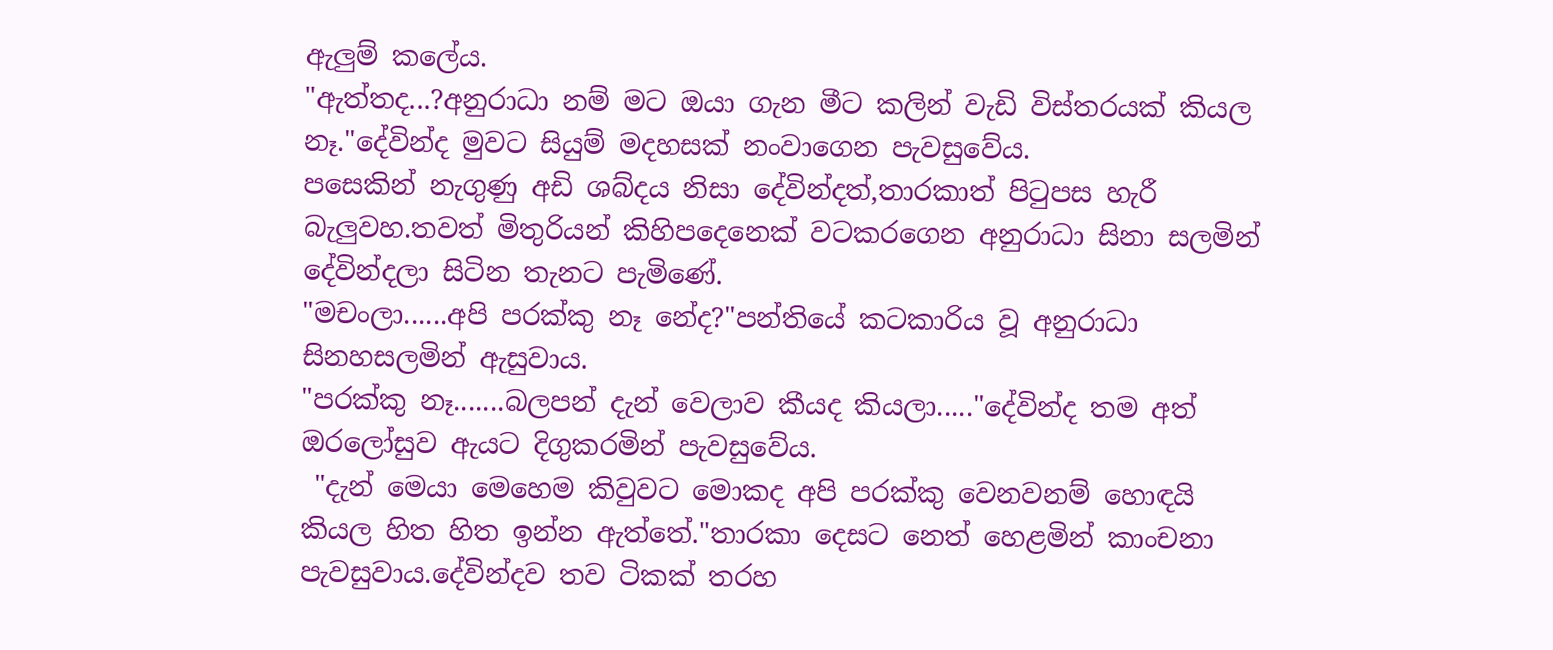ඇලුම් කලේය.
"ඇත්තද...?අනුරාධා නම් මට ඔයා ගැන මීට කලින් වැඩි විස්තරයක් කියල නෑ."දේවින්ද මුවට සියුම් මදහසක් නංවාගෙන පැවසුවේය.
පසෙකින් නැගුණු අඩි ශබ්දය නිසා දේවින්දත්,තාරකාත් පිටුපස හැරී බැලුවහ.තවත් මිතුරියන් කිහිපදෙනෙක් වටකරගෙන අනුරාධා සිනා සලමින් දේවින්දලා සිටින තැනට පැමිණේ.
"මචංලා......අපි පරක්කු නෑ නේද?"පන්තියේ කටකාරිය වූ අනුරාධා සිනහසලමින් ඇසුවාය.
"පරක්කු නෑ.......බලපන් දැන් වෙලාව කීයද කියලා....."දේවින්ද තම අත් ඔරලෝසුව ඇයට දිගුකරමින් පැවසුවේය.
 "දැන් මෙයා මෙහෙම කිවුවට මොකද අපි පරක්කු වෙනවනම් හොඳයි කියල හිත හිත ඉන්න ඇත්තේ."තාරකා දෙසට නෙත් හෙළමින් කාංචනා පැවසුවාය.දේවින්දව තව ටිකක් තරහ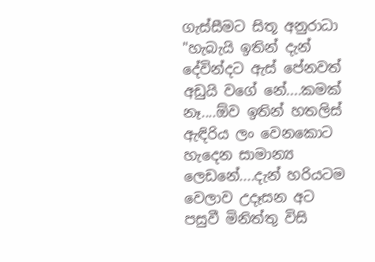ගැස්සීමට සිතූ අනුරාධා "හැබැයි ඉතින් දැන් දේවින්දට ඇස් පේනවත් අඩුයි වගේ නේ....කමක්  නෑ....ඕව ඉතින් හතලිස් ඇඳිරිය ලං වෙනකොට හැදෙන සාමාන්‍ය ලෙඩනේ....දැන් හරියටම වෙලාව උදෑසන අට පසුවී මිනිත්තු විසි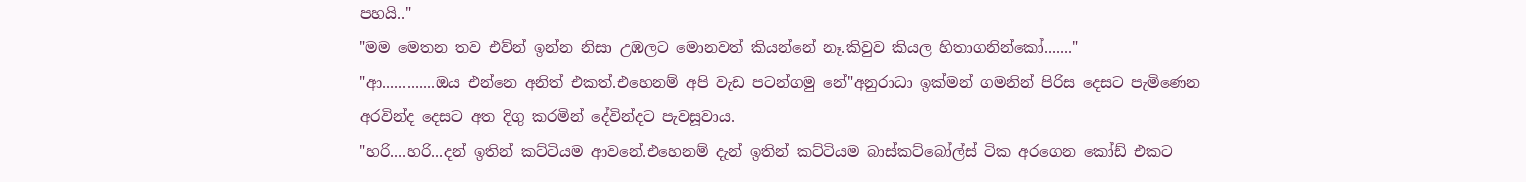පහයි.."
"මම මෙතන තව එව්න් ඉන්න නිසා උඹලට මොනවත් කියන්නේ නෑ.කිවුව කියල හිතාගනින්කෝ......."
"ආ.............ඔය එන්නෙ අනිත් එකත්.එහෙනම් අපි වැඩ පටන්ගමු නේ"අනුරාධා ඉක්මන් ගමනින් පිරිස දෙසට පැමිණෙන අරවින්ද දෙසට අත දිගු කරමින් දේවින්දට පැවසූවාය.
"හරි....හරි...දන් ඉතින් කට්ටියම ආවනේ.එහෙනම් දැන් ඉතින් කට්ටියම බාස්කට්බෝල්ස් ටික අරගෙන කෝඩ් එකට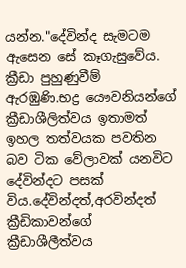යන්න."දේවින්ද සැමටම ඇසෙන සේ කෑගැසුවේය.
ක්‍රීඩා පුහුණුවීම් ඇරඹුණි.භද්‍ර යෞවනියන්ගේ ක්‍රීඩාශීලිත්වය ඉතාමත් ඉහල තත්වයක පවතින බව ටික වේලාවක් යනවිට දේවින්දට පසක් විය.දේවින්දත්,අරවින්දත් ක්‍රීඩිකාවන්ගේ ක්‍රීඩාශීලීත්වය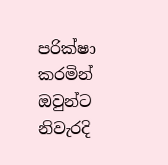පරික්ෂා කරමින් ඔවුන්ට නිවැරදි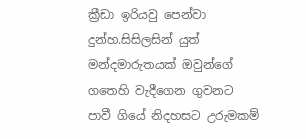ක්‍රීඩා ඉරියවු පෙන්වා දුන්හ.සිසිලසින් යුත් මන්දමාරුතයක් ඔවුන්ගේ ගතෙහි වැදීගෙන ගුවනට පාවී ගියේ නිදහසට උරුමකම්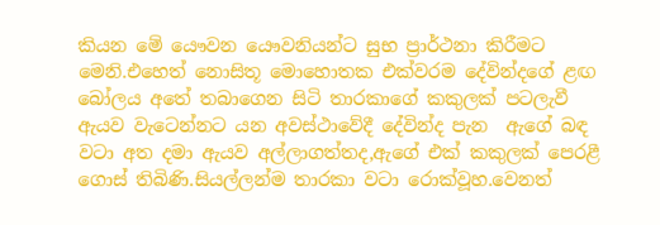කියන මේ යෞවන යෞවනියන්ට සුභ ප්‍රාර්ථනා කිරීමට මෙනි.එහෙත් නොසිතූ මොහොතක එක්වරම දේවින්දගේ ළඟ බෝලය අතේ තබාගෙන සිටි තාරකාගේ කකුලක් පටලැවී ඇයව වැටෙන්නට යන අවස්ථාවේදී දේවින්ද පැන  ඇගේ බඳ වටා අත දමා ඇයව අල්ලාගත්තද,ඇගේ එක් කකුලක් පෙරළී ගොස් තිබිණි.සියල්ලන්ම තාරකා වටා රොක්වූහ.වෙනත්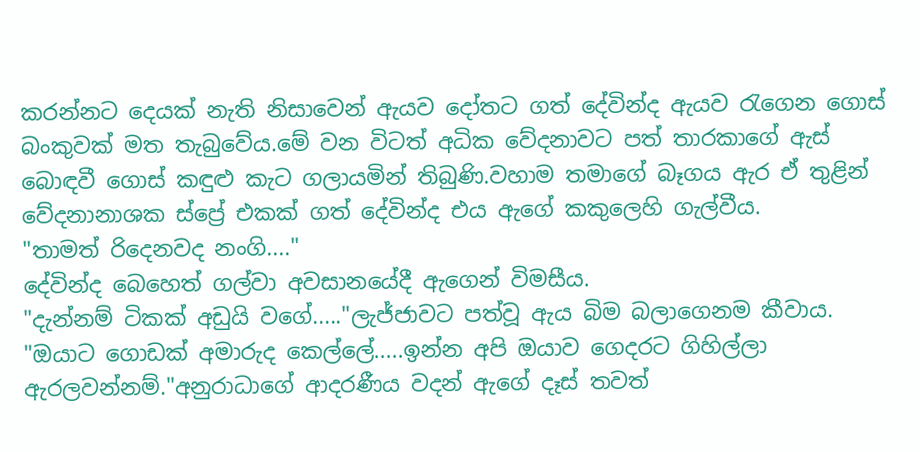කරන්නට දෙයක් නැති නිසාවෙන් ඇයව දෝතට ගත් දේවින්ද ඇයව රැගෙන ගොස් බංකුවක් මත තැබුවේය.මේ වන විටත් අධික වේදනාවට පත් තාරකාගේ ඇස් බොඳවී ගොස් කඳුළු කැට ගලායමින් තිබුණි.වහාම තමාගේ බෑගය ඇර ඒ තුළින් වේදනානාශක ස්ප්‍රේ එකක් ගත් දේවින්ද එය ඇගේ කකුලෙහි ගැල්වීය.
"තාමත් රිදෙනවද නංගි...."
දේවින්ද බෙහෙත් ගල්වා අවසානයේදී ඇගෙන් විමසීය.
"දැන්නම් ටිකක් අඩුයි වගේ....."ලැජ්ජාවට පත්වූ ඇය බිම බලාගෙනම කීවාය.
"ඔයාට ගොඩක් අමාරුද කෙල්ලේ.....ඉන්න අපි ඔයාව ගෙදරට ගිහිල්ලා ඇරලවන්නම්."අනුරාධාගේ ආදරණීය වදන් ඇගේ දෑස් තවත්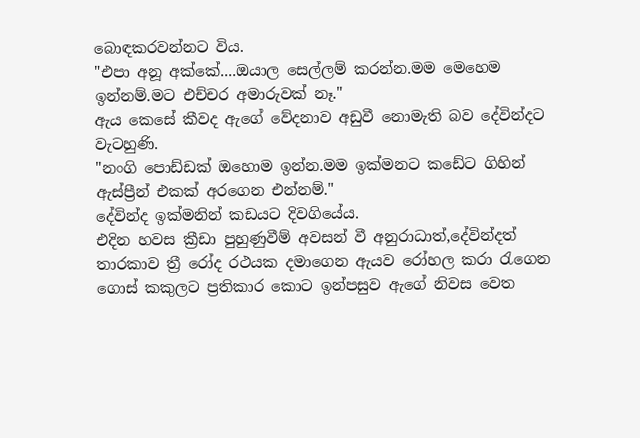බොඳකරවන්නට විය.
"එපා අනූ අක්කේ....ඔයාල සෙල්ලම් කරන්න.මම මෙහෙම ඉන්නම්.මට එච්චර අමාරුවක් නෑ."
ඇය කෙසේ කීවද ඇගේ වේදනාව අඩුවී නොමැති බව දේවින්දට වැටහුණි.
"නංගි පොඩ්ඩක් ඔහොම ඉන්න.මම ඉක්මනට කඩේට ගිහින් ඇස්ප්‍රීන් එකක් අරගෙන එන්නම්."
දේවින්ද ඉක්මනින් කඩයට දිවගියේය.
එදින හවස ක්‍රීඩා පුහුණුවීම් අවසන් වී අනුරාධාත්,දේවින්දත් තාරකාව ත්‍රී රෝද රථයක දමාගෙන ඇයව රෝහල කරා රැගෙන ගොස් කකුලට ප්‍රතිකාර කොට ඉන්පසුව ඇගේ නිවස වෙත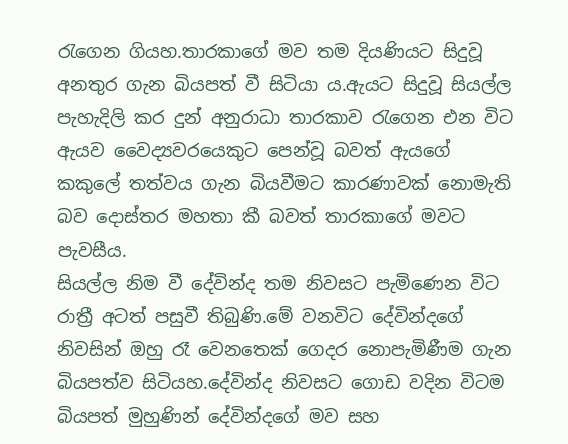රැගෙන ගියහ.තාරකාගේ මව තම දියණියට සිදුවූ අනතුර ගැන බියපත් වී සිටියා ය.ඇයට සිදුවූ සියල්ල පැහැදිලි කර දුන් අනුරාධා තාරකාව රැගෙන එන විට ඇයව වෛද්‍යවරයෙකුට පෙන්වූ බවත් ඇයගේ කකුලේ තත්වය ගැන බියවීමට කාරණාවක් නොමැති බව දොස්තර මහතා කී බවත් තාරකාගේ මවට පැවසීය.
සියල්ල නිම වී දේවින්ද තම නිවසට පැමිණෙන විට රාත්‍රී අටත් පසුවී තිබුණි.මේ වනවිට දේවින්දගේ නිවසින් ඔහු රෑ වෙනතෙක් ගෙදර නොපැමිණීම ගැන බියපත්ව සිටියහ.දේවින්ද නිවසට ගොඩ වදින විටම බියපත් මුහුණින් දේවින්දගේ මව සහ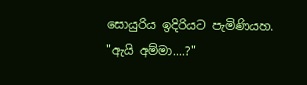සොයුරිය ඉදිරියට පැමිණියහ.
"ඇයි අම්මා....?"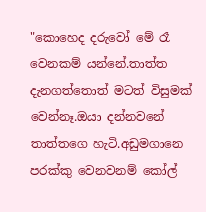"කොහෙද දරුවෝ මේ රෑ වෙනකම් යන්නේ.තාත්ත දැනගත්තොත් මටත් විසුමක් වෙන්නෑ.ඔයා දන්නවනේ තාත්තගෙ හැටි.අඩුමගානෙ පරක්කු වෙනවනම් කෝල්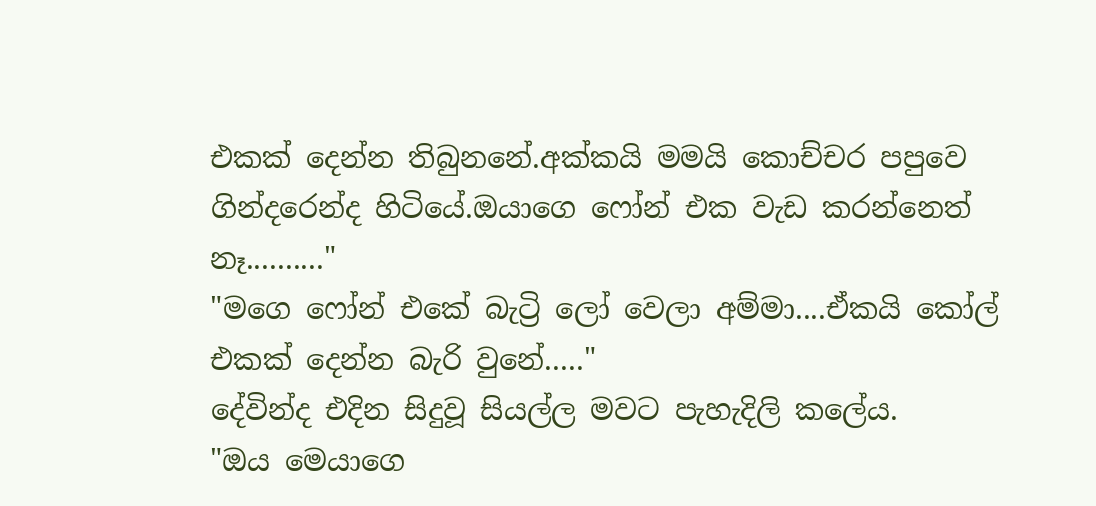එකක් දෙන්න තිබුනනේ.අක්කයි මමයි කොච්චර පපුවෙ ගින්දරෙන්ද හිටියේ.ඔයාගෙ ෆෝන් එක වැඩ කරන්නෙත් නෑ.........."
"මගෙ ෆෝන් එකේ බැට්‍රි ලෝ වෙලා අම්මා....ඒකයි කෝල් එකක් දෙන්න බැරි වුනේ....."
දේවින්ද එදින සිදුවූ සියල්ල මවට පැහැදිලි කලේය.
"ඔය මෙයාගෙ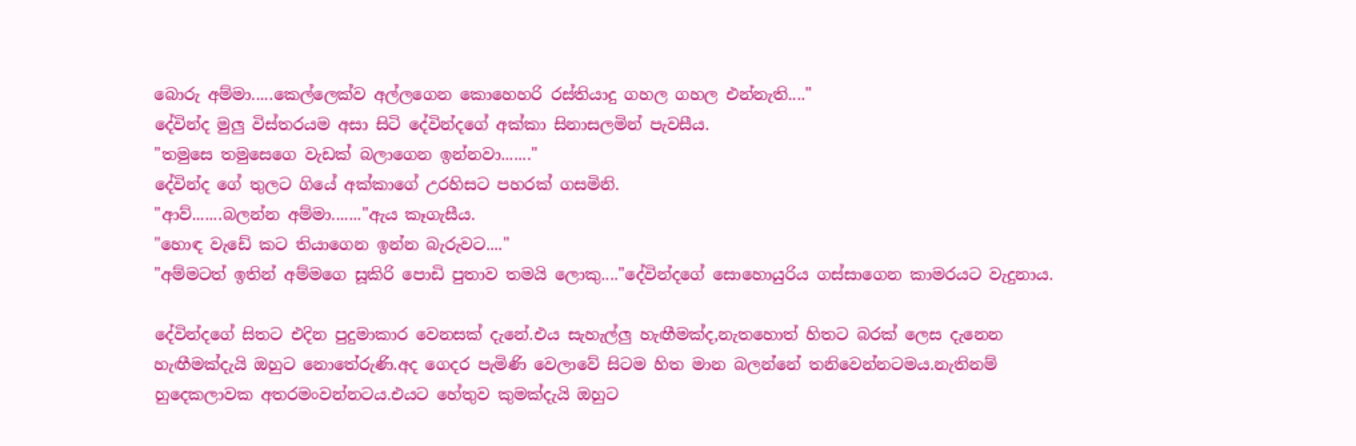බොරු අම්මා.....කෙල්ලෙක්ව අල්ලගෙන කොහෙහරි රස්තියාදු ගහල ගහල එන්නැති...."
දේවින්ද මුලු විස්තරයම අසා සිටි දේවින්දගේ අක්කා සිනාසලමින් පැවසීය.
"තමුසෙ තමුසෙගෙ වැඩක් බලාගෙන ඉන්නවා......."
දේවින්ද ගේ තුලට ගියේ අක්කාගේ උරහිසට පහරක් ගසමිනි.
"ආව්.......බලන්න අම්මා......."ඇය කෑගැසීය.
"හොඳ වැඩේ කට තියාගෙන ඉන්න බැරුවට...."
"අම්මටත් ඉතින් අම්මගෙ සූකිරි පොඩි පුතාව තමයි ලොකු...."දේවින්දගේ සොහොයුරිය ගස්සාගෙන කාමරයට වැදුනාය.

දේවින්දගේ සිතට එදින පුදුමාකාර වෙනසක් දැනේ.එය සැහැල්ලු හැඟීමක්ද,නැතහොත් හිතට බරක් ලෙස දැනෙන හැඟීමක්දැයි ඔහුට නොතේරුණි.අද ගෙදර පැමිණි වෙලාවේ සිටම හිත මාන බලන්නේ තනිවෙන්නටමය.නැතිනම් හුදෙකලාවක අතරමංවන්නටය.එයට හේතුව කුමක්දැයි ඔහුට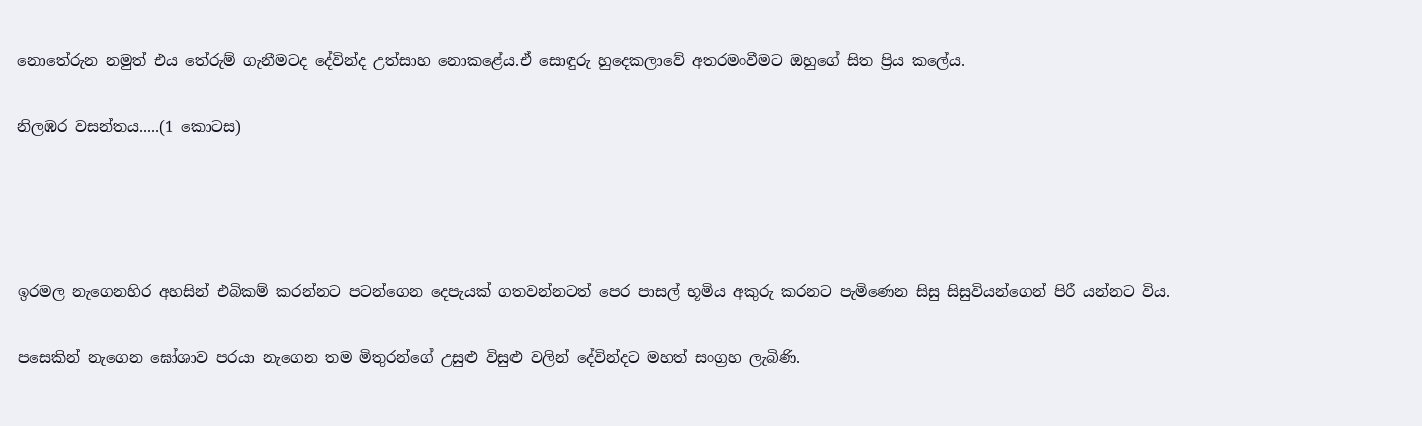නොතේරුන නමුත් එය තේරුම් ගැනීමටද දේවින්ද උත්සාහ නොකළේය.ඒ සොඳුරු හුදෙකලාවේ අතරමංවීමට ඔහුගේ සිත ප්‍රිය කලේය.

නිලඹර වසන්තය.....(1 කොටස)




ඉරමල නැගෙනහිර අහසින් එබිකම් කරන්නට පටන්ගෙන දෙපැයක් ගතවන්නටත් පෙර පාසල් භූමිය අකුරු කරනට පැමිණෙන සිසු සිසුවියන්ගෙන් පිරී යන්නට විය.

පසෙකින් නැගෙන ඝෝශාව පරයා නැගෙන තම මිතුරන්ගේ උසුළු විසුළු වලින් දේවින්දට මහත් සංග්‍රහ ලැබිණි.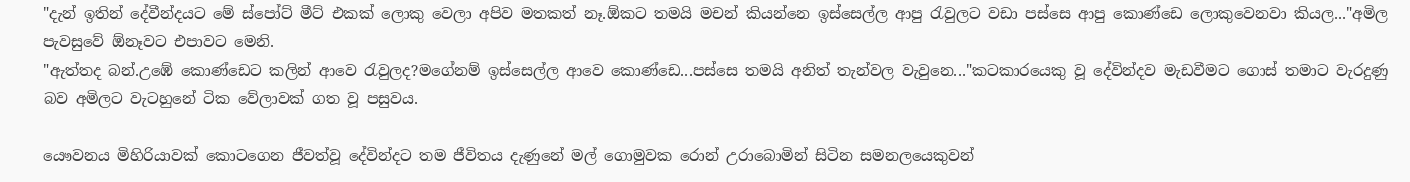"දැන් ඉතින් දේවීන්දයට මේ ස්පෝට් මීට් එකක් ලොකු වෙලා අපිව මතකත් නෑ.ඕකට තමයි මචන් කියන්නෙ ඉස්සෙල්ල ආපු රැවුලට වඩා පස්සෙ ආපු කොණ්ඩෙ ලොකුවෙනවා කියල..."අමිල පැවසුවේ ඕනෑවට එපාවට මෙනි.
"ඇත්තද බන්.උඹේ කොණ්ඩෙට කලින් ආවෙ රැවුලද?මගේනම් ඉස්සෙල්ල ආවෙ කොණ්ඩෙ...පස්සෙ තමයි අනිත් තැන්වල වැවුනෙ..."කටකාරයෙකු වූ දේවින්දව මැඩවීමට ගොස් තමාට වැරදුණු බව අමිලට වැටහුනේ ටික වේලාවක් ගත වූ පසුවය.

යෞවනය මිහිරියාවක් කොටගෙන ජීවත්වූ දේවින්දට තම ජීවිතය දැණුනේ මල් ගොමුවක රොන් උරාබොමින් සිටින සමනලයෙකුවන්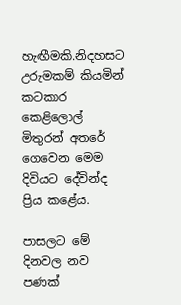හැඟීමකි.නිදහසට උරුමකම් කියමින් කටකාර කෙළිලොල් මිතුරන් අතරේ ගෙවෙන මෙම දිවියට දේවින්ද ප්‍රිය කළේය.

පාසලට මේ දිනවල නව පණක්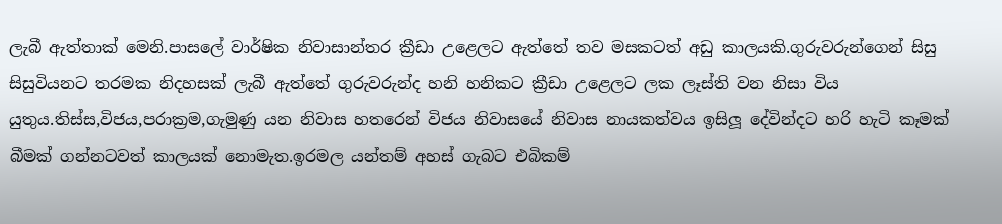ලැබී ඇත්තාක් මෙනි.පාසලේ වාර්ෂික නිවාසාන්තර ක්‍රීඩා උළෙලට ඇත්තේ තව මසකටත් අඩු කාලයකි.ගුරුවරුන්ගෙන් සිසු සිසුවියනට තරමක නිදහසක් ලැබී ඇත්තේ ගුරුවරුන්ද හනි හනිකට ක්‍රීඩා උළෙලට ලක ලෑස්ති වන නිසා විය යුතුය.තිස්ස,විජය,පරාක්‍රම,ගැමුණු යන නිවාස හතරෙන් විජය නිවාසයේ නිවාස නායකත්වය ඉසිලූ දේවින්දට හරි හැටි කෑමක් බීමක් ගන්නටවත් කාලයක් නොමැත.ඉරමල යන්තම් අහස් ගැබට එබිකම්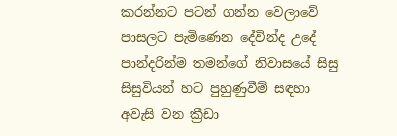කරන්නට පටන් ගන්න වෙලාවේ පාසලට පැමිණෙන දේවින්ද උදේ පාන්දරින්ම තමන්ගේ නිවාසයේ සිසු සිසුවියන් හට පුහුණුවීම් සඳහා අවැසි වන ක්‍රීඩා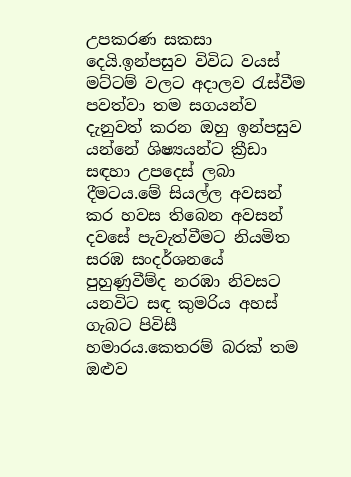උපකරණ සකසා දෙයි.ඉන්පසුව විවිධ වයස් මට්ටම් වලට අදාලව රැස්වීම පවත්වා තම සගයන්ව දැනුවත් කරන ඔහු ඉන්පසුව යන්නේ ශිෂ්‍යයන්ට ක්‍රීඩා සඳහා උපදෙස් ලබා දීමටය.මේ සියල්ල අවසන් කර හවස තිබෙන අවසන් දවසේ පැවැත්වීමට නියමිත සරඹ සංදර්ශනයේ පුහුණුවීම්ද නරඹා නිවසට යනවිට සඳ කුමරිය අහස් ගැබට පිවිසී හමාරය.කෙතරම් බරක් තම ඔළුව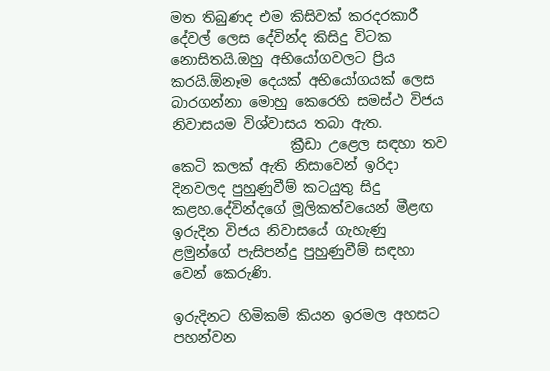මත තිබුණද එම කිසිවක් කරදරකාරී දේවල් ලෙස දේවින්ද කිසිදු විටක නොසිතයි.ඔහු අභියෝගවලට ප්‍රිය කරයි.ඕනෑම දෙයක් අභියෝගයක් ලෙස බාරගන්නා මොහු කෙරෙහි සමස්ථ විජය නිවාසයම විශ්වාසය තබා ඇත.
                 ක්‍රීඩා උළෙල සඳහා තව කෙටි කලක් ඇති නිසාවෙන් ඉරිදා දිනවලද පුහුණුවීම් කටයුතු සිදු කළහ.දේවින්දගේ මූලිකත්වයෙන් මීළඟ ඉරුදින විජය නිවාසයේ ගැහැණු ළමුන්ගේ පැසිපන්දු පුහුණුවීම් සඳහා වෙන් කෙරුණි.

ඉරුදිනට හිමිකම් කියන ඉරමල අහසට පහන්වන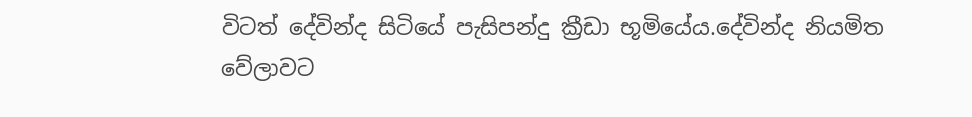විටත් දේවින්ද සිටියේ පැසිපන්දු ක්‍රීඩා භූමියේය.දේවින්ද නියමිත වේලාවට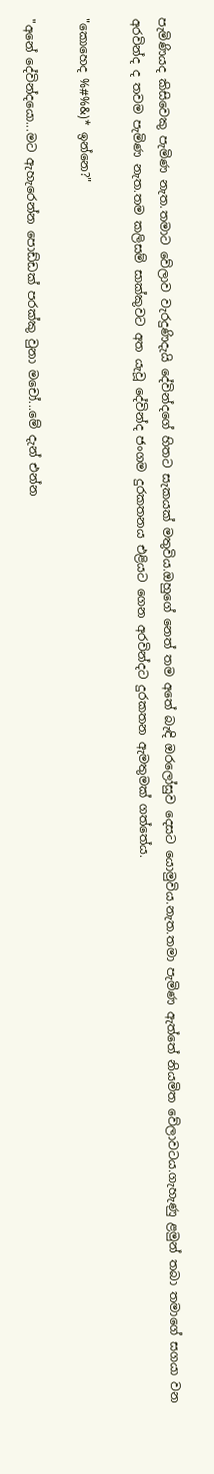පැමිණියද කිසිවෙකු පැමිණ නැත.තමාට වේලාව වැරදුණිදැයි දේවින්දගේ හිතට සැකයක් මතුවිය.ඔහුගේ නෙත් තම අතේ බැඳි ඔරලෝසුව දෙසට යොමුවිය.නැත.තමා පැමිණ ඇත්තේ නියමිත වේලාවටය.ගැහැණු ළමුන් තබා තමාගේ සගයා වන අරවින්ද ද තවම පැමිණ නැත.තම කලිසම් සාක්කුවට අත යැවූ දේවින්ද ජංගම දුරකතනය එළියට ගෙන අරවින්දට දුරකතන ඇමතුමක් ගත්තේය.

"කොහෙද %#%&)* ඉන්නෙ?"

"අනේ දේවින්දයො...මට ඇහැරෙන්න පොඩ්ඩක් පරක්කු වුනා මචෝ...මේ දැන් එන්න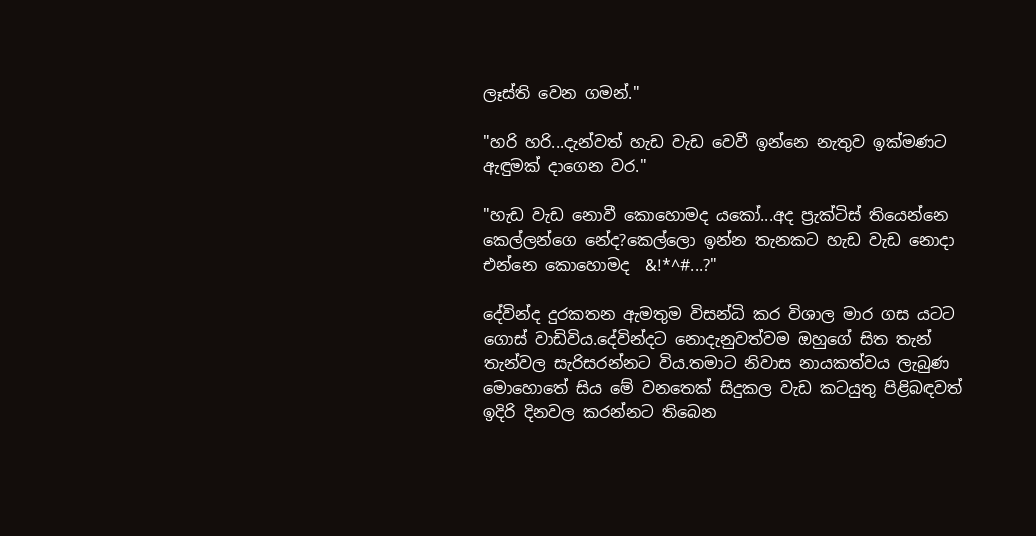ලෑස්ති වෙන ගමන්."

"හරි හරි...දැන්වත් හැඩ වැඩ වෙවී ඉන්නෙ නැතුව ඉක්මණට ඇඳුමක් දාගෙන වර."

"හැඩ වැඩ නොවී කොහොමද යකෝ...අද ප්‍රැක්ටිස් තියෙන්නෙ කෙල්ලන්ගෙ නේද?කෙල්ලො ඉන්න තැනකට හැඩ වැඩ නොදා එන්නෙ කොහොමද  &!*^#...?"

දේවින්ද දුරකතන ඇමතුම විසන්ධි කර විශාල මාර ගස යටට ගොස් වාඩිවිය.දේවින්දට නොදැනුවත්වම ඔහුගේ සිත තැන් තැන්වල සැරිසරන්නට විය.තමාට නිවාස නායකත්වය ලැබුණ මොහොතේ සිය මේ වනතෙක් සිදුකල වැඩ කටයුතු පිළිබඳවත් ඉදිරි දිනවල කරන්නට තිබෙන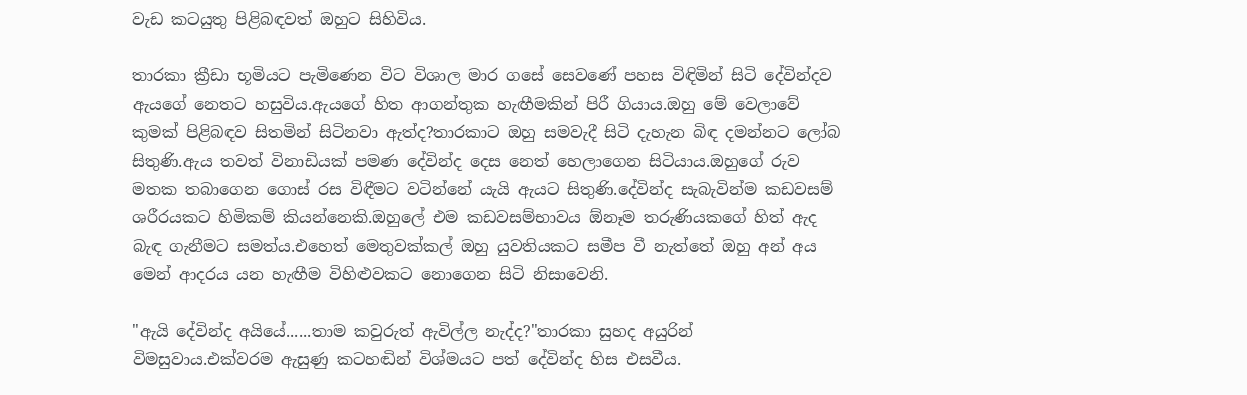වැඩ කටයුතු පිළිබඳවත් ඔහුට සිහිවිය.

තාරකා ක්‍රීඩා භූමියට පැමිණෙන විට විශාල මාර ගසේ සෙවණේ පහස විඳිමින් සිටි දේවින්දව ඇයගේ නෙතට හසුවිය.ඇයගේ හිත ආගන්තුක හැඟීමකින් පිරී ගියාය.ඔහු මේ වෙලාවේ කුමක් පිළිබඳව සිතමින් සිටිනවා ඇත්ද?තාරකාට ඔහු සමවැදී සිටි දැහැන බිඳ දමන්නට ලෝබ සිතුණි.ඇය තවත් විනාඩියක් පමණ දේවින්ද දෙස නෙත් හෙලාගෙන සිටියාය.ඔහුගේ රුව මතක තබාගෙන ගොස් රස විඳීමට වටින්නේ යැයි ඇයට සිතුණි.දේවින්ද සැබැවින්ම කඩවසම් ශරීරයකට හිමිකම් කියන්නෙකි.ඔහුලේ එම කඩවසම්භාවය ඕනෑම තරුණියකගේ හිත් ඇද බැඳ ගැනීමට සමත්ය.එහෙත් මෙතුවක්කල් ඔහු යුවතියකට සමීප වී නැත්තේ ඔහු අන් අය මෙන් ආදරය යන හැඟීම විහිළුවකට නොගෙන සිටි නිසාවෙනි.

"ඇයි දේවින්ද අයියේ......තාම කවුරුත් ඇවිල්ල නැද්ද?"තාරකා සුහද අයුරින් විමසුවාය.එක්වරම ඇසුණු කටහඬින් විශ්මයට පත් දේවින්ද හිස එසවීය.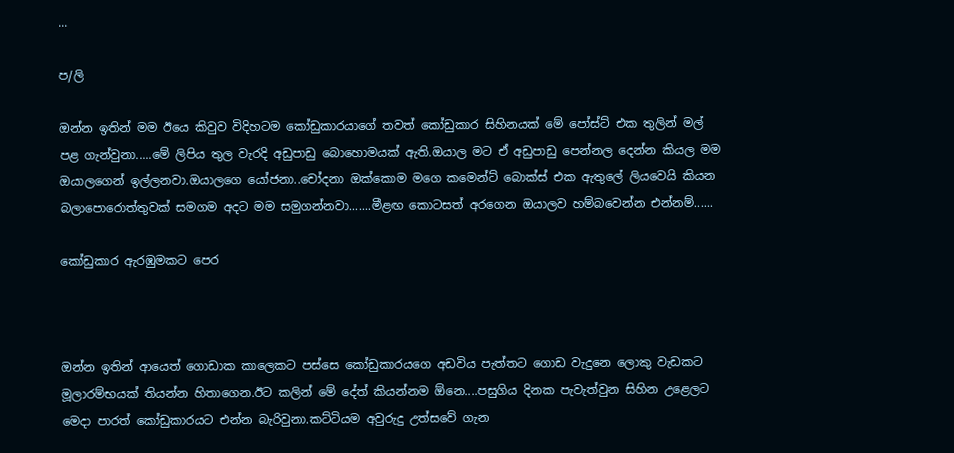...

ප/ලි

ඔන්න ඉතින් මම ඊයෙ කිවුව විදිහටම කෝඩුකාරයාගේ තවත් කෝඩුකාර සිහිනයක් මේ පෝස්ට් එක තුලින් මල් පළ ගැන්වුනා.....මේ ලිපිය තුල වැරදි අඩුපාඩු බොහොමයක් ඇති.ඔයාල මට ඒ අඩුපාඩු පෙන්නල දෙන්න කියල මම ඔයාලගෙන් ඉල්ලනවා.ඔයාලගෙ යෝජනා..චෝදනා ඔක්කොම මගෙ කමෙන්ට් බොක්ස් එක ඇතුලේ ලියවෙයි කියන බලාපොරොත්තුවක් සමගම අදට මම සමුගන්නවා.......මීළඟ කොටසත් අරගෙන ඔයාලව හම්බවෙන්න එන්නම්......

කෝඩුකාර ඇරඹුමකට පෙර



ඔන්න ඉතින් ආයෙත් ගොඩාක කාලෙකට පස්සෙ කෝඩුකාරයගෙ අඩවිය පැත්තට ගොඩ වැදුනෙ ලොකු වැඩකට මූලාරම්භයක් තියන්න හිතාගෙන.ඊට කලින් මේ දේත් කියන්නම ඕනෙ....පසුගිය දිනක පැවැත්වුන සිහින උළෙලට මෙදා පාරත් කෝඩුකාරයට එන්න බැරිවුනා.කට්ටියම අවුරුදු උත්සවේ ගැන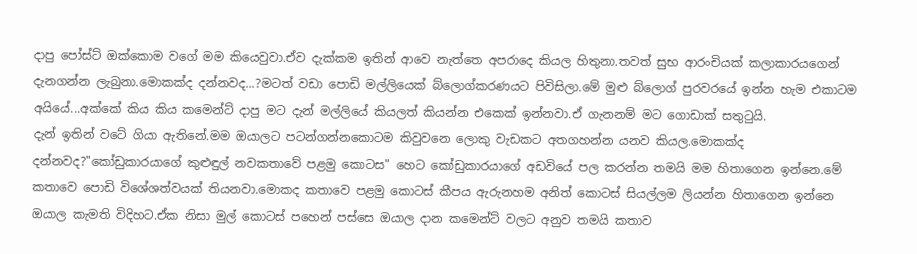දාපු පෝස්ට් ඔක්කොම වගේ මම කියෙවුවා.ඒව දැක්කම ඉතින් ආවෙ නැත්තෙ අපරාදෙ කියල හිතුනා.තවත් සුභ ආරංචියක් කලාකාරයගෙන් දැනගන්න ලැබුනා.මොකක්ද දන්නවද...?මටත් වඩා පොඩි මල්ලියෙක් බ්ලොග්කරණයට පිවිසිලා.මේ මුළු බ්ලොග් පුරවරයේ ඉන්න හැම එකාටම අයියේ...අක්කේ කිය කිය කමෙන්ට් දාපු මට දැන් මල්ලියේ කියලත් කියන්න එකෙක් ඉන්නවා.ඒ ගැනනම් මට ගොඩාක් සතුටුයි.
දැන් ඉතින් වටේ ගියා ඇතිනේ.මම ඔයාලට පටන්ගන්නකොටම කිවුවනෙ ලොකු වැඩකට අතගහන්න යනව කියල.මොකක්ද දන්නවද?"කෝඩුකාරයාගේ කුළුඳුල් නවකතාවේ පළමු කොටස" හෙට කෝඩුකාරයාගේ අඩවියේ පල කරන්න තමයි මම හිතාගෙන ඉන්නෙ.මේ කතාවෙ පොඩි විශේශත්වයක් තියනවා.මොකද කතාවෙ පළමු කොටස් කීපය ඇරුනහම අනිත් කොටස් සියල්ලම ලියන්න හිතාගෙන ඉන්නෙ ඔයාල කැමති විදිහට.ඒක නිසා මුල් කොටස් පහෙන් පස්සෙ ඔයාල දාන කමෙන්ට් වලට අනුව තමයි කතාව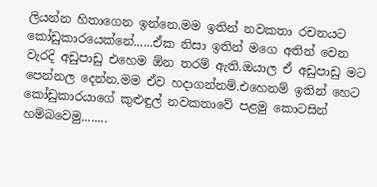ලියන්න හිතාගෙන ඉන්නෙ.මම ඉතින් නවකතා රචනයට කෝඩුකාරයෙක්නේ......ඒක නිසා ඉතින් මගෙ අතින් වෙන වැරදි අඩුපාඩු එහෙම ඕන තරම් ඇති.ඔයාල ඒ අඩුපාඩු මට පෙන්නල දෙන්න.මම ඒව හදාගන්නම්.එහෙනම් ඉතින් හෙට කෝඩුකාරයාගේ කුළුඳුල් නවකතාවේ පළමු කොටසින් හම්බවෙමු........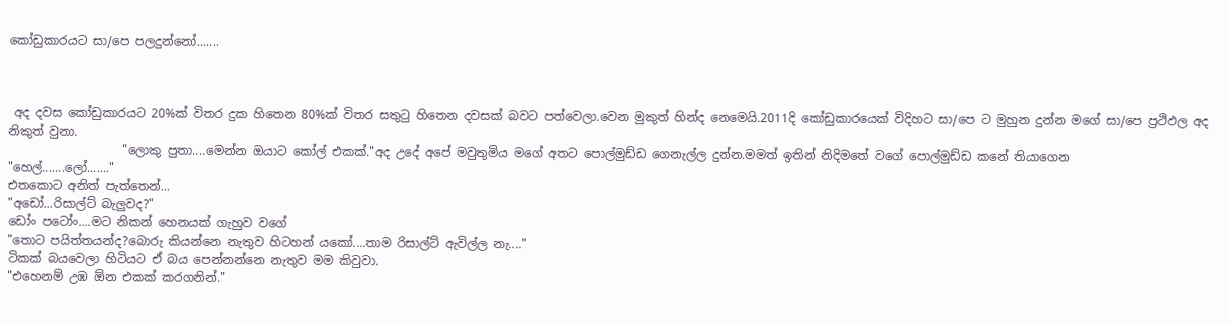කෝඩුකාරයට සා/පෙ පලදුන්නෝ.......



 අද දවස කෝඩුකාරයට 20%ක් විතර දුක හිතෙන 80%ක් විතර සතුටු හිතෙන දවසක් බවට පත්වෙලා.වෙන මුකුත් හින්ද නෙමෙයි.2011දි කෝඩුකාරයෙක් විදිහට සා/පෙ ට මුහුන දුන්න මගේ සා/පෙ ප්‍රථිඵල අද නිකුත් වුනා.
                   "ලොකු පුතා....මෙන්න ඔයාට කෝල් එකක්."අද උදේ අපේ මවුතුමිය මගේ අතට පොල්මුඩ්ඩ ගෙනැල්ල දුන්න.මමත් ඉතින් නිදිමතේ වගේ පොල්මුඩ්ඩ කනේ තියාගෙන
"හෙල්.......ලෝ......."
එතකොට අනිත් පැත්තෙන්...
"අඩෝ...රිසාල්ට් බැලුවද?"
ඩෝං පටෝං....මට නිකන් හෙනයක් ගැහුව වගේ
"තොට පයිත්තයන්ද?බොරු කියන්නෙ නැතුව හිටහන් යකෝ....තාම රිසාල්ට් ඇවිල්ල නැ...."
ටිකක් බයවෙලා හිටියට ඒ බය පෙන්නන්නෙ නැතුව මම කිවුවා.
"එහෙනම් උඹ ඕන එකක් කරගනින්."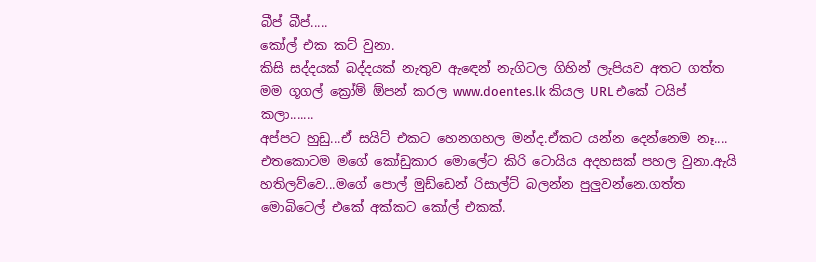බීප් බීප්.....
කෝල් එක කට් වුනා.
කිසි සද්දයක් බද්දයක් නැතුව ඇඳෙන් නැගිටල ගිහින් ලැපියව අතට ගත්ත මම ගූගල් ක්‍රෝම් ඕපන් කරල www.doentes.lk කියල URL එකේ ටයිප් කලා.......
අප්පට හුඩු...ඒ සයිට් එකට හෙනගහල මන්ද.ඒකට යන්න දෙන්නෙම නෑ....
එතකොටම මගේ කෝඩුකාර මොලේට කිරි ටොයිය අදහසක් පහල වුනා.ඇයි හතිලව්වෙ...මගේ පොල් මුඩ්ඩෙන් රිසාල්ට් බලන්න පුලුවන්නෙ.ගත්ත මොබිටෙල් එකේ අක්කට කෝල් එකක්.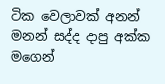ටික වෙලාවක් අනන් මනන් සද්ද දාපු අක්ක මගෙන්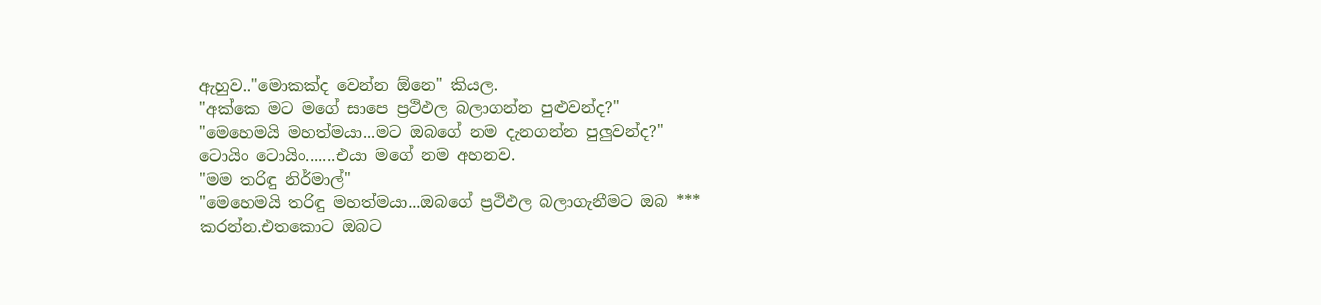ඇහුව.."මොකක්ද වෙන්න ඕනෙ" කියල.
"අක්කෙ මට මගේ සාපෙ ප්‍රථිඵල බලාගන්න පුළුවන්ද?"
"මෙහෙමයි මහත්මයා...මට ඔබගේ නම දැනගන්න පුලුවන්ද?"
ටොයිං ටොයිං.......එයා මගේ නම අහනව.
"මම තරිඳු නිර්මාල්"
"මෙහෙමයි තරිඳු මහත්මයා...ඔබගේ ප්‍රථිඵල බලාගැනීමට ඔබ *** කරන්න.එතකොට ඔබට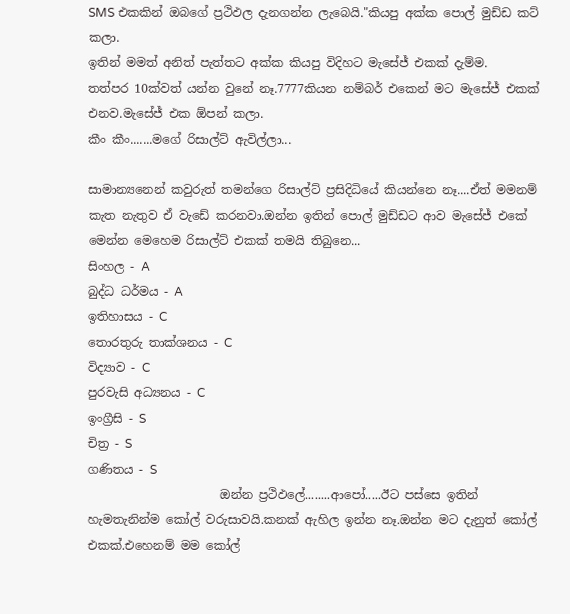SMS එකකින් ඔබගේ ප්‍රථිඵල දැනගන්න ලැබෙයි."කියපු අක්ක පොල් මුඩ්ඩ කට් කලා.
ඉතින් මමත් අනිත් පැත්තට අක්ක කියපු විදිහට මැසේජ් එකක් දැම්ම.
තත්පර 10ක්වත් යන්න වුනේ නෑ.7777කියන නම්බර් එකෙන් මට මැසේජ් එකක් එනව.මැසේජ් එක ඕපන් කලා.
කීං කීං.......මගේ රිසාල්ට් ඇවිල්ලා...

සාමාන්‍යනෙන් කවුරුත් තමන්ගෙ රිසාල්ට් ප්‍රසිදිධියේ කියන්නෙ නෑ....ඒත් මමනම් කැත නැතුව ඒ වැඩේ කරනවා.ඔන්න ඉතින් පොල් මුඩ්ඩට ආව මැසේජ් එකේ මෙන්න මෙහෙම රිසාල්ට් එකක් තමයි තිබුනෙ...
සිංහල - A
බුද්ධ ධර්මය - A
ඉතිහාසය - C
තොරතුරු තාක්ශනය - C
විද්‍යාව - C
පුරවැසි අධ්‍යනය - C
ඉංග්‍රීසි - S
චිත්‍ර - S
ගණිතය - S
                      ඔන්න ප්‍රථිඵලේ........ආපෝ.....ඊට පස්සෙ ඉතින් හැමතැනින්ම කෝල් වරුසාවයි.කනක් ඇහිල ඉන්න නෑ.ඔන්න මට දැනුත් කෝල් එකක්.එහෙනම් මම කෝල්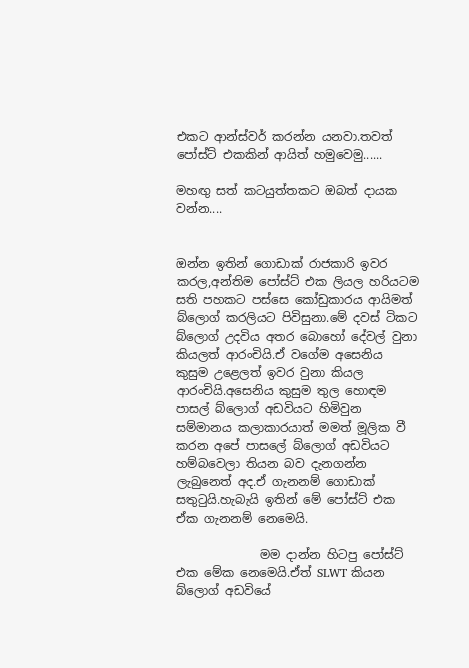එකට ආන්ස්වර් කරන්න යනවා.තවත් පෝස්ට් එකකින් ආයිත් හමුවෙමු......

මහඟු සත් කටයුත්තකට ඔබත් දායක වන්න....


ඔන්න ඉතින් ගොඩාක් රාජකාරි ඉවර කරල,අන්තිම පෝස්ට් එක ලියල හරියටම සති පහකට පස්සෙ කෝඩුකාරය ආයිමත් බ්ලොග් කරලියට පිවිසුනා.මේ දවස් ටිකට බ්ලොග් උදවිය අතර බොහෝ දේවල් වුනා කියලත් ආරංචියි.ඒ වගේම අසෙනිය කුසුම උළෙලත් ඉවර වුනා කියල ආරංචියි.අසෙනිය කුසුම තුල හොඳම පාසල් බ්ලොග් අඩවියට හිමිවුන සම්මානය කලාකාරයාත් මමත් මූලික වී කරන අපේ පාසලේ බ්ලොග් අඩවියට හම්බවෙලා තියන බව දැනගන්න ලැබුනෙත් අද.ඒ ගැනනම් ගොඩාක් සතුටුයි.හැබැයි ඉතින් මේ පෝස්ට් එක ඒක ගැනනම් නෙමෙයි.

              මම දාන්න හිටපු පෝස්ට් එක මේක නෙමෙයි.ඒත් SLWT කියන බ්ලොග් අඩවියේ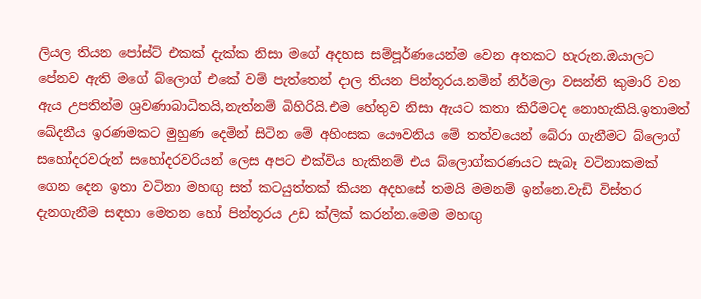ලියල තියන පෝස්ට් එකක් දැක්ක නිසා මගේ අදහස සම්පූර්ණයෙන්ම වෙන අතකට හැරුන.ඔයාලට පේනව ඇති මගේ බ්ලොග් එකේ වම් පැත්තෙන් දාල තියන පින්තූරය.නමින් නිර්මලා වසන්ති කුමාරි වන ඇය උපතින්ම ශ්‍රවණාබාධිතයි,නැත්නම් බිහිරියි.එම හේතුව නිසා ඇයට කතා කිරීමටද නොහැකියි.ඉතාමත් ඛේදනීය ඉරණමකට මුහුණ දෙමින් සිටින මේ අහිංසක යෞවනිය මේ තත්වයෙන් බේරා ගැනීමට බ්ලොග් සහෝදරවරුන් සහෝදරවරියන් ලෙස අපට එක්විය හැකිනම් එය බ්ලොග්කරණයට සැබෑ වටිනාකමක් ගෙන දෙන ඉතා වටිනා මහඟු සත් කටයුත්තක් කියන අදහසේ තමයි මමනම් ඉන්නෙ.වැඩි විස්තර දැනගැනීම සඳහා මෙතන හෝ පින්තූරය උඩ ක්ලික් කරන්න.මෙම මහඟු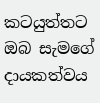කටයුත්තට ඔබ සැමගේ දායකත්වය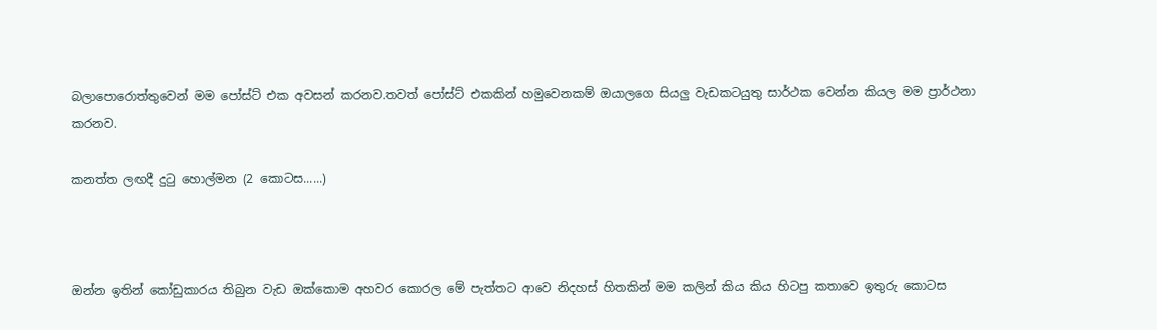බලාපොරොත්තුවෙන් මම පෝස්ට් එක අවසන් කරනව.තවත් පෝස්ට් එකකින් හමුවෙනකම් ඔයාලගෙ සියලු වැඩකටයුතු සාර්ථක වෙන්න කියල මම ප්‍රාර්ථනා කරනව.

කනත්ත ලඟදී දුටු හොල්මන (2 කොටස......)



ඔන්න ඉතින් කෝඩුකාරය තිබුන වැඩ ඔක්කොම අහවර කොරල මේ පැත්තට ආවෙ නිදහස් හිතකින් මම කලින් කිය කිය හිටපු කතාවෙ ඉතුරු කොටස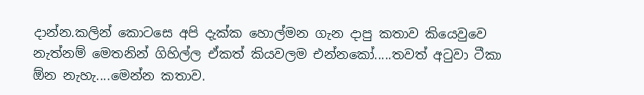දාන්න.කලින් කොටසෙ අපි දැක්ක හොල්මන ගැන දාපු කතාව කියෙවුවෙ නැත්නම් මෙතනින් ගිහිල්ල ඒකත් කියවලම එන්නකෝ.....තවත් අටුවා ටීකා ඕන නැහැ....මෙන්න කතාව.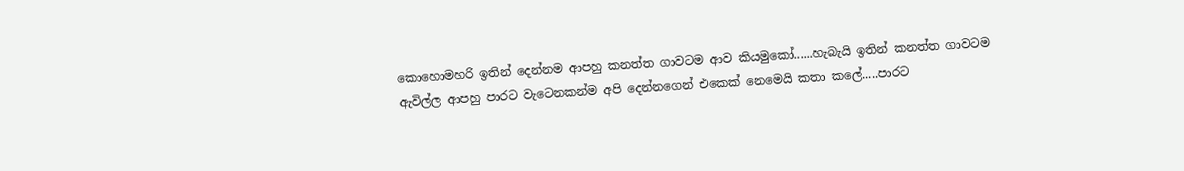කොහොමහරි ඉතින් දෙන්නම ආපහු කනත්ත ගාවටම ආව කියමුකෝ......හැබැයි ඉතින් කනත්ත ගාවටම ඇවිල්ල ආපහු පාරට වැටෙනකන්ම අපි දෙන්නගෙන් එකෙක් නෙමෙයි කතා කලේ.....පාරට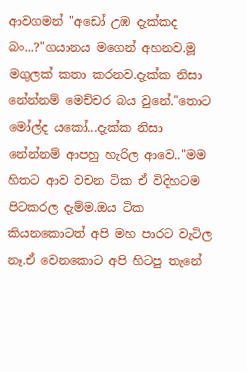ආවගමන් "අඩෝ උඹ දැක්කද බං...?"ගයානය මගෙන් අහනව.මූ මගුලක් කතා කරනව.දැක්ක නිසා නේන්නම් මෙච්චර බය වුනේ."තොට මෝල්ද යකෝ...දැක්ක නිසා නේන්නම් ආපහු හැරිල ආවෙ.."මම හිතට ආව වචන ටික ඒ විදිහටම පිටකරල දැම්ම.ඔය ටික කියනකොටත් අපි මහ පාරට වැටිල නෑ.ඒ වෙනකොට අපි හිටපු තැනේ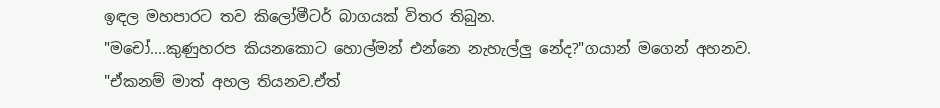ඉඳල මහපාරට තව කිලෝමීටර් බාගයක් විතර තිබුන.
"මචෝ....කුණුහරප කියනකොට හොල්මන් එන්නෙ නැහැල්ලු නේද?"ගයාන් මගෙන් අහනව.
"ඒකනම් මාත් අහල තියනව.ඒත්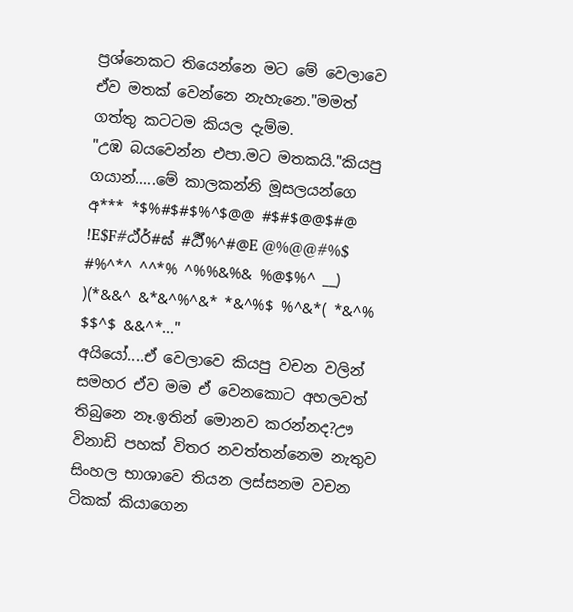ප්‍රශ්නෙකට තියෙන්නෙ මට මේ වෙලාවෙ ඒව මතක් වෙන්නෙ නැහැනෙ."මමත් ගත්තු කටටම කියල දැම්ම.
"උඹ බයවෙන්න එපා.මට මතකයි."කියපු ගයාන්.....මේ කාලකන්නි මූසලයන්ගෙ අ*** *$%#$#$%^$@@ #$#$@@$#@ !E$F#ඨ්ර්‍#ඝ් #ර්‍ඨ්%^#@E @%@@#%$ #%^*^ ^^*% ^%%&%& %@$%^ __) )(*&&^ &*&^%^&* *&^%$ %^&*( *&^% $$^$ &&^*..."
අයියෝ....ඒ වෙලාවෙ කියපු වචන වලින් සමහර ඒව මම ඒ වෙනකොට අහලවත් තිබුනෙ නෑ.ඉතින් මොනව කරන්නද?ඌ විනාඩි පහක් විතර නවත්තන්නෙම නැතුව සිංහල භාශාවෙ තියන ලස්සනම වචන ටිකක් කියාගෙන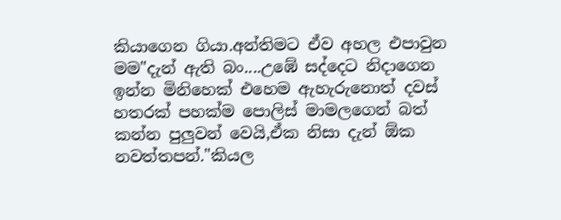කියාගෙන ගියා.අන්තිමට ඒව අහල එපාවුන මම"දැන් ඇති බං....උඹේ සද්දෙට නිදාගෙන ඉන්න මිනිහෙක් එහෙම ඇහැරුනොත් දවස් හතරක් පහක්ම පොලිස් මාමලගෙන් බත් කන්න පුලුවන් වෙයි,ඒක නිසා දැන් ඕක නවත්තපන්."කියල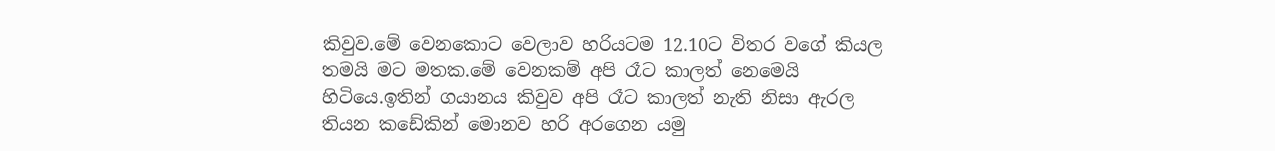කිවුව.මේ වෙනකොට වෙලාව හරියටම 12.10ට විතර වගේ කියල තමයි මට මතක.මේ වෙනකම් අපි රෑට කාලත් නෙමෙයි හිටියෙ.ඉතින් ගයානය කිවුව අපි රෑට කාලත් නැති නිසා ඇරල තියන කඩේකින් මොනව හරි අරගෙන යමු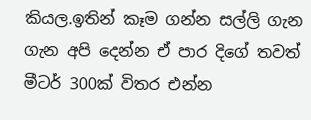කියල.ඉතින් කෑම ගන්න සල්ලි ගැන ගැන අපි දෙන්න ඒ පාර දිගේ තවත් මීටර් 300ක් විතර එන්න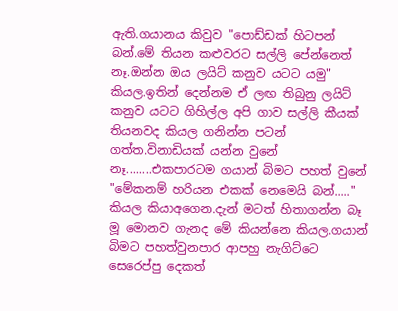ඇති.ගයානය කිවුව "පොඩ්ඩක් හිටපන් බන්.මේ තියන කළුවරට සල්ලි පේන්නෙත් නෑ.ඔන්න ඔය ලයිට් කනුව යටට යමු" කියල.ඉතින් දෙන්නම ඒ ලඟ තිබුනු ලයිට් කනුව යටට ගිහිල්ල අපි ගාව සල්ලි කීයක් තියනවද කියල ගනින්න පටන් ගත්ත.විනාඩියක් යන්න වුනේ නෑ........එකපාරටම ගයාන් බිමට පහත් වුනේ "මේකනම් හරියන එකක් නෙමෙයි බන්....." කියල කියාඅගෙන.දැන් මටත් හිතාගන්න බෑ මූ මොනව ගැනද මේ කියන්නෙ කියල.ගයාන් බිමට පහත්වුනපාර ආපහු නැගිට්ටෙ සෙරෙප්පු දෙකත්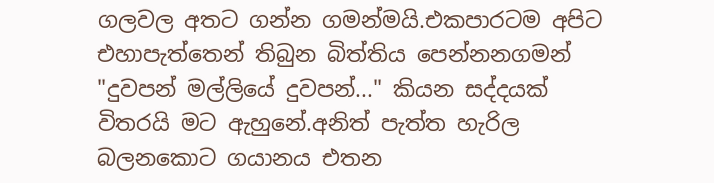ගලවල අතට ගන්න ගමන්මයි.එකපාරටම අපිට එහාපැත්තෙන් තිබුන බිත්තිය පෙන්නනගමන් "දුවපන් මල්ලියේ දුවපන්..." කියන සද්දයක් විතරයි මට ඇහුනේ.අනිත් පැත්ත හැරිල බලනකොට ගයානය එතන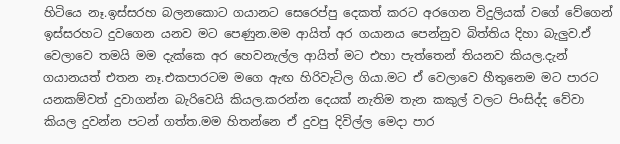හිටියෙ නෑ.ඉස්සරහ බලනකොට ගයානට සෙරෙප්පු දෙකත් කරට අරගෙන විදුලියක් වගේ වේගෙන් ඉස්සරහට දුවගෙන යනව මට පෙණුන.මම ආයිත් අර ගයානය පෙන්නුව බිත්තිය දිහා බැලුව.ඒ වෙලාවෙ තමයි මම දැක්කෙ අර හෙවනැල්ල ආයිත් මට එහා පැත්තෙන් තියනව කියල.දැන් ගයානයත් එතන නෑ.එකපාරටම මගෙ ඇඟ හිරිවැටිල ගියා.මට ඒ වෙලාවෙ හීතුනෙම මට පාරට යනකම්වත් දුවාගන්න බැරිවෙයි කියල.කරන්න දෙයක් නැතිම තැන කකුල් වලට පිංසිද්ද වේවා කියල දුවන්න පටන් ගත්ත.මම හිතන්නෙ ඒ දුවපු දිවිල්ල මෙදා පාර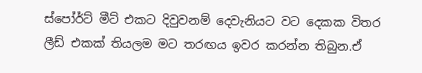ස්පෝර්ට් මීට් එකට දිවුවනම් දෙවැනියට වට දෙකක විතර ලීඩ් එකක් තියලම මට තරඟය ඉවර කරන්න තිබුන.ඒ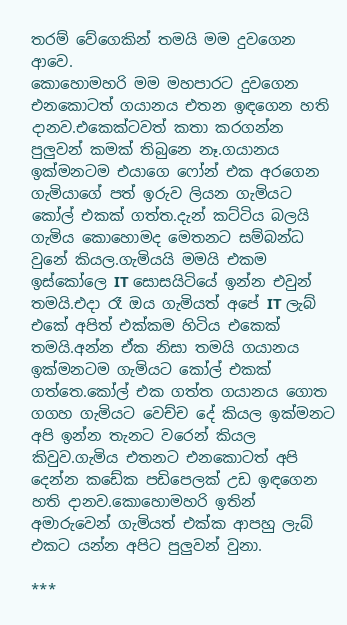තරම් වේගෙකින් තමයි මම දුවගෙන ආවෙ.
කොහොමහරි මම මහපාරට දුවගෙන එනකොටත් ගයානය එතන ඉඳගෙන හති දානව.එකෙක්ටවත් කතා කරගන්න පුලුවන් කමක් තිබුනෙ නෑ.ගයානය ඉක්මනටම එයාගෙ ෆෝන් එක අරගෙන ගැමියාගේ පත් ඉරුව ලියන ගැමියට කෝල් එකක් ගත්ත.දැන් කට්ටිය බලයි ගැමිය කොහොමද මෙතනට සම්බන්ධ වුනේ කියල.ගැමියයි මමයි එකම ඉස්කෝලෙ IT සොසයිටියේ ඉන්න එවුන් තමයි.එදා රෑ ඔය ගැමියත් අපේ IT ලැබ් එකේ අපිත් එක්කම හිටිය එකෙක් තමයි.අන්න ඒක නිසා තමයි ගයානය ඉක්මනටම ගැමියට කෝල් එකක් ගත්තෙ.කෝල් එක ගත්ත ගයානය ගොත ගගහ ගැමියට වෙච්ච දේ කියල ඉක්මනට අපි ඉන්න තැනට වරෙන් කියල කිවුව.ගැමිය එතනට එනකොටත් අපි දෙන්න කඩේක පඩිපෙලක් උඩ ඉඳගෙන හති දානව.කොහොමහරි ඉතින් අමාරුවෙන් ගැමියත් එක්ක ආපහු ලැබ් එකට යන්න අපිට පුලුවන් වුනා.

***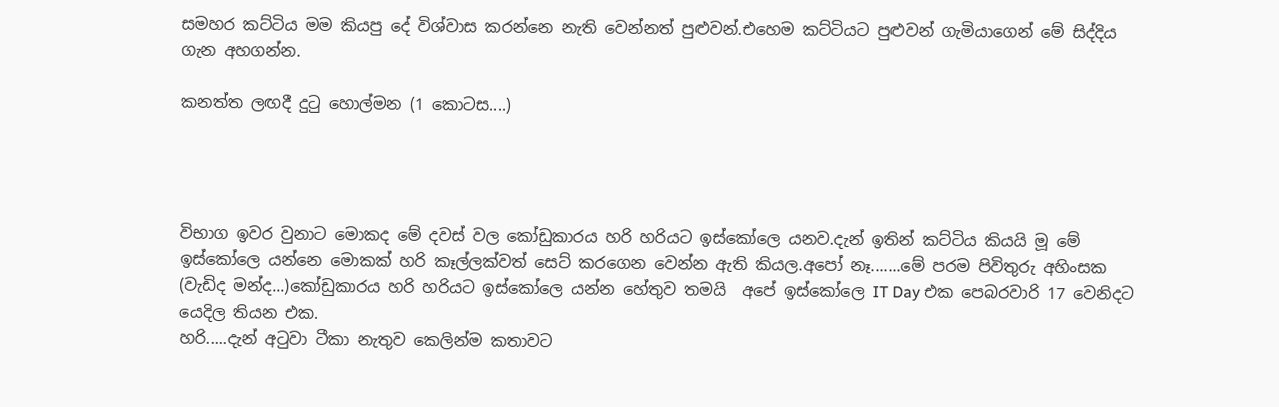සමහර කට්ටිය මම කියපු දේ විශ්වාස කරන්නෙ නැති වෙන්නත් පුළුවන්.එහෙම කට්ටියට පුළුවන් ගැමියාගෙන් මේ සිද්දිය ගැන අහගන්න.

කනත්ත ලඟදී දුටු හොල්මන (1 කොටස....)




විභාග ඉවර වුනාට මොකද මේ දවස් වල කෝඩුකාරය හරි හරියට ඉස්කෝලෙ යනව.දැන් ඉතින් කට්ටිය කියයි මූ මේ ඉස්කෝලෙ යන්නෙ මොකක් හරි කෑල්ලක්වත් සෙට් කරගෙන වෙන්න ඇති කියල.අපෝ නෑ.......මේ පරම පිවිතුරු අහිංසක (වැඩිද මන්ද...)කෝඩුකාරය හරි හරියට ඉස්කෝලෙ යන්න හේතුව තමයි  අපේ ඉස්කෝලෙ IT Day එක පෙබරවාරි 17 වෙනිදට යෙදිල තියන එක.
හරි.....දැන් අටුවා ටීකා නැතුව කෙලින්ම කතාවට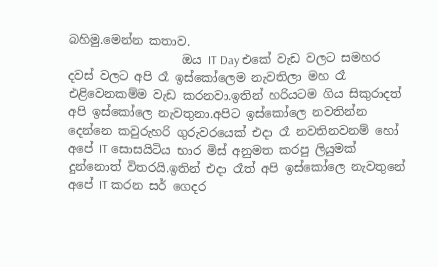බහිමු.මෙන්න කතාව.
                   ඔය IT Day එකේ වැඩ වලට සමහර දවස් වලට අපි රෑ ඉස්කෝලෙම නැවතිලා මහ රෑ එළිවෙනකම්ම වැඩ කරනවා.ඉතින් හරියටම ගිය සිකුරාදත් අපි ඉස්කෝලෙ නැවතුනා.අපිට ඉස්කෝලෙ නවතින්න දෙන්නෙ කවුරුහරි ගුරුවරයෙක් එදා රෑ නවතිනවනම් හෝ අපේ IT සොසයිටිය භාර මිස් අනුමත කරපු ලියුමක් දුන්නොත් විතරයි.ඉතින් එදා රෑත් අපි ඉස්කෝලෙ නැවතුනේ අපේ IT කරන සර් ගෙදර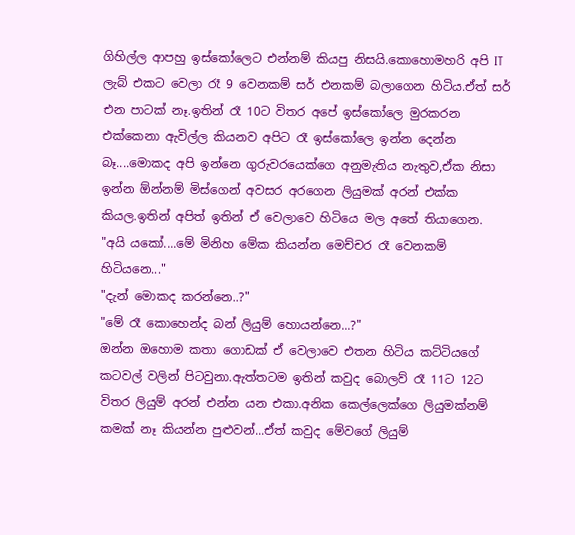ගිහිල්ල ආපහු ඉස්කෝලෙට එන්නම් කියපු නිසයි.කොහොමහරි අපි IT ලැබ් එකට වෙලා රෑ 9 වෙනකම් සර් එනකම් බලාගෙන හිටිය.ඒත් සර් එන පාටක් නෑ.ඉතින් රෑ 10ට විතර අපේ ඉස්කෝලෙ මුරකරන එක්කෙනා ඇවිල්ල කියනව අපිට රෑ ඉස්කෝලෙ ඉන්න දෙන්න බෑ....මොකද අපි ඉන්නෙ ගුරුවරයෙක්ගෙ අනුමැතිය නැතුව,ඒක නිසා ඉන්න ඕන්නම් මිස්ගෙන් අවසර අරගෙන ලියුමක් අරන් එක්ක කියල.ඉතින් අපිත් ඉතින් ඒ වෙලාවෙ හිටියෙ මල අතේ තියාගෙන.
"අයි යකෝ....මේ මිනිහ මේක කියන්න මෙච්චර රෑ වෙනකම් හිටියනෙ..."
"දැන් මොකද කරන්නෙ..?"
"මේ රෑ කොහෙන්ද බන් ලියුම් හොයන්නෙ...?"
ඔන්න ඔහොම කතා ගොඩක් ඒ වෙලාවෙ එතන හිටිය කට්ටියගේ කටවල් වලින් පිටවුනා.ඇත්තටම ඉතින් කවුද බොලව් රෑ 11ට 12ට විතර ලියුම් අරන් එන්න යන එකා.අනික කෙල්ලෙක්ගෙ ලියුමක්නම් කමක් නෑ කියන්න පුළුවන්...ඒත් කවුද මේවගේ ලියුම්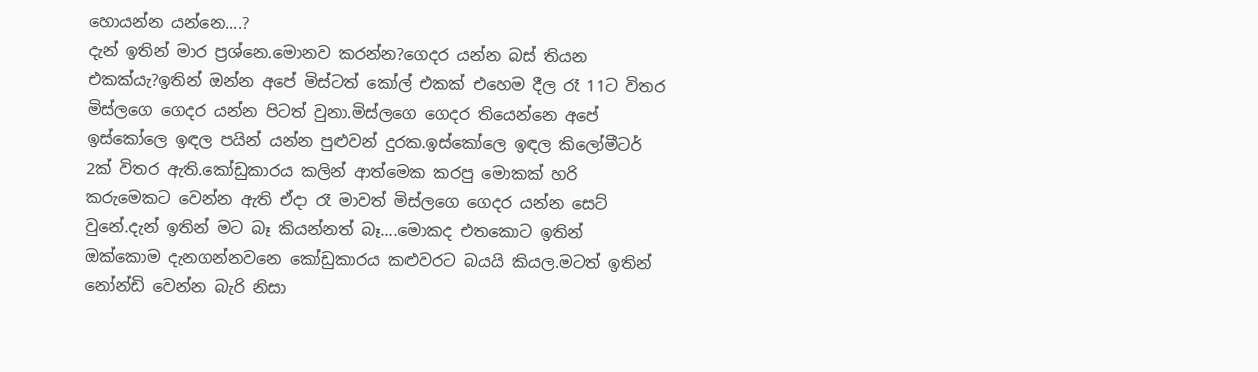හොයන්න යන්නෙ....?
දැන් ඉතින් මාර ප්‍රශ්නෙ.මොනව කරන්න?ගෙදර යන්න බස් තියන එකක්යැ?ඉතින් ඔන්න අපේ මිස්ටත් කෝල් එකක් එහෙම දීල රෑ 11ට විතර මිස්ලගෙ ගෙදර යන්න පිටත් වුනා.මිස්ලගෙ ගෙදර තියෙන්නෙ අපේ ඉස්කෝලෙ ඉඳල පයින් යන්න පුළුවන් දුරක.ඉස්කෝලෙ ඉඳල කිලෝමීටර් 2ක් විතර ඇති.කෝඩුකාරය කලින් ආත්මෙක කරපු මොකක් හරි කරුමෙකට වෙන්න ඇති ඒදා රෑ මාවත් මිස්ලගෙ ගෙදර යන්න සෙට් වුනේ.දැන් ඉතින් මට බෑ කියන්නත් බෑ....මොකද එතකොට ඉතින් ඔක්කොම දැනගන්නවනෙ කෝඩුකාරය කළුවරට බයයි කියල.මටත් ඉතින් නෝන්ඩි වෙන්න බැරි නිසා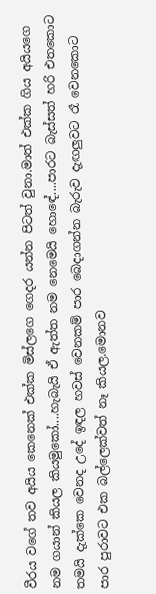වීරය වගේ තව අයිය කෙනෙක් එක්ක මිස්ලගෙ ගෙදර යන්න පිටත් වුනා.මාත් එක්ක ගිය අයියගෙ නම ගයාන් කියල කියමුකෝ....හැබැයි ඒ ඇත්ත නම නෙමෙයි හොඳේ....පාරට බැස්සත් හරි එතකොට තමයි දැක්කෙ වෙනද උදේ ඉඳල හවස් වෙනකම් පාර බෙදාගන්න බැරුව දැඟලුවට රෑ වෙනකොට පාර පුරාවට එක බල්ලෙක්වත් නෑ කියල.මොනව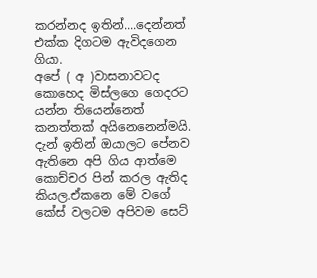කරන්නද ඉතින්....දෙන්නත් එක්ක දිගටම ඇවිදගෙන ගියා.
අපේ ( අ )වාසනාවටද කොහෙද මිස්ලගෙ ගෙදරට යන්න තියෙන්නෙත් කනත්තක් අයිනෙනෙන්මයි.
දැන් ඉතින් ඔයාලට පේනව ඇතිනෙ අපි ගිය ආත්මෙ කොච්චර පින් කරල ඇතිද කියල.ඒකනෙ මේ වගේ කේස් වලටම අපිවම සෙට්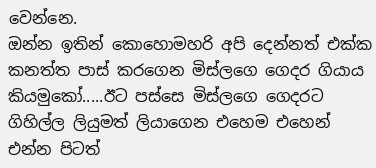වෙන්නෙ.
ඔන්න ඉතින් කොහොමහරි අපි දෙන්නත් එක්ක කනත්ත පාස් කරගෙන මිස්ලගෙ ගෙදර ගියාය කියමුකෝ.....ඊට පස්සෙ මිස්ලගෙ ගෙදරට ගිහිල්ල ලියුමත් ලියාගෙන එහෙම එහෙන් එන්න පිටත්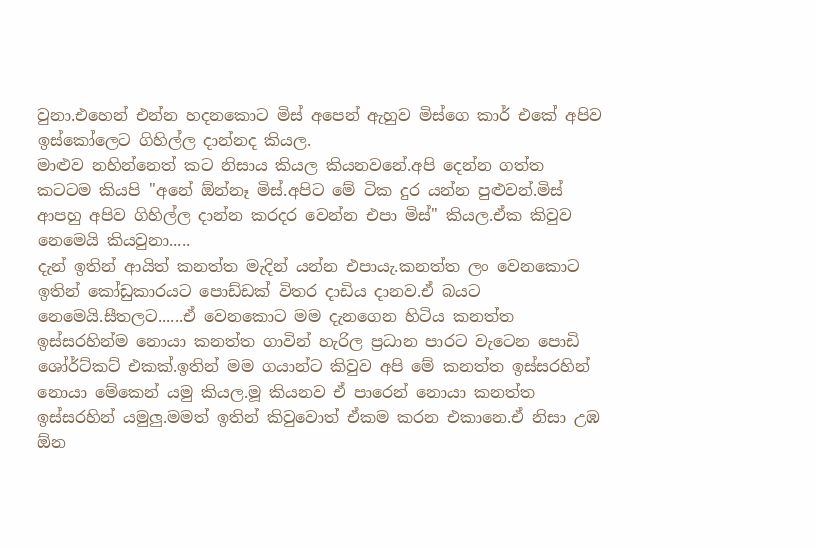වුනා.එහෙන් එන්න හදනකොට මිස් අපෙන් ඇහුව මිස්ගෙ කාර් එකේ අපිව ඉස්කෝලෙට ගිහිල්ල දාන්නද කියල.
මාළුව නහින්නෙත් කට නිසාය කියල කියනවනේ.අපි දෙන්න ගත්ත කටටම කියපි "අනේ ඕන්නෑ මිස්.අපිට මේ ටික දුර යන්න පුළුවන්.මිස් ආපහු අපිව ගිහිල්ල දාන්න කරදර වෙන්න එපා මිස්" කියල.ඒක කිවුව නෙමෙයි කියවුනා.....
දැන් ඉතින් ආයිත් කනත්ත මැදින් යන්න එපා‍යැ.කනත්ත ලං වෙනකොට ඉතින් කෝඩුකාරයට පොඩ්ඩක් විතර දාඩිය දානව.ඒ බයට නෙමෙයි.සීතලට......ඒ වෙනකොට මම දැනගෙන හිටිය කනත්ත ඉස්සරහින්ම නොයා කනත්ත ගාවින් හැරිල ප්‍රධාන පාරට වැටෙන පොඩි ශෝර්ට්කට් එකක්.ඉතින් මම ගයාන්ට කිවුව අපි මේ කනත්ත ඉස්සරහින් නොයා මේකෙන් යමු කියල.මූ කියනව ඒ පාරෙන් නොයා කනත්ත ඉස්සරහින් යමුලු.මමත් ඉතින් කිවුවොත් ඒකම කරන එකානෙ.ඒ නිසා උඹ ඕන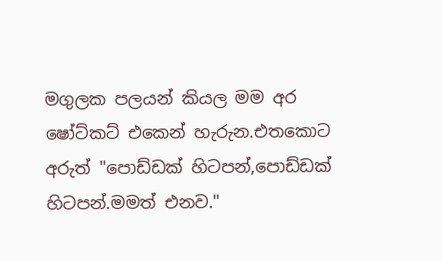මගුලක පලයන් කියල මම අර ෂෝට්කට් එකෙන් හැරුන.එතකොට අරුත් "පොඩ්ඩක් හිටපන්,පොඩ්ඩක් හිටපන්.මමත් එනව."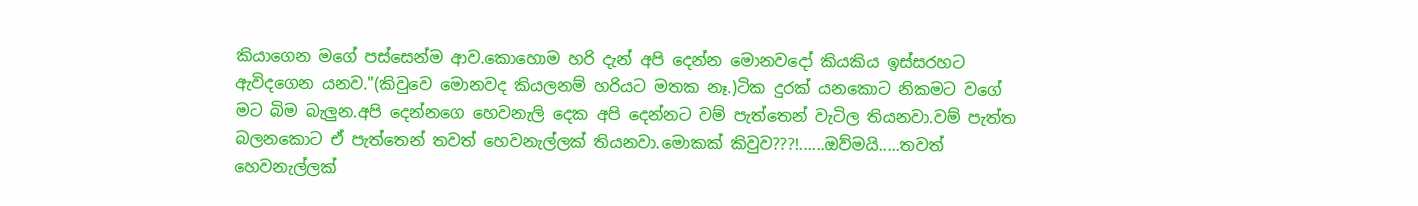කියාගෙන මගේ පස්සෙන්ම ආව.කොහොම හරි දැන් අපි දෙන්න මොනවදෝ කියකිය ඉස්සරහට ඇවිදගෙන යනව."(කිවුවෙ මොනවද කියලනම් හරියට මතක නෑ.)ටික දුරක් යනකොට නිකමට වගේ මට බිම බැලුන.අපි දෙන්නගෙ හෙවනැලි දෙක අපි දෙන්නට වම් පැත්තෙන් වැටිල තියනවා.වම් පැත්ත බලනකොට ඒ පැත්තෙන් තවත් හෙවනැල්ලක් තියනවා.මොකක් කිවුව???!......ඔව්මයි.....තවත් හෙවනැල්ලක්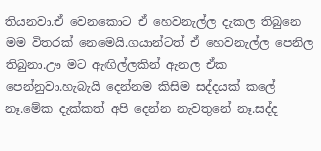තියනවා.ඒ වෙනකොට ඒ හෙවනැල්ල දැකල තිබුනෙ මම විතරක් නෙමෙයි.ගයාන්ටත් ඒ හෙවනැල්ල පෙනිල තිබුනා.ඌ මට ඇඟිල්ලකින් ඇනල ඒක පෙන්නුවා.හැබැයි දෙන්නම කිසිම සද්දයක් කලේ නෑ.මේක දැක්කත් අපි දෙන්න නැවතුනේ නෑ.සද්ද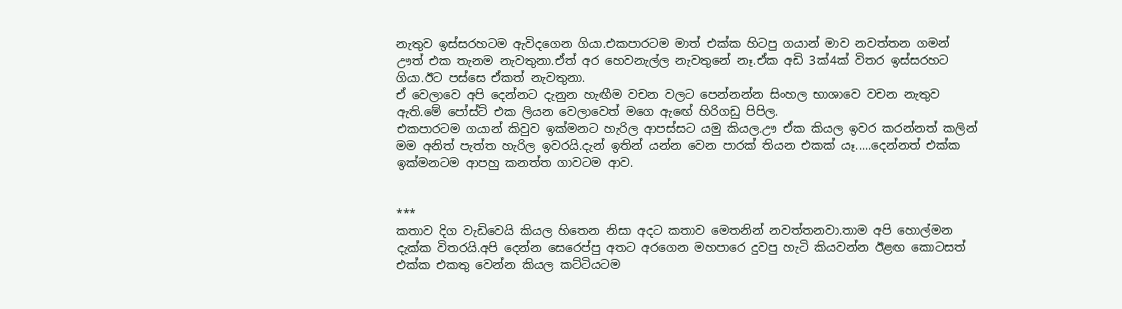නැතුව ඉස්සරහටම ඇවිදගෙන ගියා.එකපාරටම මාත් එක්ක හිටපු ගයාන් මාව නවත්තන ගමන් ඌත් එක තැනම නැවතුනා.ඒත් අර හෙවනැල්ල නැවතුනේ නෑ.ඒක අඩි 3ක්4ක් විතර ඉස්සරහට ගියා.ඊට පස්සෙ ඒකත් නැවතුනා.
ඒ වෙලාවෙ අපි දෙන්නට දැනුන හැඟීම වචන වලට පෙන්නන්න සිංහල භාශාවෙ වචන නැතුව ඇති.මේ පෝස්ට් එක ලියන වෙලාවෙත් මගෙ ඇඟේ හිරිගඩු පිපිල.
එකපාරටම ගයාන් කිවුව ඉක්මනට හැරිල ආපස්සට යමු කියල.ඌ ඒක කියල ඉවර කරන්නත් කලින් මම අනිත් පැත්ත හැරිල ඉවරයි.දැන් ඉතින් යන්න වෙන පාරක් තියන එකක් යෑ.....දෙන්නත් එක්ක ඉක්මනටම ආපහු කනත්ත ගාවටම ආව.


***
කතාව දිග වැඩිවෙයි කියල හිතෙන නිසා අදට කතාව මෙතනින් නවත්තනවා.තාම අපි හොල්මන දැක්ක විතරයි.අපි දෙන්න සෙරෙප්පු අතට අරගෙන මහපාරෙ දුවපු හැටි කියවන්න ඊළඟ කොටසත් එක්ක එකතු වෙන්න කියල කට්ටියටම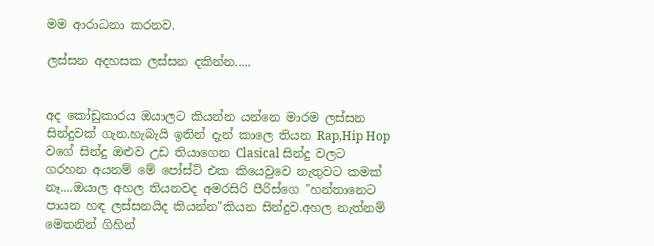මම ආරාධනා කරනව.

ලස්සන අදහසක ලස්සන දකින්න.....


අද කෝඩුකාරය ඔයාලට කියන්න යන්නෙ මාරම ලස්සන සින්දුවක් ගැන.හැබැයි ඉතින් දැන් කාලෙ තියන Rap,Hip Hop වගේ සින්දු ඔළුව උඩ තියාගෙන Clasical සින්දු වලට ගරහන අයනම් මේ පෝස්ට් එක කියෙවුවෙ නැතුවට කමක් නෑ....ඔයාල අහල තියනවද අමරසිරි පීරිස්ගෙ "හන්තානෙට පායන හඳ ලස්සනයිද කියන්න"කියන සින්දුව.අහල නැත්නම් මෙතනින් ගිහින්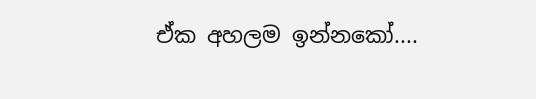ඒක අහලම ඉන්නකෝ....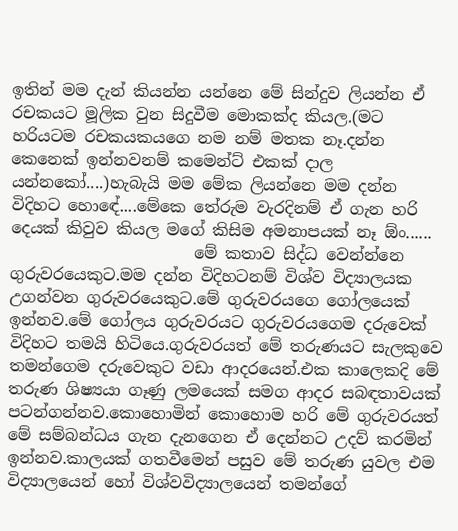ඉතින් මම දැන් කියන්න යන්නෙ මේ සින්දුව ලියන්න ඒ රචකයට මූලික වුන සිදුවීම මොකක්ද කියල.(මට හරියටම රචකයකයගෙ නම නම් මතක නෑ.දන්න කෙනෙක් ඉන්නවනම් කමෙන්ට් එකක් දාල යන්නකෝ....)හැබැයි මම මේක ලියන්නෙ මම දන්න විදිහට හොඳේ....මේකෙ තේරුම වැරදිනම් ඒ ගැන හරි දෙයක් කිවුව කියල මගේ කිසිම අමනාපයක් නෑ ඕං......
                       මේ කතාව සිද්ධ වෙන්න්නෙ ගුරුවරයෙකුට.මම දන්න විදිහටනම් විශ්ව විද්‍යාලයක උගන්වන ගුරුවරයෙකුට.මේ ගුරුවරයගෙ ගෝලයෙක් ඉන්නව.මේ ගෝලය ගුරුවරයට ගුරුවරයගෙම දරුවෙක් විදිහට තමයි හිටියෙ.ගුරුවරයත් මේ තරුණයට සැලකුවෙ තමන්ගෙම දරුවෙකුට වඩා ආදරයෙන්.එක කාලෙකදි මේ තරුණ ශිෂ්‍යයා ගෑණු ලමයෙක් සමග ආදර සබඳතාවයක් පටන්ගන්නව.කොහොමින් කොහොම හරි මේ ගුරුවරයත් මේ සම්බන්ධය ගැන දැනගෙන ඒ දෙන්නට උදව් කරමින් ඉන්නව.කාලයක් ගතවීමෙන් පසුව මේ තරුණ යුවල එම විද්‍යාලයෙන් හෝ විශ්වවිද්‍යාලයෙන් තමන්ගේ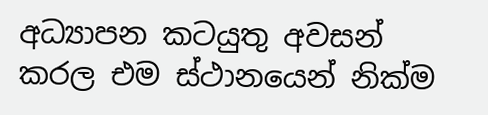අධ්‍යාපන කටයුතු අවසන් කරල එම ස්ථානයෙන් නික්ම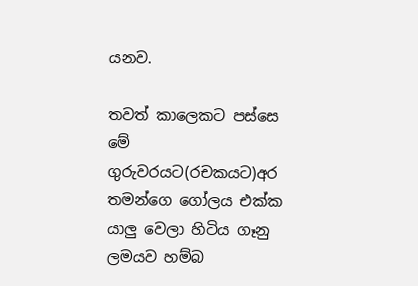යනව.

තවත් කාලෙකට පස්සෙ මේ ගුරුවරයට(රචකයට)අර තමන්ගෙ ගෝලය එක්ක යාලු වෙලා හිටිය ගෑනු ලමයව හම්බ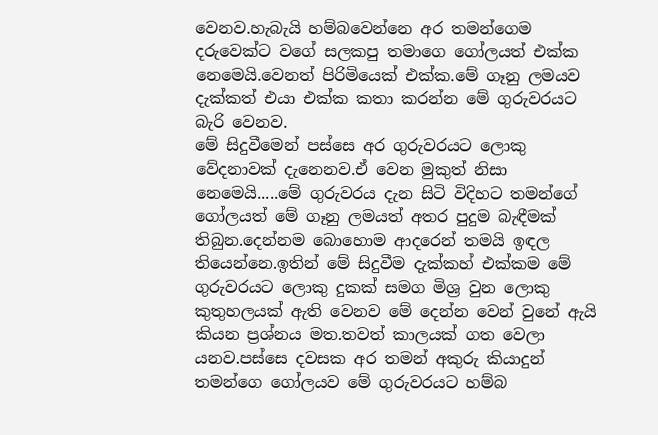වෙනව.හැබැයි හම්බවෙන්නෙ අර තමන්ගෙම දරුවෙක්ට වගේ සලකපු තමාගෙ ගෝලයත් එක්ක නෙමෙයි.වෙනත් පිරිමියෙක් එක්ක.මේ ගෑනු ලමයව දැක්කත් එයා එක්ක කතා කරන්න මේ ගුරුවරයට බැරි වෙනව.
මේ සිදුවීමෙන් පස්සෙ අර ගුරුවරයට ලොකු වේදනාවක් දැනෙනව.ඒ වෙන මුකුත් නිසා නෙමෙයි.....මේ ගුරුවරය දැන සිටි විදිහට තමන්ගේ ගෝලයත් මේ ගෑනු ලමයත් අතර පුදුම බැඳීමක් තිබුන.දෙන්නම බොහොම ආදරෙන් තමයි ඉඳල තියෙන්නෙ.ඉතින් මේ සිදුවීම දැක්කහ් එක්කම මේ ගුරුවරයට ලොකු දුකක් සමග මිශ්‍ර වුන ලොකු කුතුහලයක් ඇති වෙනව මේ දෙන්න වෙන් වුනේ ඇයි කියන ප්‍රශ්නය මත.තවත් කාලයක් ගත වෙලා යනව.පස්සෙ දවසක අර තමන් අකුරු කියාදුන් තමන්ගෙ ගෝලයව මේ ගුරුවරයට හම්බ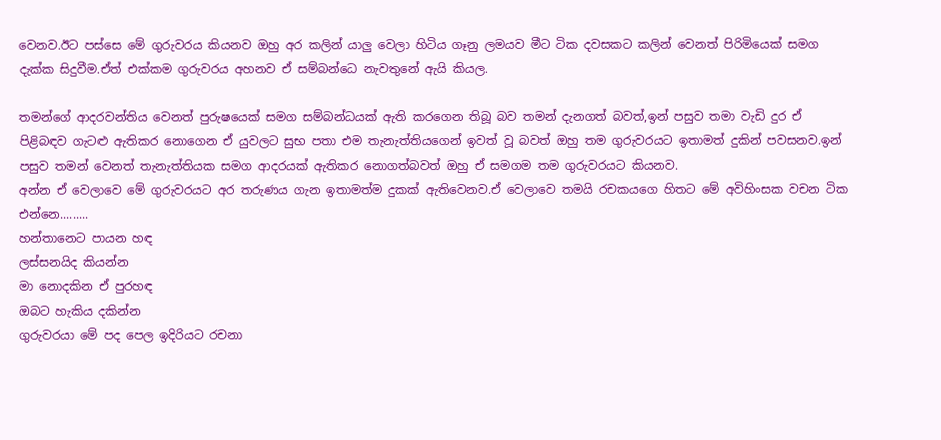වෙනව.ඊට පස්සෙ මේ ගුරුවරය කියනව ඔහු අර කලින් යාලු වෙලා හිටිය ගෑනු ලමයව මීට ටික දවසකට කලින් වෙනත් පිරිමියෙක් සමග දැක්ක සිදුවීම.ඒත් එක්කම ගුරුවරය අහනව ඒ සම්බන්ධෙ නැවතුනේ ඇයි කියල.

තමන්ගේ ආදරවන්තිය වෙනත් පුරුෂයෙක් සමග සම්බන්ධයක් ඇති කරගෙන තිබූ බව තමන් දැනගත් බවත්,ඉන් පසුව තමා වැඩි දුර ඒ පිළිබඳව ගැටළු ඇතිකර නොගෙන ඒ යුවලට සුභ පතා එම තැනැත්තියගෙන් ඉවත් වූ බවත් ඔහු තම ගුරුවරයට ඉතාමත් දුකින් පවසනව.ඉන් පසුව තමන් වෙනත් තැනැත්තියක සමග ආදරයක් ඇතිකර නොගත්බවත් ඔහු ඒ සමගම තම ගුරුවරයට කියනව.
අන්න ඒ වෙලාවෙ මේ ගුරුවරයට අර තරුණය ගැන ඉතාමත්ම දුකක් ඇතිවෙනව.ඒ වෙලාවෙ තමයි රචකයගෙ හිතට මේ අවිහිංසක වචන ටික එන්නෙ.........
හන්තානෙට පායන හඳ
ලස්සනයිද කියන්න
මා නොදකින ඒ පුරහඳ
ඔබට හැකිය දකින්න
ගුරුවරයා මේ පද පෙල ඉදිරියට රචනා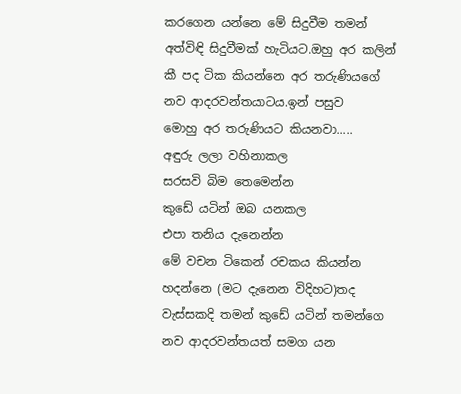කරගෙන යන්නෙ මේ සිදුවීම තමන් අත්විඳි සිදුවීමක් හැටියට.ඔහු අර කලින් කී පද ටික කියන්නෙ අර තරුණියගේ නව ආදරවන්තයාටය.ඉන් පසුව
මොහු අර තරුණියට කියනවා.....
අඳුරු ලලා වහිනාකල
සරසවි බිම තෙමෙන්න
කුඩේ යටින් ඔබ යනකල
එපා තනිය දැනෙන්න
මේ වචන ටිකෙන් රචකය කියන්න හදන්නෙ (මට දැනෙන විදිහට)තද වැස්සකදි තමන් කුඩේ යටින් තමන්ගෙ නව ආදරවන්තයත් සමග යන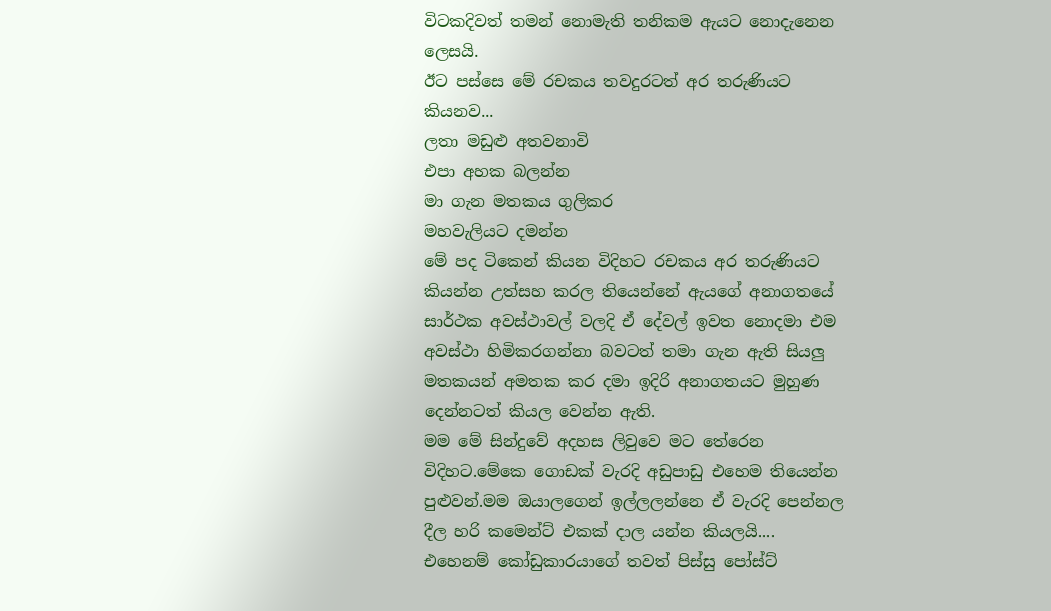විටකදිවත් තමන් නොමැති තනිකම ඇයට නොදැනෙන ලෙසයි.
ඊට පස්සෙ මේ රචකය තවදුරටත් අර තරුණියට කියනව...
ලතා මඩුළු අතවනාවි
එපා අහක බලන්න
මා ගැන මතකය ගුලිකර
මහවැලියට දමන්න
මේ පද ටිකෙන් කියන විදිහට රචකය අර තරුණියට කියන්න උත්සහ කරල තියෙන්නේ ඇයගේ අනාගතයේ සාර්ථක අවස්ථාවල් වලදි ඒ දේවල් ඉවත නොදමා එම අවස්ථා හිමිකරගන්නා බවටත් තමා ගැන ඇති සියලු මතකයන් අමතක කර දමා ඉදිරි අනාගතයට මුහුණ දෙන්නටත් කියල වෙන්න ඇති.
මම මේ සින්දුවේ අදහස ලිවුවෙ මට තේරෙන විදිහට.මේකෙ ගොඩක් වැරදි අඩුපාඩු එහෙම තියෙන්න පුළුවන්.මම ඔයාලගෙන් ඉල්ලලන්නෙ ඒ වැරදි පෙන්නල දීල හරි කමෙන්ට් එකක් දාල යන්න කියලයි....
එහෙනම් කෝඩුකාරයාගේ තවත් පිස්සු පෝස්ට්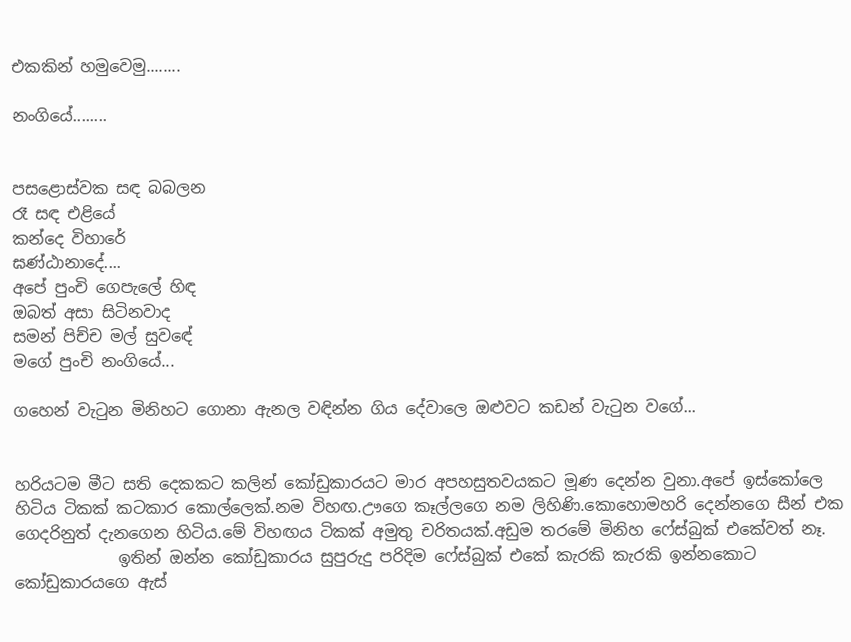එකකින් හමුවෙමු........

නංගියේ........


පසළොස්වක සඳ බබලන
රෑ සඳ එළියේ
කන්දෙ විහාරේ
ඝණ්ඨානාදේ....
අපේ පුංචි ගෙපැලේ හිඳ
ඔබත් අසා සිටිනවාද
සමන් පිච්ච මල් සුවඳේ
මගේ පුංචි නංගියේ...

ගහෙන් වැටුන මිනිහට ගොනා ඇනල වඳින්න ගිය දේවාලෙ ඔළුවට කඩන් වැටුන වගේ...


හරියටම මීට සති දෙකකට කලින් කෝඩුකාරයට මාර අපහසුතවයකට මූණ දෙන්න වුනා.අපේ ඉස්කෝලෙ හිටිය ටිකක් කටකාර කොල්ලෙක්.නම විහඟ.ඌගෙ කෑල්ලගෙ නම ලිහිණි.කොහොමහරි දෙන්නගෙ සීන් එක ගෙදරිනුත් දැනගෙන හිටිය.මේ විහඟය ටිකක් අමුතු චරිතයක්.අඩුම තරමේ මිනිහ ෆේස්බුක් එකේවත් නෑ.
             ඉතින් ඔන්න කෝඩුකාරය සුපුරුදු පරිදිම ෆේස්බුක් එකේ කැරකි කැරකි ඉන්නකොට කෝඩුකාරයගෙ ඇස්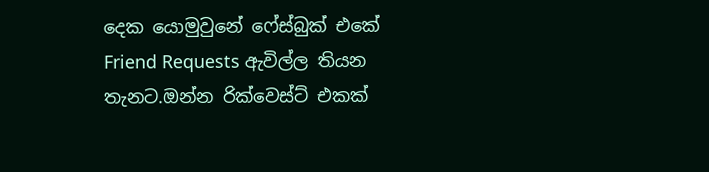දෙක යොමුවුනේ ෆේස්බුක් එකේ Friend Requests ඇවිල්ල තියන තැනට.ඔන්න රික්වෙස්ට් එකක්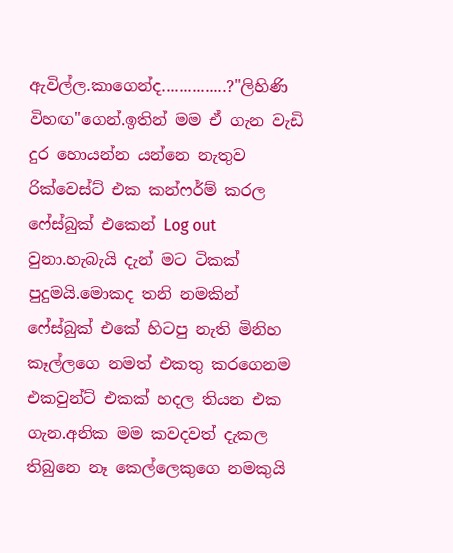ඇවිල්ල.කාගෙන්ද...............?"ලිහිණි විහඟ"ගෙන්.ඉතින් මම ඒ ගැන වැඩි දුර හොයන්න යන්නෙ නැතුව රික්වෙස්ට් එක කන්ෆර්ම් කරල ෆේස්බුක් එකෙන් Log out වුනා.හැබැයි දැන් මට ටිකක් පුදුමයි.මොකද තනි නමකින් ෆේස්බුක් එකේ හිටපු නැති මිනිහ කෑල්ලගෙ නමත් එකතු කරගෙනම එකවුන්ට් එකක් හදල තියන එක ගැන.අනික මම කවදවත් දැකල තිබුනෙ නෑ කෙල්ලෙකුගෙ නමකුයි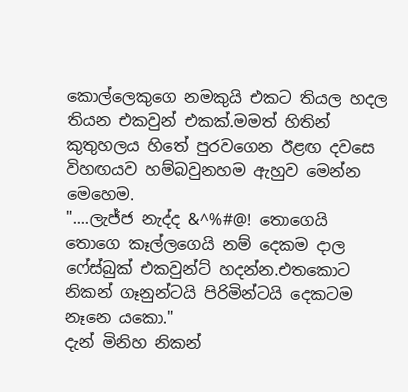කොල්ලෙකුගෙ නමකුයි එකට තියල හදල තියන එකවුන් එකක්.මමත් හිතින් කුතුහලය හිතේ පුරවගෙන ඊළඟ දවසෙ විහඟයව හම්බවුනහම ඇහුව මෙන්න මෙහෙම.
"....ලැජ්ජ නැද්ද &^%#@! තොගෙයි තොගෙ කෑල්ලගෙයි නම් දෙකම දාල ෆේස්බුක් එකවුන්ට් හදන්න.එතකොට නිකන් ගෑනුන්ටයි පිරිමින්ටයි දෙකටම නෑනෙ යකො."
දැන් මිනිහ නිකන්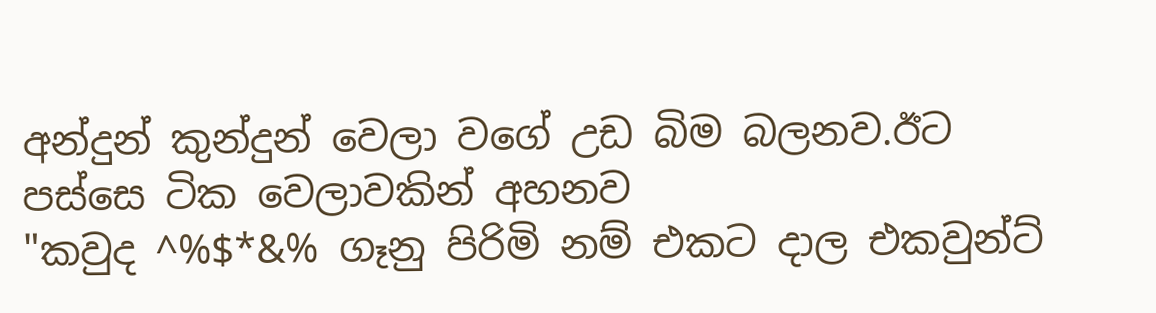අන්දුන් කුන්දුන් වෙලා වගේ උඩ බිම බලනව.ඊට පස්සෙ ටික වෙලාවකින් අහනව
"කවුද ^%$*&% ගෑනු පිරිමි නම් එකට දාල එකවුන්ට්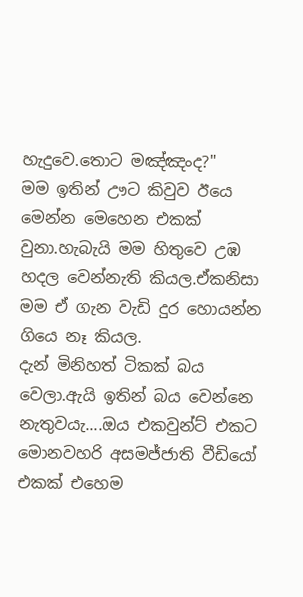හැදුවෙ.තොට මඤ්ඤංද?"
මම ඉතින් ඌට කිවුව ඊයෙ මෙන්න මෙහෙන එකක් වුනා.හැබැයි මම හිතුවෙ උඹ හදල වෙන්නැති කියල.ඒකනිසා මම ඒ ගැන වැඩි දුර හොයන්න ගියෙ නෑ කියල.
දැන් මිනිහත් ටිකක් බය වෙලා.ඇයි ඉතින් බය වෙන්නෙ නැතුවයැ....ඔය එකවුන්ට් එකට මොනවහරි අසමජ්ජාති වීඩියෝ එකක් එහෙම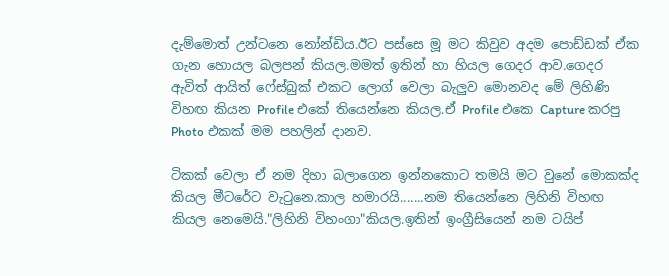දැම්මොත් උන්ටනෙ නෝන්ඩිය.ඊට පස්සෙ මූ මට කිවුව අදම පොඩ්ඩක් ඒක ගැන හොයල බලපන් කියල.මමත් ඉතින් හා හියල ගෙදර ආව.ගෙදර ඇවිත් ආයිත් ෆේස්බුක් එකට ලොග් වෙලා බැලුව මොනවද මේ ලිහිණි විහඟ කියන Profile එකේ තියෙන්නෙ කියල.ඒ Profile එකෙ Capture කරපු Photo එකක් මම පහලින් දානව.

ටිකක් වෙලා ඒ නම දිහා බලාගෙන ඉන්නකොට තමයි මට වුනේ මොකක්ද කියල මීටරේට වැටුනෙ.කාල හමාරයි.......නම තියෙන්නෙ ලිහිනි විහඟ කියල නෙමෙයි."ලිහිනි විහංගා"කියල.ඉතින් ඉංග්‍රීසියෙන් නම ටයිප්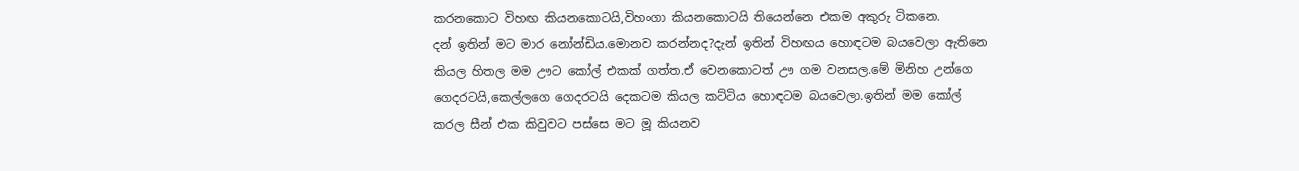කරනකොට විහඟ කියනකොටයි,විහංගා කියනකොටයි තියෙන්නෙ එකම අකුරු ටිකනෙ.
දන් ඉතින් මට මාර නෝන්ඩිය.මොනව කරන්නද?දැන් ඉතින් විහඟය හොඳටම බයවෙලා ඇතිනෙ කියල හිතල මම ඌට කෝල් එකක් ගත්ත.ඒ වෙනකොටත් ඌ ගම වනසල.මේ මිනිහ උන්ගෙ ගෙදරටයි,කෙල්ලගෙ ගෙදරටයි දෙකටම කියල කට්ටිය හොඳටම බයවෙලා.ඉතින් මම කෝල් කරල සීන් එක කිවුවට පස්සෙ මට මූ කියනව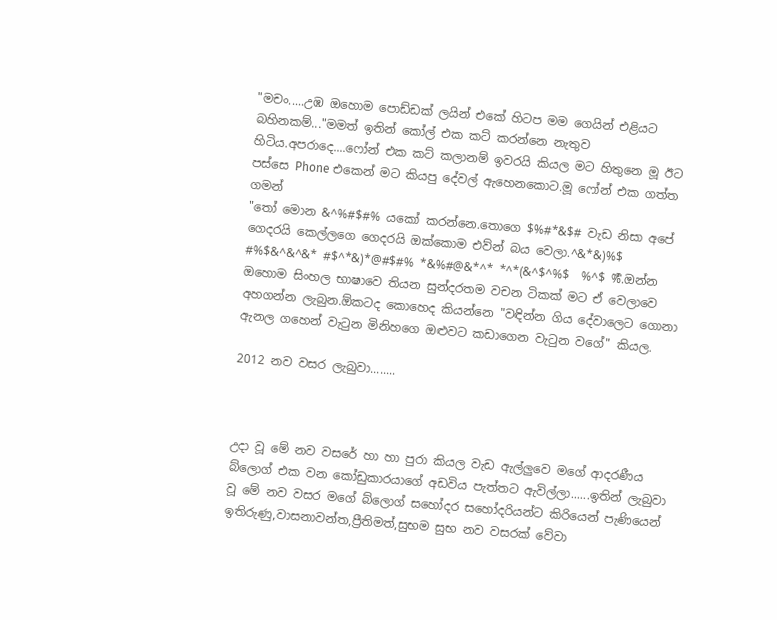"මචං.....උඹ ඔහොම පොඩ්ඩක් ලයින් එකේ හිටප මම ගෙයින් එළියට බහිනකම්..."මමත් ඉතින් කෝල් එක කට් කරන්නෙ නැතුව හිටිය.අපරාදෙ....ෆෝන් එක කට් කලානම් ඉවරයි කියල මට හිතුනෙ මූ ඊට පස්සෙ Phone එකෙන් මට කියපු දේවල් ඇහෙනකොට.මූ ෆෝන් එක ගත්ත ගමන්
"තෝ මොන &^%#$#% යකෝ කරන්නෙ.තොගෙ $%#*&$# වැඩ නිසා අපේ ගෙදරයි කෙල්ලගෙ ගෙදරයි ඔක්කොම එව්න් බය වෙලා.^&*&)%$ #%$&^&^&* #$^*&)*@#$#% *&%#@&*^* *^*(&^$^%$  %^$ %ර්‍.ඔන්න ඔහොම සිංහල භාෂාවෙ තියන සුන්දරතම වචන ටිකක් මට ඒ වෙලාවෙ අහගන්න ලැබුන.ඕකටද කොහෙද කියන්නෙ "වඳින්න ගිය දේවාලෙට ගොනා ඇනල ගහෙන් වැටුන මිනිහගෙ ඔළුවට කඩාගෙන වැටුන වගේ" කියල.

2012 නව වසර ලැබුවා........



උදා වූ මේ නව වසරේ හා හා පුරා කියල වැඩ ඇල්ලුවෙ මගේ ආදරණීය බ්ලොග් එක වන කෝඩුකාරයාගේ අඩවිය පැත්තට ඇවිල්ලා......ඉතින් ලැබුවා වූ මේ නව වසර මගේ බ්ලොග් සහෝදර සහෝදරියන්ට කිරියෙන් පැණියෙන් ඉතිරුණු,වාසනාවන්ත,ප්‍රීතිමත්,සුභම සුභ නව වසරක් වේවා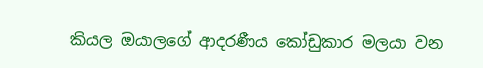කියල ඔයාලගේ ආදරණීය කෝඩුකාර මලයා වන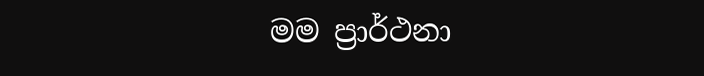මම ප්‍රාර්ථනා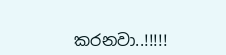කරනවා..!!!!!